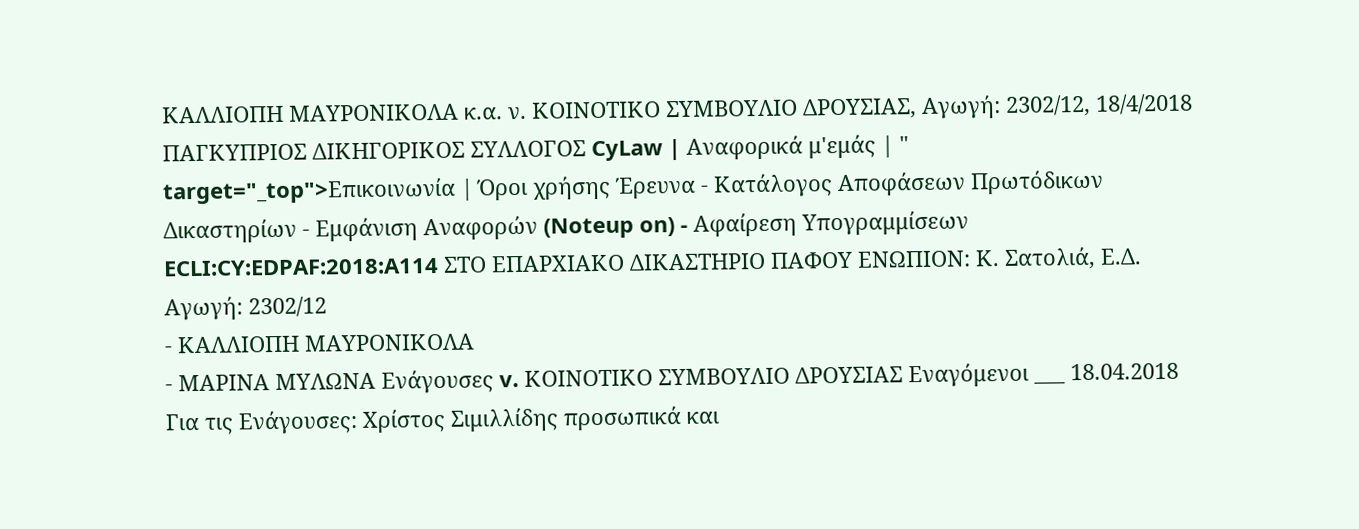ΚΑΛΛΙΟΠΗ ΜΑΥΡΟΝΙΚΟΛΑ κ.α. ν. ΚΟΙΝΟΤΙΚΟ ΣΥΜΒΟΥΛΙΟ ΔΡΟΥΣΙΑΣ, Αγωγή: 2302/12, 18/4/2018 ΠΑΓΚΥΠΡΙΟΣ ΔΙΚΗΓΟΡΙΚΟΣ ΣΥΛΛΟΓΟΣ CyLaw | Αναφορικά μ'εμάς | " target="_top">Επικοινωνία | Όροι χρήσης Έρευνα - Κατάλογος Αποφάσεων Πρωτόδικων Δικαστηρίων - Εμφάνιση Αναφορών (Noteup on) - Αφαίρεση Υπογραμμίσεων ECLI:CY:EDPAF:2018:A114 ΣΤΟ ΕΠΑΡΧΙΑΚΟ ΔΙΚΑΣΤΗΡΙΟ ΠΑΦΟΥ ΕΝΩΠΙΟΝ: Κ. Σατολιά, Ε.Δ. Αγωγή: 2302/12
- ΚΑΛΛΙΟΠΗ ΜΑΥΡΟΝΙΚΟΛΑ
- ΜΑΡΙΝΑ ΜΥΛΩΝΑ Ενάγουσες v. ΚΟΙΝΟΤΙΚΟ ΣΥΜΒΟΥΛΙΟ ΔΡΟΥΣΙΑΣ Εναγόμενοι ___ 18.04.2018 Για τις Ενάγουσες: Χρίστος Σιμιλλίδης προσωπικά και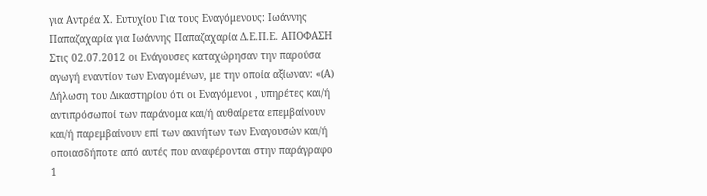για Αντρέα Χ. Ευτυχίου Για τους Εναγόμενους: Ιωάννης Παπαζαχαρία για Ιωάννης Παπαζαχαρία Δ.Ε.Π.Ε. ΑΠΟΦΑΣΗ Στις 02.07.2012 οι Ενάγουσες καταχώρησαν την παρούσα αγωγή εναντίον των Εναγομένων, με την οποία αξίωναν: «(Α) Δήλωση του Δικαστηρίου ότι οι Εναγόμενοι , υπηρέτες και/ή αντιπρόσωποί των παράνομα και/ή αυθαίρετα επεμβαίνουν και/ή παρεμβαίνουν επί των ακινήτων των Εναγουσών και/ή οποιασδήποτε από αυτές που αναφέρονται στην παράγραφο 1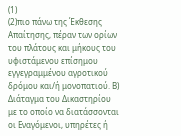(1)
(2)πιο πάνω της Έκθεσης Απαίτησης, πέραν των ορίων του πλάτους και μήκους του υφιστάμενου επίσημου εγγεγραμμένου αγροτικού δρόμου και/ή μονοπατιού. Β) Διάταγμα του Δικαστηρίου με το οποίο να διατάσσονται οι Εναγόμενοι, υπηρέτες ή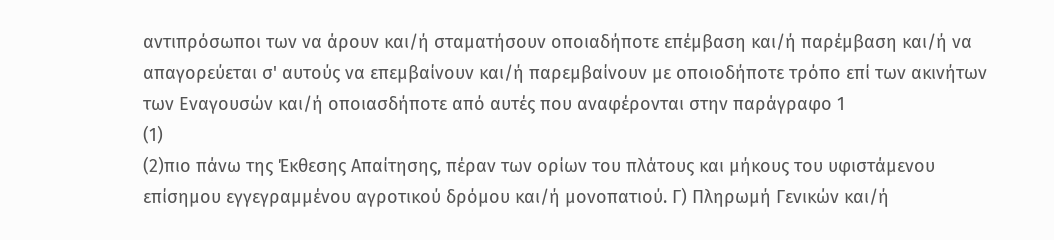αντιπρόσωποι των να άρουν και/ή σταματήσουν οποιαδήποτε επέμβαση και/ή παρέμβαση και/ή να απαγορεύεται σ' αυτούς να επεμβαίνουν και/ή παρεμβαίνουν με οποιοδήποτε τρόπο επί των ακινήτων των Εναγουσών και/ή οποιασδήποτε από αυτές που αναφέρονται στην παράγραφο 1
(1)
(2)πιο πάνω της Έκθεσης Απαίτησης, πέραν των ορίων του πλάτους και μήκους του υφιστάμενου επίσημου εγγεγραμμένου αγροτικού δρόμου και/ή μονοπατιού. Γ) Πληρωμή Γενικών και/ή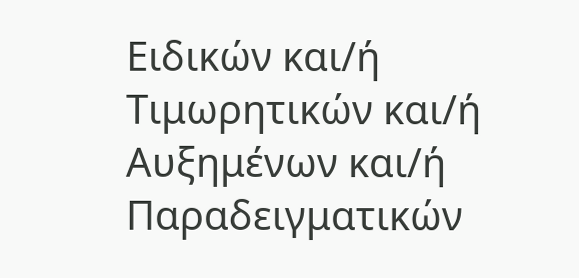Ειδικών και/ή Τιμωρητικών και/ή Αυξημένων και/ή Παραδειγματικών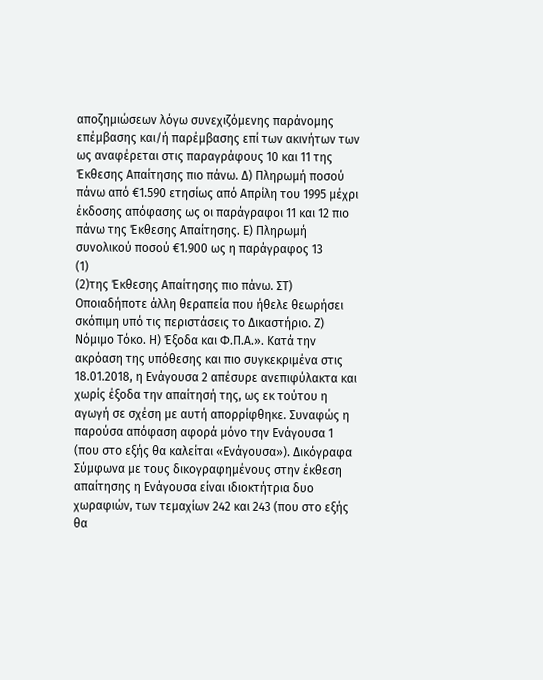αποζημιώσεων λόγω συνεχιζόμενης παράνομης επέμβασης και/ή παρέμβασης επί των ακινήτων των ως αναφέρεται στις παραγράφους 10 και 11 της Έκθεσης Απαίτησης πιο πάνω. Δ) Πληρωμή ποσού πάνω από €1.590 ετησίως από Απρίλη του 1995 μέχρι έκδοσης απόφασης ως οι παράγραφοι 11 και 12 πιο πάνω της Έκθεσης Απαίτησης. Ε) Πληρωμή συνολικού ποσού €1.900 ως η παράγραφος 13
(1)
(2)της Έκθεσης Απαίτησης πιο πάνω. ΣΤ) Οποιαδήποτε άλλη θεραπεία που ήθελε θεωρήσει σκόπιμη υπό τις περιστάσεις το Δικαστήριο. Ζ) Νόμιμο Τόκο. Η) Έξοδα και Φ.Π.Α.». Κατά την ακρόαση της υπόθεσης και πιο συγκεκριμένα στις 18.01.2018, η Ενάγουσα 2 απέσυρε ανεπιφύλακτα και χωρίς έξοδα την απαίτησή της, ως εκ τούτου η αγωγή σε σχέση με αυτή απορρίφθηκε. Συναφώς η παρούσα απόφαση αφορά μόνο την Ενάγουσα 1 (που στο εξής θα καλείται «Ενάγουσα»). Δικόγραφα Σύμφωνα με τους δικογραφημένους στην έκθεση απαίτησης η Ενάγουσα είναι ιδιοκτήτρια δυο χωραφιών, των τεμαχίων 242 και 243 (που στο εξής θα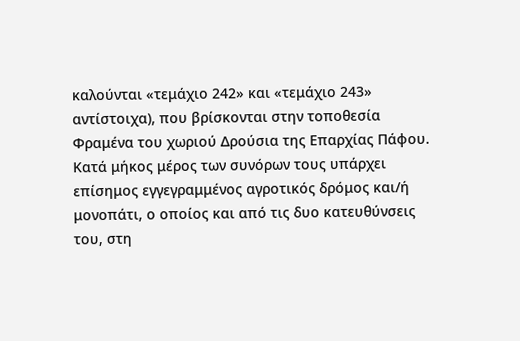καλούνται «τεμάχιο 242» και «τεμάχιο 243» αντίστοιχα), που βρίσκονται στην τοποθεσία Φραμένα του χωριού Δρούσια της Επαρχίας Πάφου. Κατά μήκος μέρος των συνόρων τους υπάρχει επίσημος εγγεγραμμένος αγροτικός δρόμος και/ή μονοπάτι, ο οποίος και από τις δυο κατευθύνσεις του, στη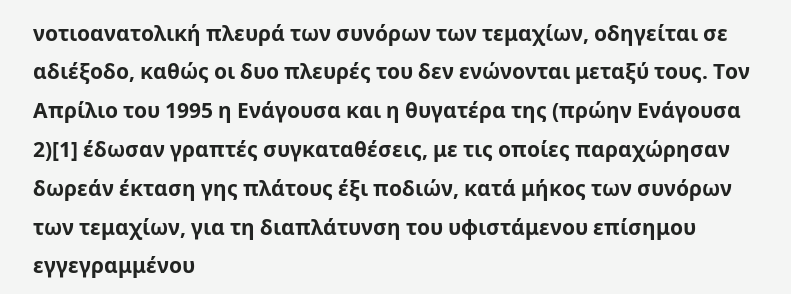νοτιοανατολική πλευρά των συνόρων των τεμαχίων, οδηγείται σε αδιέξοδο, καθώς οι δυο πλευρές του δεν ενώνονται μεταξύ τους. Τον Απρίλιο του 1995 η Ενάγουσα και η θυγατέρα της (πρώην Ενάγουσα 2)[1] έδωσαν γραπτές συγκαταθέσεις, με τις οποίες παραχώρησαν δωρεάν έκταση γης πλάτους έξι ποδιών, κατά μήκος των συνόρων των τεμαχίων, για τη διαπλάτυνση του υφιστάμενου επίσημου εγγεγραμμένου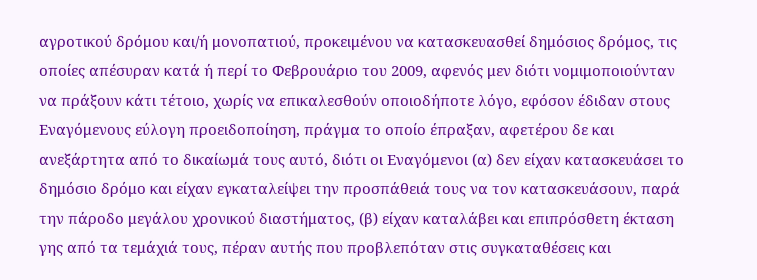αγροτικού δρόμου και/ή μονοπατιού, προκειμένου να κατασκευασθεί δημόσιος δρόμος, τις οποίες απέσυραν κατά ή περί το Φεβρουάριο του 2009, αφενός μεν διότι νομιμοποιούνταν να πράξουν κάτι τέτοιο, χωρίς να επικαλεσθούν οποιοδήποτε λόγο, εφόσον έδιδαν στους Εναγόμενους εύλογη προειδοποίηση, πράγμα το οποίο έπραξαν, αφετέρου δε και ανεξάρτητα από το δικαίωμά τους αυτό, διότι οι Εναγόμενοι (α) δεν είχαν κατασκευάσει το δημόσιο δρόμο και είχαν εγκαταλείψει την προσπάθειά τους να τον κατασκευάσουν, παρά την πάροδο μεγάλου χρονικού διαστήματος, (β) είχαν καταλάβει και επιπρόσθετη έκταση γης από τα τεμάχιά τους, πέραν αυτής που προβλεπόταν στις συγκαταθέσεις και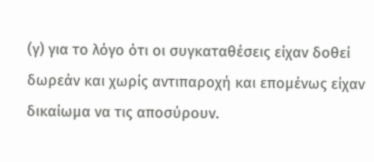(γ) για το λόγο ότι οι συγκαταθέσεις είχαν δοθεί δωρεάν και χωρίς αντιπαροχή και επομένως είχαν δικαίωμα να τις αποσύρουν.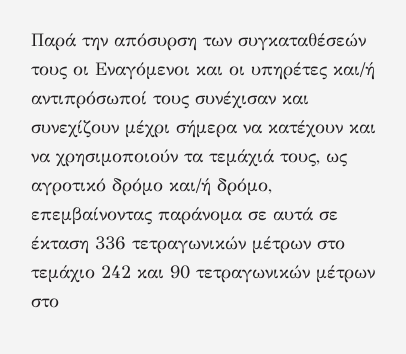Παρά την απόσυρση των συγκαταθέσεών τους οι Εναγόμενοι και οι υπηρέτες και/ή αντιπρόσωποί τους συνέχισαν και συνεχίζουν μέχρι σήμερα να κατέχουν και να χρησιμοποιούν τα τεμάχιά τους, ως αγροτικό δρόμο και/ή δρόμο, επεμβαίνοντας παράνομα σε αυτά σε έκταση 336 τετραγωνικών μέτρων στο τεμάχιο 242 και 90 τετραγωνικών μέτρων στο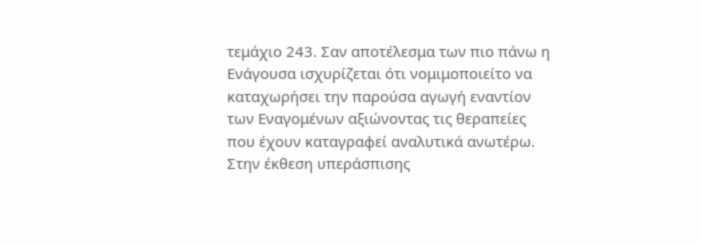τεμάχιο 243. Σαν αποτέλεσμα των πιο πάνω η Ενάγουσα ισχυρίζεται ότι νομιμοποιείτο να καταχωρήσει την παρούσα αγωγή εναντίον των Εναγομένων αξιώνοντας τις θεραπείες που έχουν καταγραφεί αναλυτικά ανωτέρω. Στην έκθεση υπεράσπισης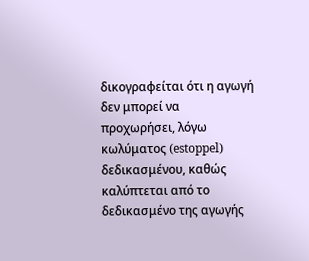δικογραφείται ότι η αγωγή δεν μπορεί να προχωρήσει, λόγω κωλύματος (estoppel) δεδικασμένου, καθώς καλύπτεται από το δεδικασμένο της αγωγής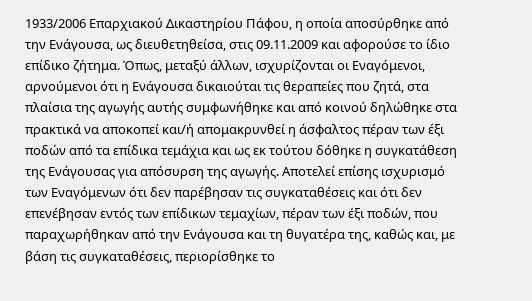1933/2006 Επαρχιακού Δικαστηρίου Πάφου, η οποία αποσύρθηκε από την Ενάγουσα, ως διευθετηθείσα, στις 09.11.2009 και αφορούσε το ίδιο επίδικο ζήτημα. Όπως, μεταξύ άλλων, ισχυρίζονται οι Εναγόμενοι, αρνούμενοι ότι η Ενάγουσα δικαιούται τις θεραπείες που ζητά, στα πλαίσια της αγωγής αυτής συμφωνήθηκε και από κοινού δηλώθηκε στα πρακτικά να αποκοπεί και/ή απομακρυνθεί η άσφαλτος πέραν των έξι ποδών από τα επίδικα τεμάχια και ως εκ τούτου δόθηκε η συγκατάθεση της Ενάγουσας για απόσυρση της αγωγής. Αποτελεί επίσης ισχυρισμό των Εναγόμενων ότι δεν παρέβησαν τις συγκαταθέσεις και ότι δεν επενέβησαν εντός των επίδικων τεμαχίων, πέραν των έξι ποδών, που παραχωρήθηκαν από την Ενάγουσα και τη θυγατέρα της, καθώς και, με βάση τις συγκαταθέσεις, περιορίσθηκε το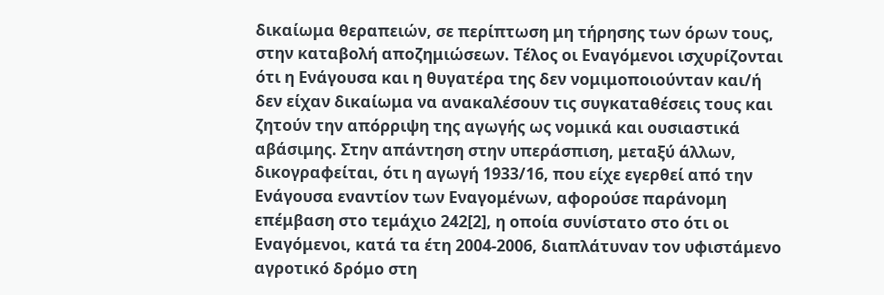δικαίωμα θεραπειών, σε περίπτωση μη τήρησης των όρων τους, στην καταβολή αποζημιώσεων. Τέλος οι Εναγόμενοι ισχυρίζονται ότι η Ενάγουσα και η θυγατέρα της δεν νομιμοποιούνταν και/ή δεν είχαν δικαίωμα να ανακαλέσουν τις συγκαταθέσεις τους και ζητούν την απόρριψη της αγωγής ως νομικά και ουσιαστικά αβάσιμης. Στην απάντηση στην υπεράσπιση, μεταξύ άλλων, δικογραφείται, ότι η αγωγή 1933/16, που είχε εγερθεί από την Ενάγουσα εναντίον των Εναγομένων, αφορούσε παράνομη επέμβαση στο τεμάχιο 242[2], η οποία συνίστατο στο ότι οι Εναγόμενοι, κατά τα έτη 2004-2006, διαπλάτυναν τον υφιστάμενο αγροτικό δρόμο στη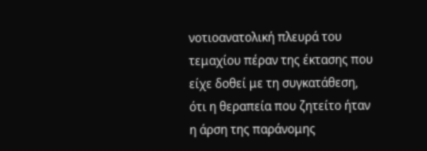νοτιοανατολική πλευρά του τεμαχίου πέραν της έκτασης που είχε δοθεί με τη συγκατάθεση, ότι η θεραπεία που ζητείτο ήταν η άρση της παράνομης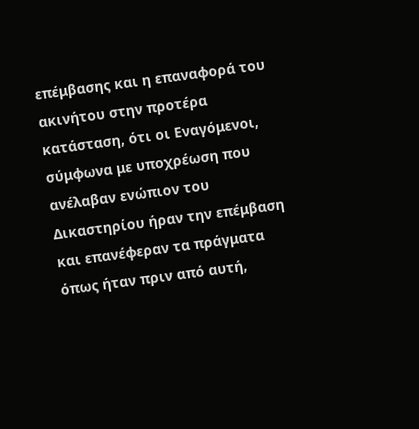επέμβασης και η επαναφορά του ακινήτου στην προτέρα κατάσταση, ότι οι Εναγόμενοι, σύμφωνα με υποχρέωση που ανέλαβαν ενώπιον του Δικαστηρίου ήραν την επέμβαση και επανέφεραν τα πράγματα όπως ήταν πριν από αυτή,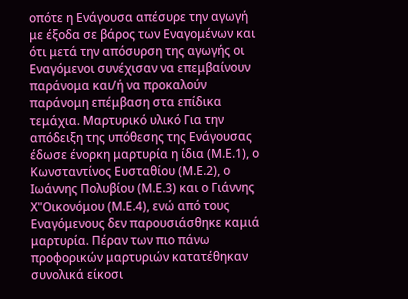οπότε η Ενάγουσα απέσυρε την αγωγή με έξοδα σε βάρος των Εναγομένων και ότι μετά την απόσυρση της αγωγής οι Εναγόμενοι συνέχισαν να επεμβαίνουν παράνομα και/ή να προκαλούν παράνομη επέμβαση στα επίδικα τεμάχια. Μαρτυρικό υλικό Για την απόδειξη της υπόθεσης της Ενάγουσας έδωσε ένορκη μαρτυρία η ίδια (Μ.Ε.1), ο Κωνσταντίνος Ευσταθίου (Μ.Ε.2), ο Ιωάννης Πολυβίου (Μ.Ε.3) και ο Γιάννης Χ"Οικονόμου (Μ.Ε.4), ενώ από τους Εναγόμενους δεν παρουσιάσθηκε καμιά μαρτυρία. Πέραν των πιο πάνω προφορικών μαρτυριών κατατέθηκαν συνολικά είκοσι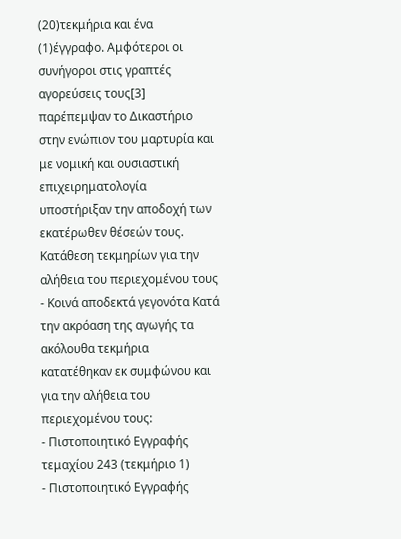(20)τεκμήρια και ένα
(1)έγγραφο. Αμφότεροι οι συνήγοροι στις γραπτές αγορεύσεις τους[3] παρέπεμψαν το Δικαστήριο στην ενώπιον του μαρτυρία και με νομική και ουσιαστική επιχειρηματολογία υποστήριξαν την αποδοχή των εκατέρωθεν θέσεών τους. Κατάθεση τεκμηρίων για την αλήθεια του περιεχομένου τους - Κοινά αποδεκτά γεγονότα Κατά την ακρόαση της αγωγής τα ακόλουθα τεκμήρια κατατέθηκαν εκ συμφώνου και για την αλήθεια του περιεχομένου τους:
- Πιστοποιητικό Εγγραφής τεμαχίου 243 (τεκμήριο 1)
- Πιστοποιητικό Εγγραφής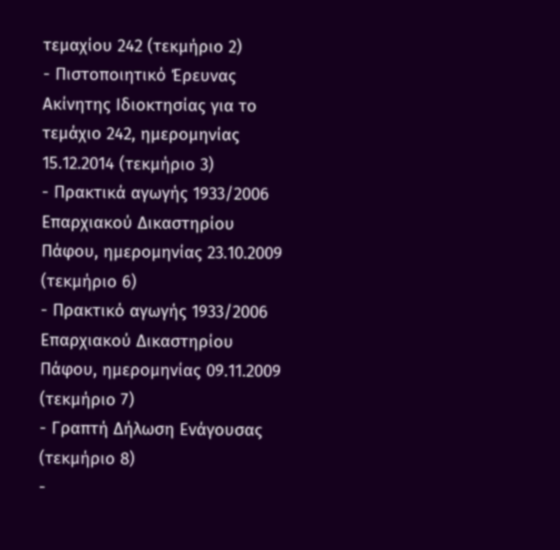τεμαχίου 242 (τεκμήριο 2)
- Πιστοποιητικό Έρευνας Ακίνητης Ιδιοκτησίας για το τεμάχιο 242, ημερομηνίας 15.12.2014 (τεκμήριο 3)
- Πρακτικά αγωγής 1933/2006 Επαρχιακού Δικαστηρίου Πάφου, ημερομηνίας 23.10.2009 (τεκμήριο 6)
- Πρακτικό αγωγής 1933/2006 Επαρχιακού Δικαστηρίου Πάφου, ημερομηνίας 09.11.2009 (τεκμήριο 7)
- Γραπτή Δήλωση Ενάγουσας (τεκμήριο 8)
-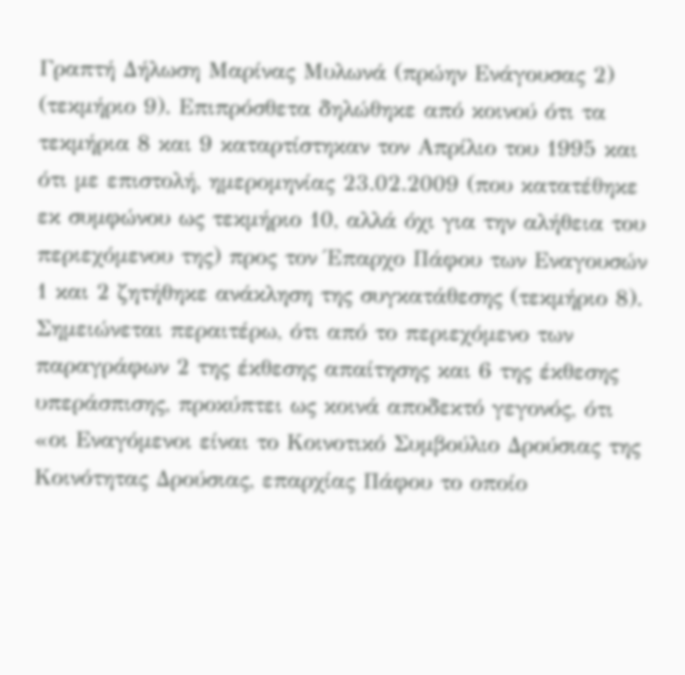Γραπτή Δήλωση Μαρίνας Μυλωνά (πρώην Ενάγουσας 2) (τεκμήριο 9). Επιπρόσθετα δηλώθηκε από κοινού ότι τα τεκμήρια 8 και 9 καταρτίστηκαν τον Απρίλιο του 1995 και ότι με επιστολή, ημερομηνίας 23.02.2009 (που κατατέθηκε εκ συμφώνου ως τεκμήριο 10, αλλά όχι για την αλήθεια του περιεχόμενου της) προς τον Έπαρχο Πάφου των Εναγουσών 1 και 2 ζητήθηκε ανάκληση της συγκατάθεσης (τεκμήριο 8). Σημειώνεται περαιτέρω, ότι από το περιεχόμενο των παραγράφων 2 της έκθεσης απαίτησης και 6 της έκθεσης υπεράσπισης, προκύπτει ως κοινά αποδεκτό γεγονός, ότι «οι Εναγόμενοι είναι το Κοινοτικό Συμβούλιο Δρούσιας της Κοινότητας Δρούσιας, επαρχίας Πάφου το οποίο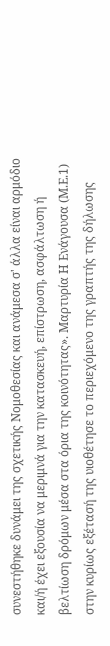συνεστήθηκε δυνάμει της σχετικής Νομοθεσίας και ανάμεσα σ' άλλα είναι αρμόδιο και/ή έχει εξουσία να μεριμνά για την κατασκευή, επίστρωση, ασφάλτωση ή βελτίωση δρόμων μέσα στα όρια της κοινότητας». Μαρτυρία Η Ενάγουσα (Μ.Ε.1) στην κυρίως εξέτασή της υιοθέτησε το περιεχόμενο της γραπτής της δήλωσης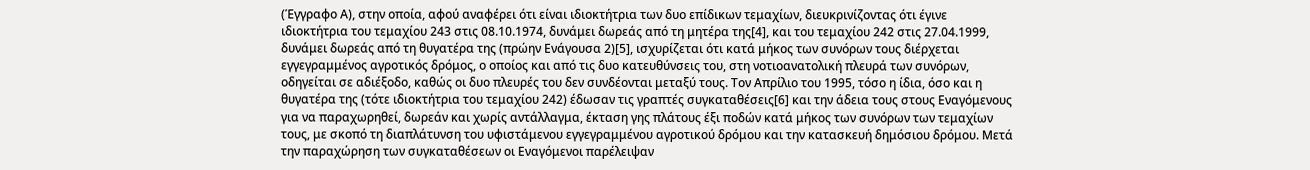(Έγγραφο Α), στην οποία, αφού αναφέρει ότι είναι ιδιοκτήτρια των δυο επίδικων τεμαχίων, διευκρινίζοντας ότι έγινε ιδιοκτήτρια του τεμαχίου 243 στις 08.10.1974, δυνάμει δωρεάς από τη μητέρα της[4], και του τεμαχίου 242 στις 27.04.1999, δυνάμει δωρεάς από τη θυγατέρα της (πρώην Ενάγουσα 2)[5], ισχυρίζεται ότι κατά μήκος των συνόρων τους διέρχεται εγγεγραμμένος αγροτικός δρόμος, ο οποίος και από τις δυο κατευθύνσεις του, στη νοτιοανατολική πλευρά των συνόρων, οδηγείται σε αδιέξοδο, καθώς οι δυο πλευρές του δεν συνδέονται μεταξύ τους. Τον Απρίλιο του 1995, τόσο η ίδια, όσο και η θυγατέρα της (τότε ιδιοκτήτρια του τεμαχίου 242) έδωσαν τις γραπτές συγκαταθέσεις[6] και την άδεια τους στους Εναγόμενους για να παραχωρηθεί, δωρεάν και χωρίς αντάλλαγμα, έκταση γης πλάτους έξι ποδών κατά μήκος των συνόρων των τεμαχίων τους, με σκοπό τη διαπλάτυνση του υφιστάμενου εγγεγραμμένου αγροτικού δρόμου και την κατασκευή δημόσιου δρόμου. Μετά την παραχώρηση των συγκαταθέσεων οι Εναγόμενοι παρέλειψαν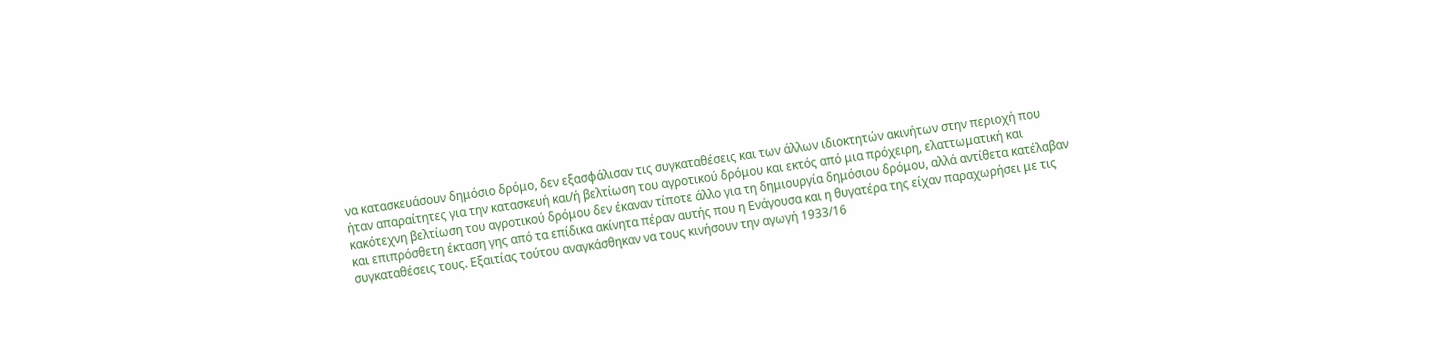να κατασκευάσουν δημόσιο δρόμο, δεν εξασφάλισαν τις συγκαταθέσεις και των άλλων ιδιοκτητών ακινήτων στην περιοχή που ήταν απαραίτητες για την κατασκευή και/ή βελτίωση του αγροτικού δρόμου και εκτός από μια πρόχειρη, ελαττωματική και κακότεχνη βελτίωση του αγροτικού δρόμου δεν έκαναν τίποτε άλλο για τη δημιουργία δημόσιου δρόμου, αλλά αντίθετα κατέλαβαν και επιπρόσθετη έκταση γης από τα επίδικα ακίνητα πέραν αυτής που η Ενάγουσα και η θυγατέρα της είχαν παραχωρήσει με τις συγκαταθέσεις τους. Εξαιτίας τούτου αναγκάσθηκαν να τους κινήσουν την αγωγή 1933/16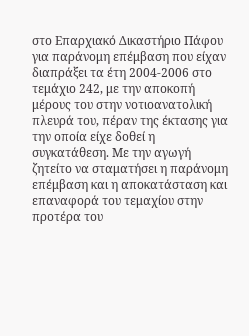στο Επαρχιακό Δικαστήριο Πάφου για παράνομη επέμβαση που είχαν διαπράξει τα έτη 2004-2006 στο τεμάχιο 242, με την αποκοπή μέρους του στην νοτιοανατολική πλευρά του, πέραν της έκτασης για την οποία είχε δοθεί η συγκατάθεση. Με την αγωγή ζητείτο να σταματήσει η παράνομη επέμβαση και η αποκατάσταση και επαναφορά του τεμαχίου στην προτέρα του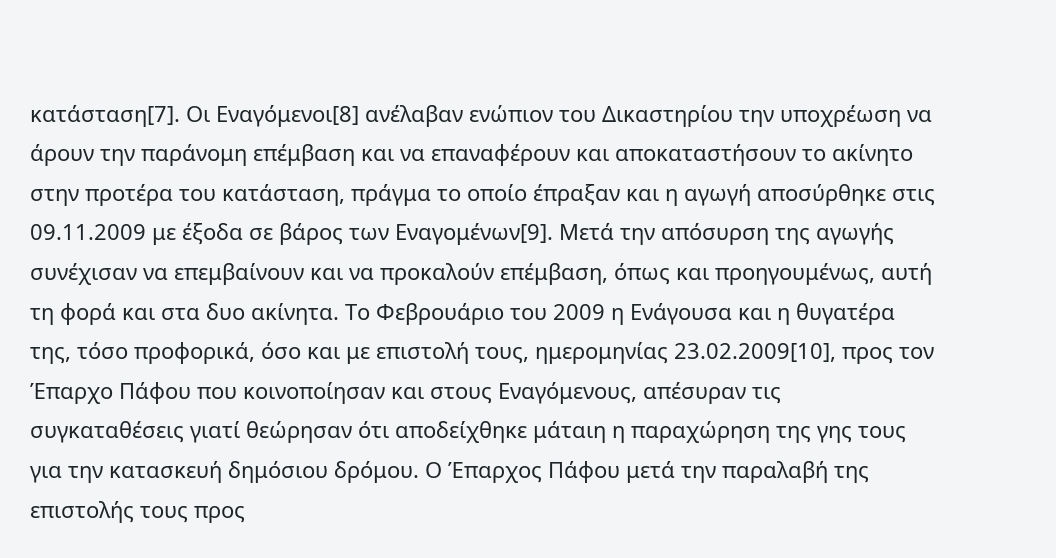κατάσταση[7]. Οι Εναγόμενοι[8] ανέλαβαν ενώπιον του Δικαστηρίου την υποχρέωση να άρουν την παράνομη επέμβαση και να επαναφέρουν και αποκαταστήσουν το ακίνητο στην προτέρα του κατάσταση, πράγμα το οποίο έπραξαν και η αγωγή αποσύρθηκε στις 09.11.2009 με έξοδα σε βάρος των Εναγομένων[9]. Μετά την απόσυρση της αγωγής συνέχισαν να επεμβαίνουν και να προκαλούν επέμβαση, όπως και προηγουμένως, αυτή τη φορά και στα δυο ακίνητα. Το Φεβρουάριο του 2009 η Ενάγουσα και η θυγατέρα της, τόσο προφορικά, όσο και με επιστολή τους, ημερομηνίας 23.02.2009[10], προς τον Έπαρχο Πάφου που κοινοποίησαν και στους Εναγόμενους, απέσυραν τις συγκαταθέσεις γιατί θεώρησαν ότι αποδείχθηκε μάταιη η παραχώρηση της γης τους για την κατασκευή δημόσιου δρόμου. Ο Έπαρχος Πάφου μετά την παραλαβή της επιστολής τους προς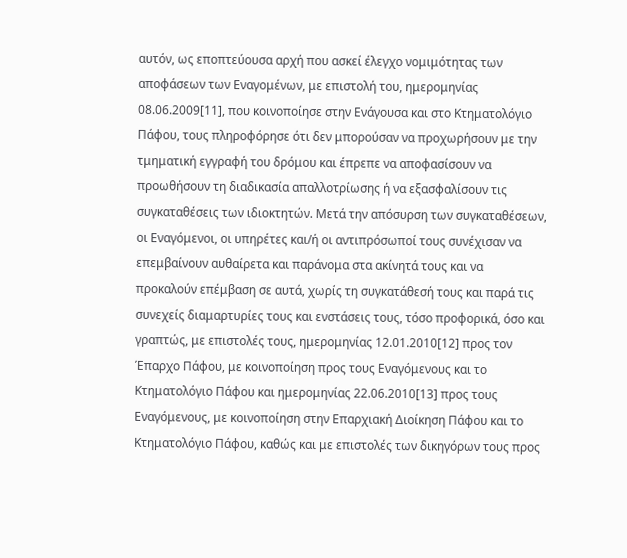αυτόν, ως εποπτεύουσα αρχή που ασκεί έλεγχο νομιμότητας των αποφάσεων των Εναγομένων, με επιστολή του, ημερομηνίας 08.06.2009[11], που κοινοποίησε στην Ενάγουσα και στο Κτηματολόγιο Πάφου, τους πληροφόρησε ότι δεν μπορούσαν να προχωρήσουν με την τμηματική εγγραφή του δρόμου και έπρεπε να αποφασίσουν να προωθήσουν τη διαδικασία απαλλοτρίωσης ή να εξασφαλίσουν τις συγκαταθέσεις των ιδιοκτητών. Μετά την απόσυρση των συγκαταθέσεων, οι Εναγόμενοι, οι υπηρέτες και/ή οι αντιπρόσωποί τους συνέχισαν να επεμβαίνουν αυθαίρετα και παράνομα στα ακίνητά τους και να προκαλούν επέμβαση σε αυτά, χωρίς τη συγκατάθεσή τους και παρά τις συνεχείς διαμαρτυρίες τους και ενστάσεις τους, τόσο προφορικά, όσο και γραπτώς, με επιστολές τους, ημερομηνίας 12.01.2010[12] προς τον Έπαρχο Πάφου, με κοινοποίηση προς τους Εναγόμενους και το Κτηματολόγιο Πάφου και ημερομηνίας 22.06.2010[13] προς τους Εναγόμενους, με κοινοποίηση στην Επαρχιακή Διοίκηση Πάφου και το Κτηματολόγιο Πάφου, καθώς και με επιστολές των δικηγόρων τους προς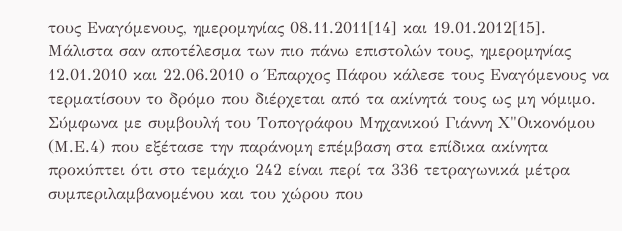τους Εναγόμενους, ημερομηνίας 08.11.2011[14] και 19.01.2012[15]. Μάλιστα σαν αποτέλεσμα των πιο πάνω επιστολών τους, ημερομηνίας 12.01.2010 και 22.06.2010 ο Έπαρχος Πάφου κάλεσε τους Εναγόμενους να τερματίσουν το δρόμο που διέρχεται από τα ακίνητά τους ως μη νόμιμο. Σύμφωνα με συμβουλή του Τοπογράφου Μηχανικού Γιάννη Χ"Οικονόμου (Μ.Ε.4) που εξέτασε την παράνομη επέμβαση στα επίδικα ακίνητα προκύπτει ότι στο τεμάχιο 242 είναι περί τα 336 τετραγωνικά μέτρα συμπεριλαμβανομένου και του χώρου που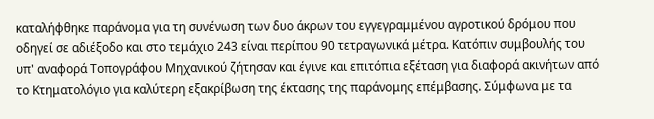καταλήφθηκε παράνομα για τη συνένωση των δυο άκρων του εγγεγραμμένου αγροτικού δρόμου που οδηγεί σε αδιέξοδο και στο τεμάχιο 243 είναι περίπου 90 τετραγωνικά μέτρα. Κατόπιν συμβουλής του υπ' αναφορά Τοπογράφου Μηχανικού ζήτησαν και έγινε και επιτόπια εξέταση για διαφορά ακινήτων από το Κτηματολόγιο για καλύτερη εξακρίβωση της έκτασης της παράνομης επέμβασης. Σύμφωνα με τα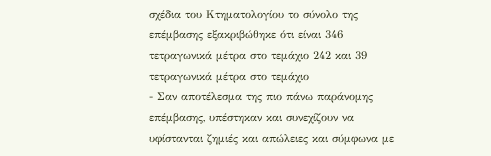σχέδια του Κτηματολογίου το σύνολο της επέμβασης εξακριβώθηκε ότι είναι 346 τετραγωνικά μέτρα στο τεμάχιο 242 και 39 τετραγωνικά μέτρα στο τεμάχιο
- Σαν αποτέλεσμα της πιο πάνω παράνομης επέμβασης, υπέστηκαν και συνεχίζουν να υφίστανται ζημιές και απώλειες και σύμφωνα με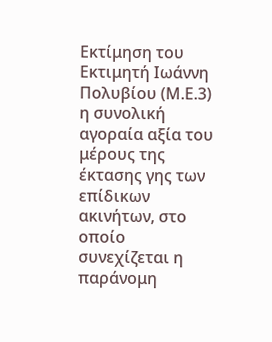Εκτίμηση του Εκτιμητή Ιωάννη Πολυβίου (Μ.Ε.3) η συνολική αγοραία αξία του μέρους της έκτασης γης των επίδικων ακινήτων, στο οποίο συνεχίζεται η παράνομη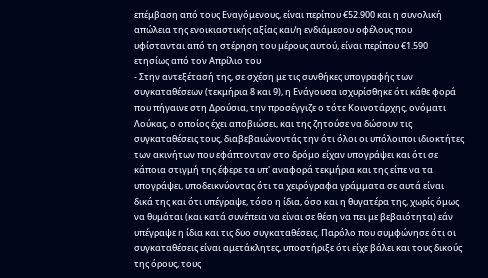επέμβαση από τους Εναγόμενους, είναι περίπου €52.900 και η συνολική απώλεια της ενοικιαστικής αξίας και/η ενδιάμεσου οφέλους που υφίστανται από τη στέρηση του μέρους αυτού, είναι περίπου €1.590 ετησίως από τον Απρίλιο του
- Στην αντεξέτασή της, σε σχέση με τις συνθήκες υπογραφής των συγκαταθέσεων (τεκμήρια 8 και 9), η Ενάγουσα ισχυρίσθηκε ότι κάθε φορά που πήγαινε στη Δρούσια, την προσέγγιζε ο τότε Κοινοτάρχης, ονόματι Λούκας, ο οποίος έχει αποβιώσει, και της ζητούσε να δώσουν τις συγκαταθέσεις τους, διαβεβαιώνοντάς την ότι όλοι οι υπόλοιποι ιδιοκτήτες των ακινήτων που εφάπτονταν στο δρόμο είχαν υπογράψει και ότι σε κάποια στιγμή της έφερε τα υπ' αναφορά τεκμήρια και της είπε να τα υπογράψει, υποδεικνύοντας ότι τα χειρόγραφα γράμματα σε αυτά είναι δικά της και ότι υπέγραψε, τόσο η ίδια, όσο και η θυγατέρα της, χωρίς όμως να θυμάται (και κατά συνέπεια να είναι σε θέση να πει με βεβαιότητα) εάν υπέγραψε η ίδια και τις δυο συγκαταθέσεις. Παρόλο που συμφώνησε ότι οι συγκαταθέσεις είναι αμετάκλητες, υποστήριξε ότι είχε βάλει και τους δικούς της όρους, τους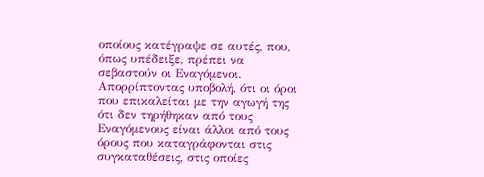οποίους κατέγραψε σε αυτές, που, όπως υπέδειξε, πρέπει να σεβαστούν οι Εναγόμενοι. Απορρίπτοντας υποβολή, ότι οι όροι που επικαλείται με την αγωγή της ότι δεν τηρήθηκαν από τους Εναγόμενους είναι άλλοι από τους όρους που καταγράφονται στις συγκαταθέσεις, στις οποίες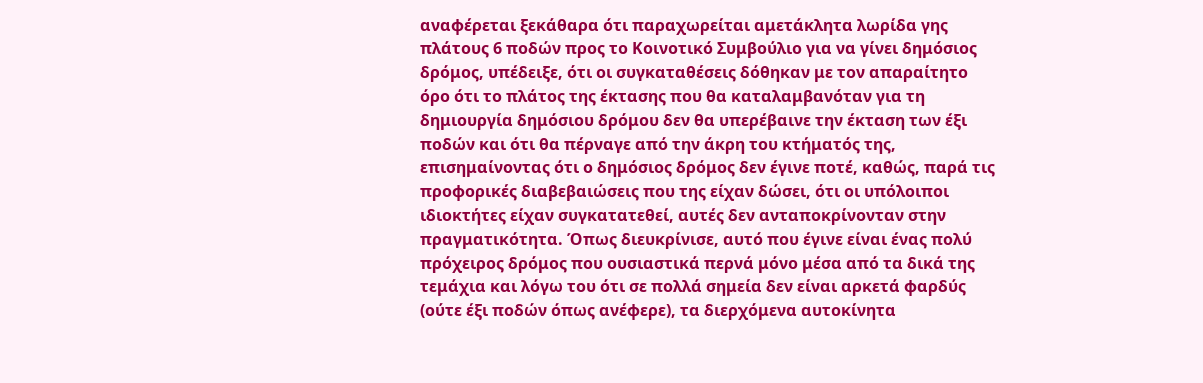αναφέρεται ξεκάθαρα ότι παραχωρείται αμετάκλητα λωρίδα γης πλάτους 6 ποδών προς το Κοινοτικό Συμβούλιο για να γίνει δημόσιος δρόμος, υπέδειξε, ότι οι συγκαταθέσεις δόθηκαν με τον απαραίτητο όρο ότι το πλάτος της έκτασης που θα καταλαμβανόταν για τη δημιουργία δημόσιου δρόμου δεν θα υπερέβαινε την έκταση των έξι ποδών και ότι θα πέρναγε από την άκρη του κτήματός της, επισημαίνοντας ότι ο δημόσιος δρόμος δεν έγινε ποτέ, καθώς, παρά τις προφορικές διαβεβαιώσεις που της είχαν δώσει, ότι οι υπόλοιποι ιδιοκτήτες είχαν συγκατατεθεί, αυτές δεν ανταποκρίνονταν στην πραγματικότητα. Όπως διευκρίνισε, αυτό που έγινε είναι ένας πολύ πρόχειρος δρόμος που ουσιαστικά περνά μόνο μέσα από τα δικά της τεμάχια και λόγω του ότι σε πολλά σημεία δεν είναι αρκετά φαρδύς (ούτε έξι ποδών όπως ανέφερε), τα διερχόμενα αυτοκίνητα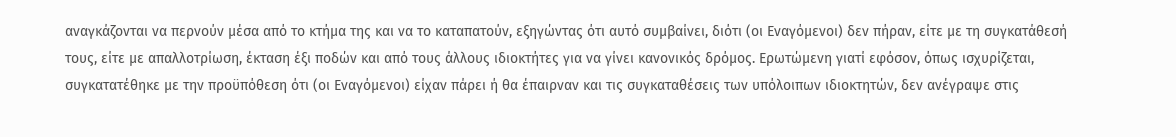αναγκάζονται να περνούν μέσα από το κτήμα της και να το καταπατούν, εξηγώντας ότι αυτό συμβαίνει, διότι (οι Εναγόμενοι) δεν πήραν, είτε με τη συγκατάθεσή τους, είτε με απαλλοτρίωση, έκταση έξι ποδών και από τους άλλους ιδιοκτήτες για να γίνει κανονικός δρόμος. Ερωτώμενη γιατί εφόσον, όπως ισχυρίζεται, συγκατατέθηκε με την προϋπόθεση ότι (οι Εναγόμενοι) είχαν πάρει ή θα έπαιρναν και τις συγκαταθέσεις των υπόλοιπων ιδιοκτητών, δεν ανέγραψε στις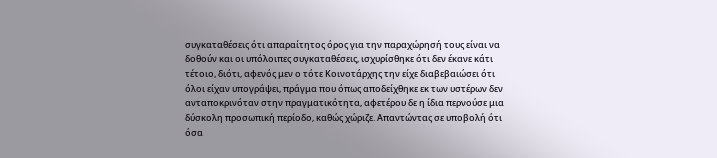συγκαταθέσεις ότι απαραίτητος όρος για την παραχώρησή τους είναι να δοθούν και οι υπόλοιπες συγκαταθέσεις, ισχυρίσθηκε ότι δεν έκανε κάτι τέτοιο, διότι, αφενός μεν ο τότε Κοινοτάρχης την είχε διαβεβαιώσει ότι όλοι είχαν υπογράψει, πράγμα που όπως αποδείχθηκε εκ των υστέρων δεν ανταποκρινόταν στην πραγματικότητα, αφετέρου δε η ίδια περνούσε μια δύσκολη προσωπική περίοδο, καθώς χώριζε. Απαντώντας σε υποβολή ότι όσα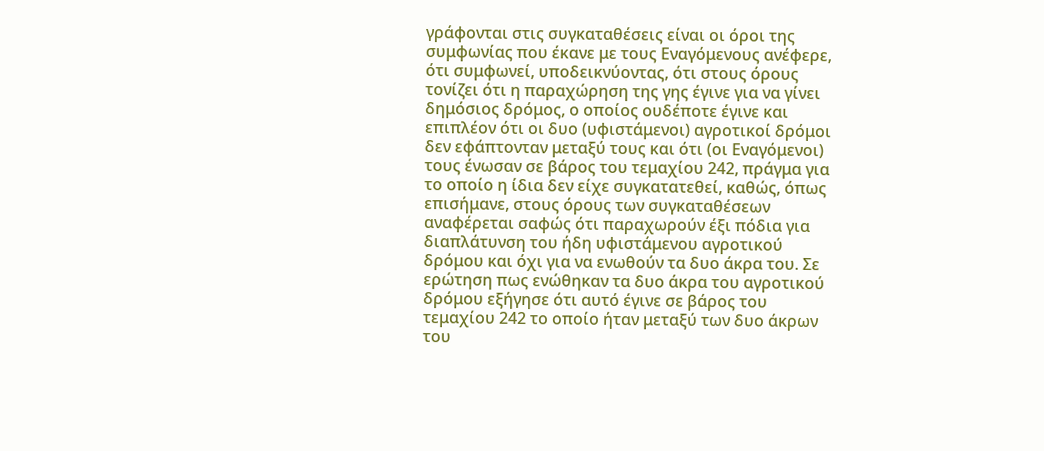γράφονται στις συγκαταθέσεις είναι οι όροι της συμφωνίας που έκανε με τους Εναγόμενους ανέφερε, ότι συμφωνεί, υποδεικνύοντας, ότι στους όρους τονίζει ότι η παραχώρηση της γης έγινε για να γίνει δημόσιος δρόμος, ο οποίος ουδέποτε έγινε και επιπλέον ότι οι δυο (υφιστάμενοι) αγροτικοί δρόμοι δεν εφάπτονταν μεταξύ τους και ότι (οι Εναγόμενοι) τους ένωσαν σε βάρος του τεμαχίου 242, πράγμα για το οποίο η ίδια δεν είχε συγκατατεθεί, καθώς, όπως επισήμανε, στους όρους των συγκαταθέσεων αναφέρεται σαφώς ότι παραχωρούν έξι πόδια για διαπλάτυνση του ήδη υφιστάμενου αγροτικού δρόμου και όχι για να ενωθούν τα δυο άκρα του. Σε ερώτηση πως ενώθηκαν τα δυο άκρα του αγροτικού δρόμου εξήγησε ότι αυτό έγινε σε βάρος του τεμαχίου 242 το οποίο ήταν μεταξύ των δυο άκρων του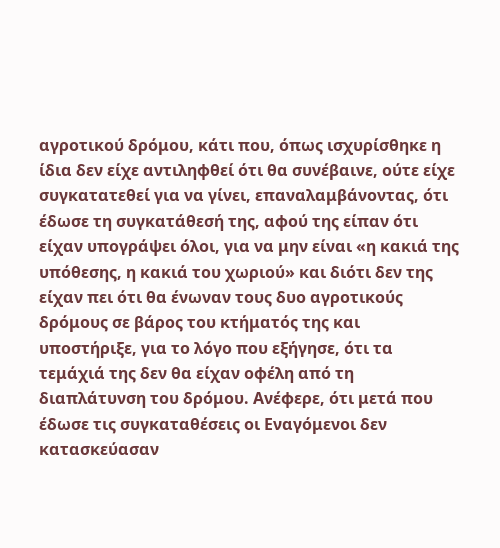αγροτικού δρόμου, κάτι που, όπως ισχυρίσθηκε η ίδια δεν είχε αντιληφθεί ότι θα συνέβαινε, ούτε είχε συγκατατεθεί για να γίνει, επαναλαμβάνοντας, ότι έδωσε τη συγκατάθεσή της, αφού της είπαν ότι είχαν υπογράψει όλοι, για να μην είναι «η κακιά της υπόθεσης, η κακιά του χωριού» και διότι δεν της είχαν πει ότι θα ένωναν τους δυο αγροτικούς δρόμους σε βάρος του κτήματός της και υποστήριξε, για το λόγο που εξήγησε, ότι τα τεμάχιά της δεν θα είχαν οφέλη από τη διαπλάτυνση του δρόμου. Ανέφερε, ότι μετά που έδωσε τις συγκαταθέσεις οι Εναγόμενοι δεν κατασκεύασαν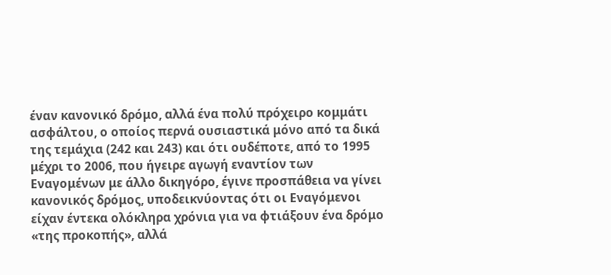έναν κανονικό δρόμο, αλλά ένα πολύ πρόχειρο κομμάτι ασφάλτου, ο οποίος περνά ουσιαστικά μόνο από τα δικά της τεμάχια (242 και 243) και ότι ουδέποτε, από το 1995 μέχρι το 2006, που ήγειρε αγωγή εναντίον των Εναγομένων με άλλο δικηγόρο, έγινε προσπάθεια να γίνει κανονικός δρόμος, υποδεικνύοντας ότι οι Εναγόμενοι είχαν έντεκα ολόκληρα χρόνια για να φτιάξουν ένα δρόμο «της προκοπής», αλλά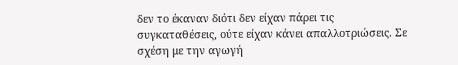δεν το έκαναν διότι δεν είχαν πάρει τις συγκαταθέσεις, ούτε είχαν κάνει απαλλοτριώσεις. Σε σχέση με την αγωγή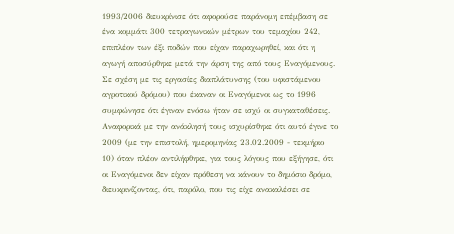1993/2006 διευκρίνισε ότι αφορούσε παράνομη επέμβαση σε ένα κομμάτι 300 τετραγωνικών μέτρων του τεμαχίου 242, επιπλέον των έξι ποδών που είχαν παραχωρηθεί, και ότι η αγωγή αποσύρθηκε μετά την άρση της από τους Εναγόμενους. Σε σχέση με τις εργασίες διαπλάτυνσης (του υφιστάμενου αγροτικού δρόμου) που έκαναν οι Εναγόμενοι ως το 1996 συμφώνησε ότι έγιναν ενόσω ήταν σε ισχύ οι συγκαταθέσεις. Αναφορικά με την ανάκλησή τους ισχυρίσθηκε ότι αυτό έγινε το 2009 (με την επιστολή, ημερομηνίας 23.02.2009 - τεκμήριο 10) όταν πλέον αντιλήφθηκε, για τους λόγους που εξήγησε, ότι οι Εναγόμενοι δεν είχαν πρόθεση να κάνουν το δημόσιο δρόμο, διευκρινίζοντας, ότι, παρόλο, που τις είχε ανακαλέσει σε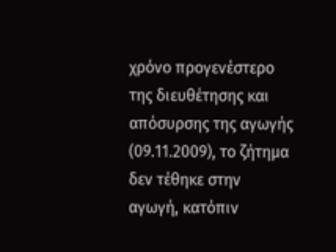χρόνο προγενέστερο της διευθέτησης και απόσυρσης της αγωγής (09.11.2009), το ζήτημα δεν τέθηκε στην αγωγή, κατόπιν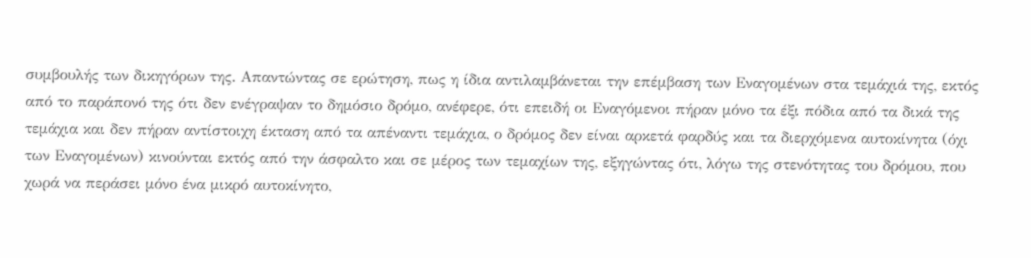συμβουλής των δικηγόρων της. Απαντώντας σε ερώτηση, πως η ίδια αντιλαμβάνεται την επέμβαση των Εναγομένων στα τεμάχιά της, εκτός από το παράπονό της ότι δεν ενέγραψαν το δημόσιο δρόμο, ανέφερε, ότι επειδή οι Εναγόμενοι πήραν μόνο τα έξι πόδια από τα δικά της τεμάχια και δεν πήραν αντίστοιχη έκταση από τα απέναντι τεμάχια, ο δρόμος δεν είναι αρκετά φαρδύς και τα διερχόμενα αυτοκίνητα (όχι των Εναγομένων) κινούνται εκτός από την άσφαλτο και σε μέρος των τεμαχίων της, εξηγώντας ότι, λόγω της στενότητας του δρόμου, που χωρά να περάσει μόνο ένα μικρό αυτοκίνητο,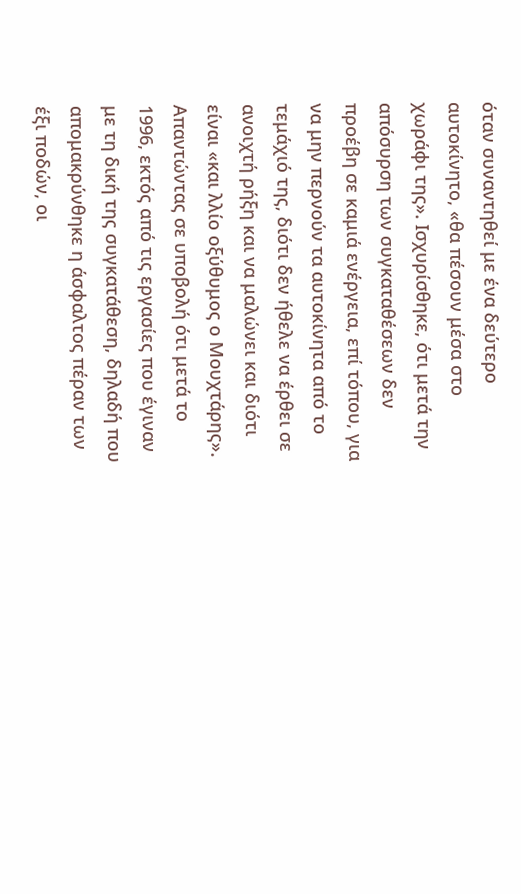όταν συναντηθεί με ένα δεύτερο αυτοκίνητο, «θα πέσουν μέσα στο χωράφι της». Ισχυρίσθηκε, ότι μετά την απόσυρση των συγκαταθέσεων δεν προέβη σε καμιά ενέργεια, επί τόπου, για να μην περνούν τα αυτοκίνητα από το τεμάχιό της, διότι δεν ήθελε να έρθει σε ανοιχτή ρήξη και να μαλώνει και διότι είναι «και λλίο οξύθυμος ο Μουχτάρης». Απαντώντας σε υποβολή ότι μετά το 1996, εκτός από τις εργασίες που έγιναν με τη δική της συγκατάθεση, δηλαδή που απομακρύνθηκε η άσφαλτος πέραν των έξι ποδών, οι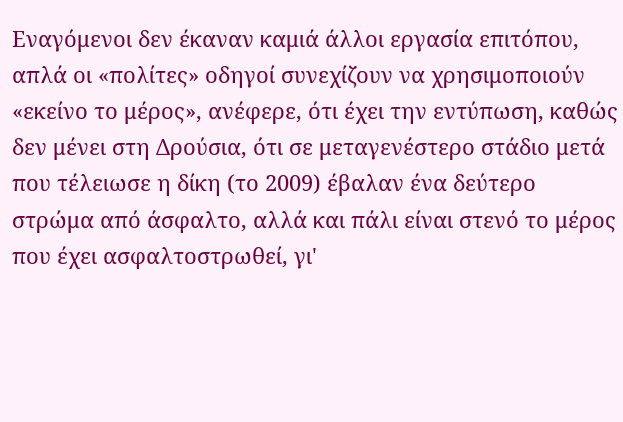Εναγόμενοι δεν έκαναν καμιά άλλοι εργασία επιτόπου, απλά οι «πολίτες» οδηγοί συνεχίζουν να χρησιμοποιούν «εκείνο το μέρος», ανέφερε, ότι έχει την εντύπωση, καθώς δεν μένει στη Δρούσια, ότι σε μεταγενέστερο στάδιο μετά που τέλειωσε η δίκη (το 2009) έβαλαν ένα δεύτερο στρώμα από άσφαλτο, αλλά και πάλι είναι στενό το μέρος που έχει ασφαλτοστρωθεί, γι'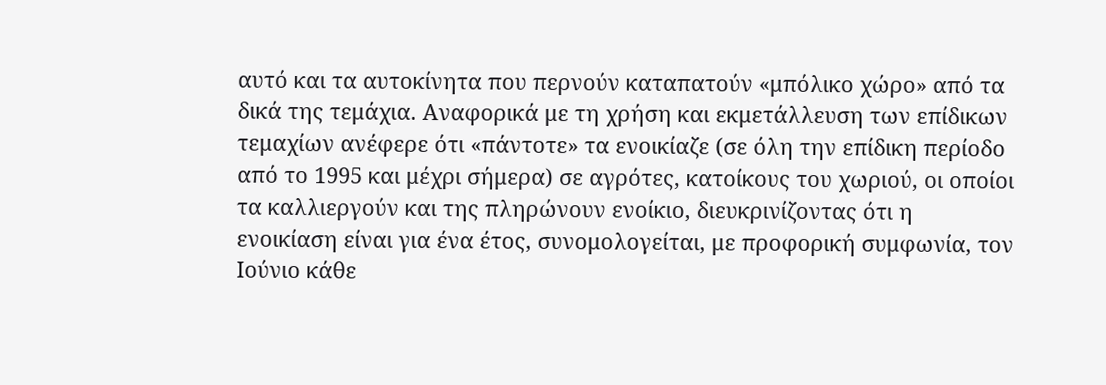αυτό και τα αυτοκίνητα που περνούν καταπατούν «μπόλικο χώρο» από τα δικά της τεμάχια. Αναφορικά με τη χρήση και εκμετάλλευση των επίδικων τεμαχίων ανέφερε ότι «πάντοτε» τα ενοικίαζε (σε όλη την επίδικη περίοδο από το 1995 και μέχρι σήμερα) σε αγρότες, κατοίκους του χωριού, οι οποίοι τα καλλιεργούν και της πληρώνουν ενοίκιο, διευκρινίζοντας ότι η ενοικίαση είναι για ένα έτος, συνομολογείται, με προφορική συμφωνία, τον Ιούνιο κάθε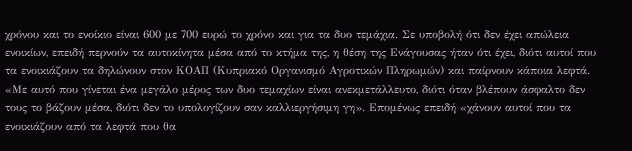χρόνου και το ενοίκιο είναι 600 με 700 ευρώ το χρόνο και για τα δυο τεμάχια. Σε υποβολή ότι δεν έχει απώλεια ενοικίων, επειδή περνούν τα αυτοκίνητα μέσα από το κτήμα της, η θέση της Ενάγουσας ήταν ότι έχει, διότι αυτοί που τα ενοικιάζουν τα δηλώνουν στον ΚΟΑΠ (Κυπριακό Οργανισμό Αγροτικών Πληρωμών) και παίρνουν κάποια λεφτά. «Με αυτό που γίνεται ένα μεγάλο μέρος των δυο τεμαχίων είναι ανεκμετάλλευτο, διότι όταν βλέπουν άσφαλτο δεν τους το βάζουν μέσα, διότι δεν το υπολογίζουν σαν καλλιεργήσιμη γη». Επομένως επειδή «χάνουν αυτοί που τα ενοικιάζουν από τα λεφτά που θα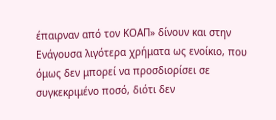έπαιρναν από τον ΚΟΑΠ» δίνουν και στην Ενάγουσα λιγότερα χρήματα ως ενοίκιο, που όμως δεν μπορεί να προσδιορίσει σε συγκεκριμένο ποσό, διότι δεν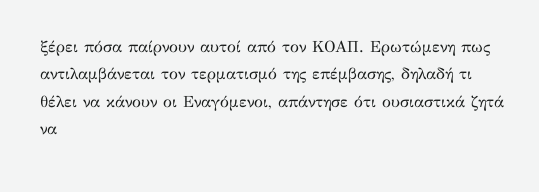ξέρει πόσα παίρνουν αυτοί από τον ΚΟΑΠ. Ερωτώμενη πως αντιλαμβάνεται τον τερματισμό της επέμβασης, δηλαδή τι θέλει να κάνουν οι Εναγόμενοι, απάντησε ότι ουσιαστικά ζητά να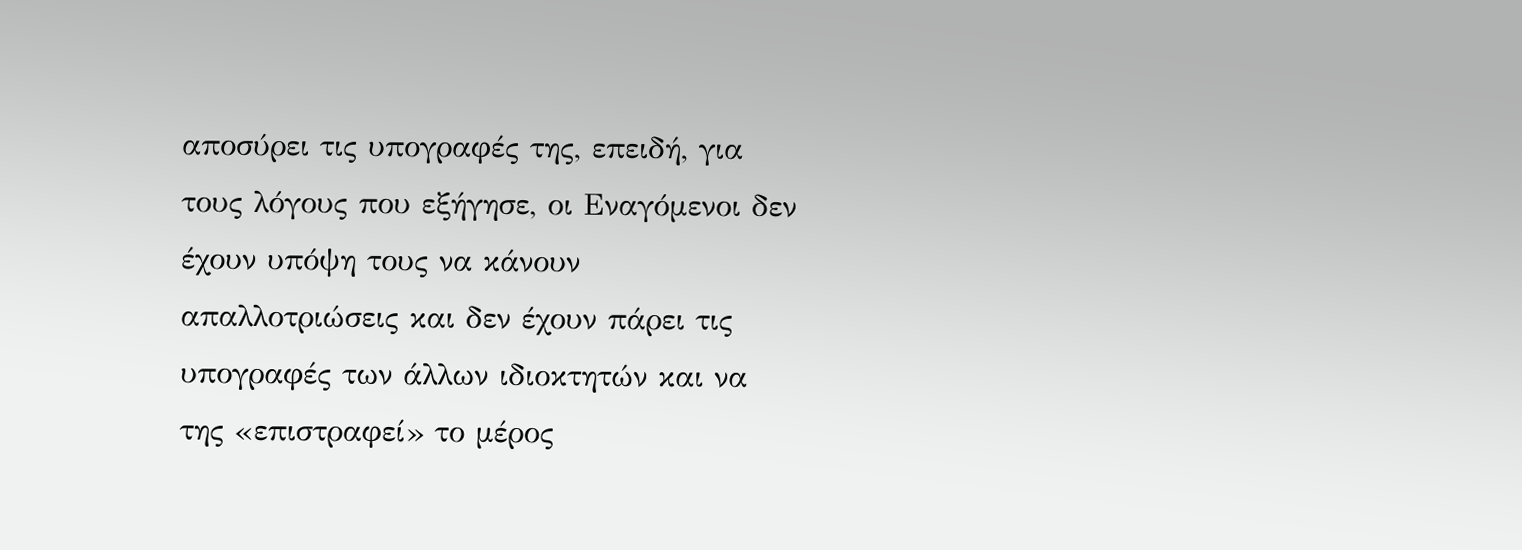αποσύρει τις υπογραφές της, επειδή, για τους λόγους που εξήγησε, οι Εναγόμενοι δεν έχουν υπόψη τους να κάνουν απαλλοτριώσεις και δεν έχουν πάρει τις υπογραφές των άλλων ιδιοκτητών και να της «επιστραφεί» το μέρος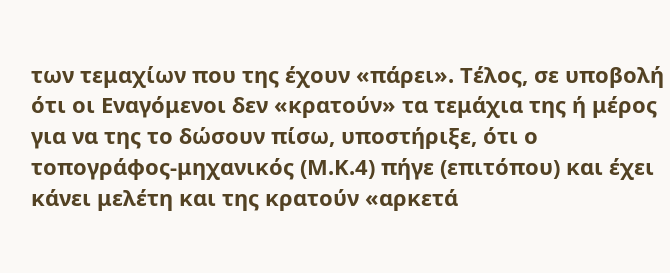των τεμαχίων που της έχουν «πάρει». Τέλος, σε υποβολή ότι οι Εναγόμενοι δεν «κρατούν» τα τεμάχια της ή μέρος για να της το δώσουν πίσω, υποστήριξε, ότι ο τοπογράφος-μηχανικός (Μ.Κ.4) πήγε (επιτόπου) και έχει κάνει μελέτη και της κρατούν «αρκετά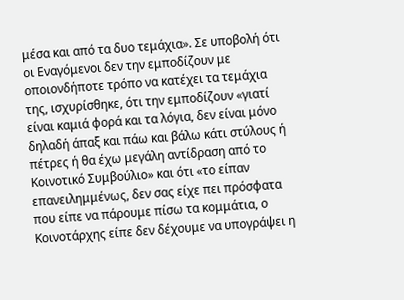μέσα και από τα δυο τεμάχια». Σε υποβολή ότι οι Εναγόμενοι δεν την εμποδίζουν με οποιονδήποτε τρόπο να κατέχει τα τεμάχια της, ισχυρίσθηκε, ότι την εμποδίζουν «γιατί είναι καμιά φορά και τα λόγια, δεν είναι μόνο δηλαδή άπαξ και πάω και βάλω κάτι στύλους ή πέτρες ή θα έχω μεγάλη αντίδραση από το Κοινοτικό Συμβούλιο» και ότι «το είπαν επανειλημμένως, δεν σας είχε πει πρόσφατα που είπε να πάρουμε πίσω τα κομμάτια, ο Κοινοτάρχης είπε δεν δέχουμε να υπογράψει η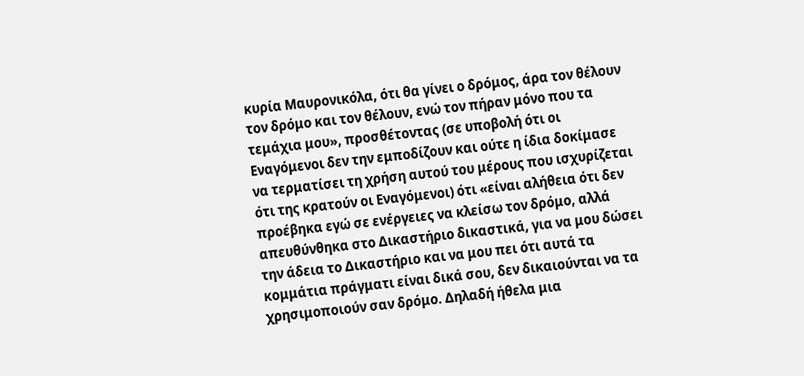κυρία Μαυρονικόλα, ότι θα γίνει ο δρόμος, άρα τον θέλουν τον δρόμο και τον θέλουν, ενώ τον πήραν μόνο που τα τεμάχια μου», προσθέτοντας (σε υποβολή ότι οι Εναγόμενοι δεν την εμποδίζουν και ούτε η ίδια δοκίμασε να τερματίσει τη χρήση αυτού του μέρους που ισχυρίζεται ότι της κρατούν οι Εναγόμενοι) ότι «είναι αλήθεια ότι δεν προέβηκα εγώ σε ενέργειες να κλείσω τον δρόμο, αλλά απευθύνθηκα στο Δικαστήριο δικαστικά, για να μου δώσει την άδεια το Δικαστήριο και να μου πει ότι αυτά τα κομμάτια πράγματι είναι δικά σου, δεν δικαιούνται να τα χρησιμοποιούν σαν δρόμο. Δηλαδή ήθελα μια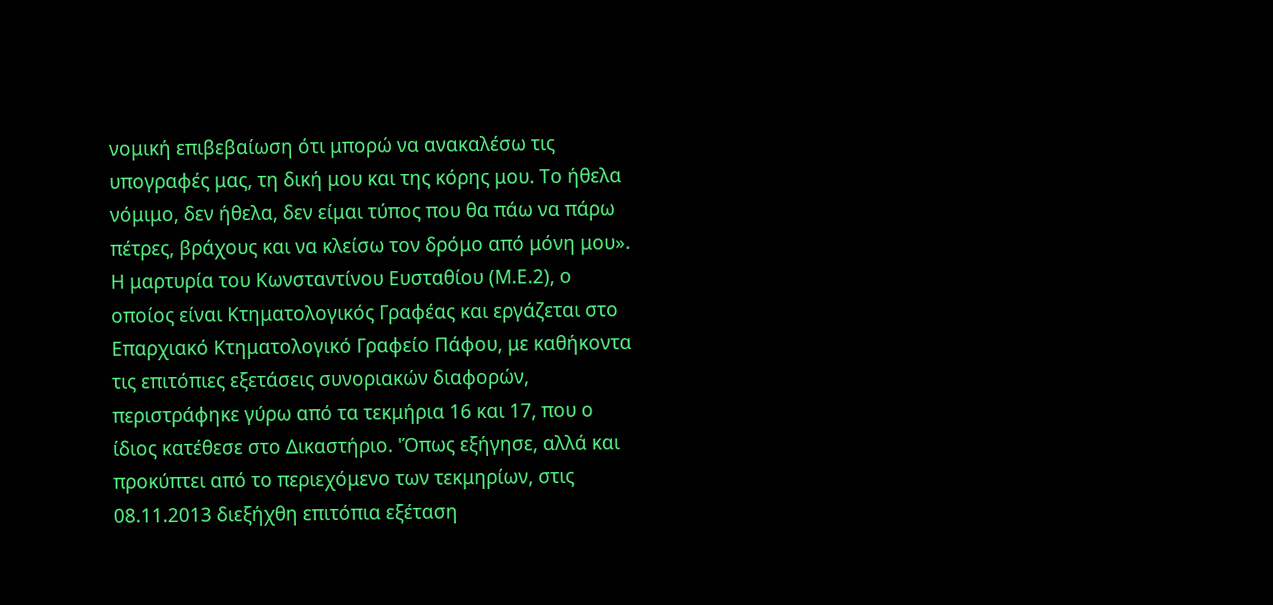νομική επιβεβαίωση ότι μπορώ να ανακαλέσω τις υπογραφές μας, τη δική μου και της κόρης μου. Το ήθελα νόμιμο, δεν ήθελα, δεν είμαι τύπος που θα πάω να πάρω πέτρες, βράχους και να κλείσω τον δρόμο από μόνη μου». Η μαρτυρία του Κωνσταντίνου Ευσταθίου (Μ.Ε.2), ο οποίος είναι Κτηματολογικός Γραφέας και εργάζεται στο Επαρχιακό Κτηματολογικό Γραφείο Πάφου, με καθήκοντα τις επιτόπιες εξετάσεις συνοριακών διαφορών, περιστράφηκε γύρω από τα τεκμήρια 16 και 17, που ο ίδιος κατέθεσε στο Δικαστήριο. 'Όπως εξήγησε, αλλά και προκύπτει από το περιεχόμενο των τεκμηρίων, στις 08.11.2013 διεξήχθη επιτόπια εξέταση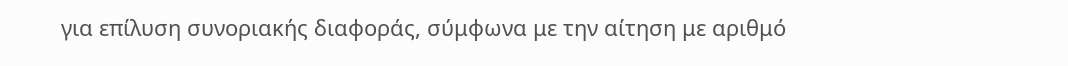για επίλυση συνοριακής διαφοράς, σύμφωνα με την αίτηση με αριθμό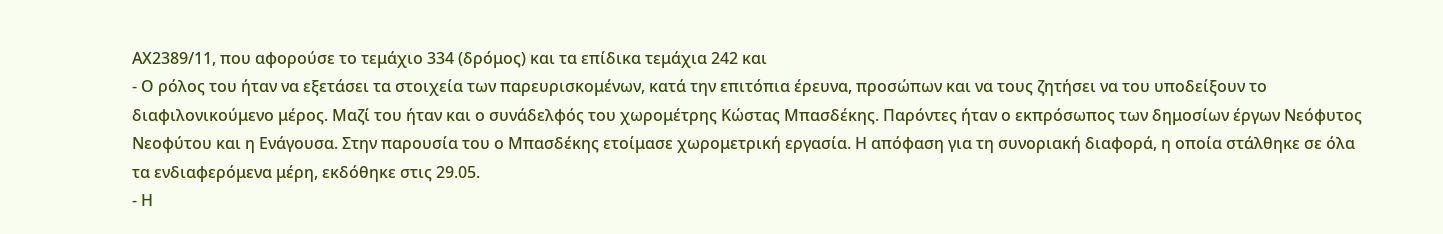ΑΧ2389/11, που αφορούσε το τεμάχιο 334 (δρόμος) και τα επίδικα τεμάχια 242 και
- Ο ρόλος του ήταν να εξετάσει τα στοιχεία των παρευρισκομένων, κατά την επιτόπια έρευνα, προσώπων και να τους ζητήσει να του υποδείξουν το διαφιλονικούμενο μέρος. Μαζί του ήταν και ο συνάδελφός του χωρομέτρης Κώστας Μπασδέκης. Παρόντες ήταν ο εκπρόσωπος των δημοσίων έργων Νεόφυτος Νεοφύτου και η Ενάγουσα. Στην παρουσία του ο Μπασδέκης ετοίμασε χωρομετρική εργασία. Η απόφαση για τη συνοριακή διαφορά, η οποία στάλθηκε σε όλα τα ενδιαφερόμενα μέρη, εκδόθηκε στις 29.05.
- Η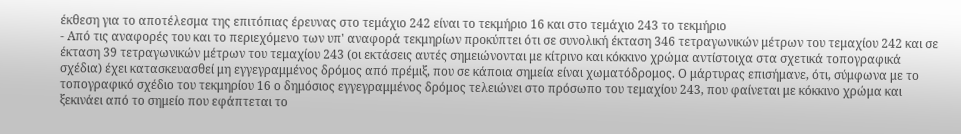έκθεση για το αποτέλεσμα της επιτόπιας έρευνας στο τεμάχιο 242 είναι το τεκμήριο 16 και στο τεμάχιο 243 το τεκμήριο
- Από τις αναφορές του και το περιεχόμενο των υπ' αναφορά τεκμηρίων προκύπτει ότι σε συνολική έκταση 346 τετραγωνικών μέτρων του τεμαχίου 242 και σε έκταση 39 τετραγωνικών μέτρων του τεμαχίου 243 (οι εκτάσεις αυτές σημειώνονται με κίτρινο και κόκκινο χρώμα αντίστοιχα στα σχετικά τοπογραφικά σχέδια) έχει κατασκευασθεί μη εγγεγραμμένος δρόμος από πρέμιξ, που σε κάποια σημεία είναι χωματόδρομος. Ο μάρτυρας επισήμανε, ότι, σύμφωνα με το τοπογραφικό σχέδιο του τεκμηρίου 16 ο δημόσιος εγγεγραμμένος δρόμος τελειώνει στο πρόσωπο του τεμαχίου 243, που φαίνεται με κόκκινο χρώμα και ξεκινάει από το σημείο που εφάπτεται το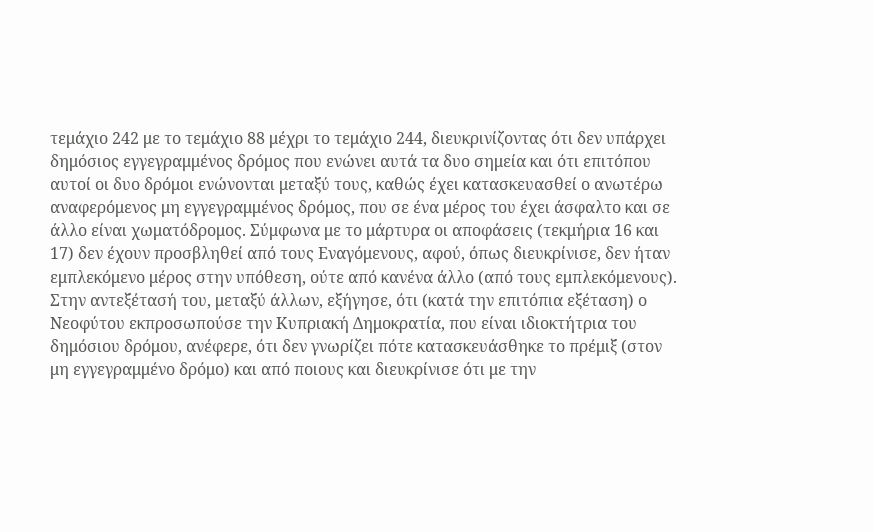τεμάχιο 242 με το τεμάχιο 88 μέχρι το τεμάχιο 244, διευκρινίζοντας ότι δεν υπάρχει δημόσιος εγγεγραμμένος δρόμος που ενώνει αυτά τα δυο σημεία και ότι επιτόπου αυτοί οι δυο δρόμοι ενώνονται μεταξύ τους, καθώς έχει κατασκευασθεί ο ανωτέρω αναφερόμενος μη εγγεγραμμένος δρόμος, που σε ένα μέρος του έχει άσφαλτο και σε άλλο είναι χωματόδρομος. Σύμφωνα με το μάρτυρα οι αποφάσεις (τεκμήρια 16 και 17) δεν έχουν προσβληθεί από τους Εναγόμενους, αφού, όπως διευκρίνισε, δεν ήταν εμπλεκόμενο μέρος στην υπόθεση, ούτε από κανένα άλλο (από τους εμπλεκόμενους). Στην αντεξέτασή του, μεταξύ άλλων, εξήγησε, ότι (κατά την επιτόπια εξέταση) ο Νεοφύτου εκπροσωπούσε την Κυπριακή Δημοκρατία, που είναι ιδιοκτήτρια του δημόσιου δρόμου, ανέφερε, ότι δεν γνωρίζει πότε κατασκευάσθηκε το πρέμιξ (στον μη εγγεγραμμένο δρόμο) και από ποιους και διευκρίνισε ότι με την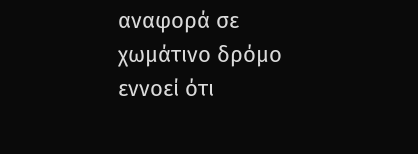αναφορά σε χωμάτινο δρόμο εννοεί ότι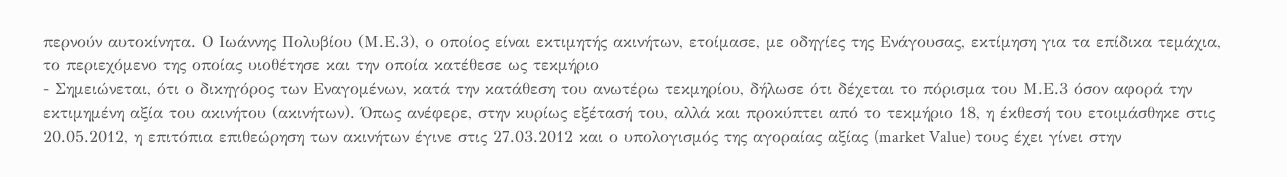περνούν αυτοκίνητα. Ο Ιωάννης Πολυβίου (Μ.Ε.3), ο οποίος είναι εκτιμητής ακινήτων, ετοίμασε, με οδηγίες της Ενάγουσας, εκτίμηση για τα επίδικα τεμάχια, το περιεχόμενο της οποίας υιοθέτησε και την οποία κατέθεσε ως τεκμήριο
- Σημειώνεται, ότι ο δικηγόρος των Εναγομένων, κατά την κατάθεση του ανωτέρω τεκμηρίου, δήλωσε ότι δέχεται το πόρισμα του Μ.Ε.3 όσον αφορά την εκτιμημένη αξία του ακινήτου (ακινήτων). Όπως ανέφερε, στην κυρίως εξέτασή του, αλλά και προκύπτει από το τεκμήριο 18, η έκθεσή του ετοιμάσθηκε στις 20.05.2012, η επιτόπια επιθεώρηση των ακινήτων έγινε στις 27.03.2012 και ο υπολογισμός της αγοραίας αξίας (market Value) τους έχει γίνει στην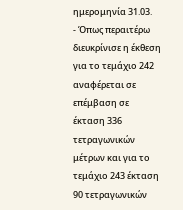ημερομηνία 31.03.
- Όπως περαιτέρω διευκρίνισε η έκθεση για το τεμάχιο 242 αναφέρεται σε επέμβαση σε έκταση 336 τετραγωνικών μέτρων και για το τεμάχιο 243 έκταση 90 τετραγωνικών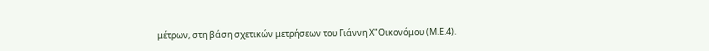μέτρων, στη βάση σχετικών μετρήσεων του Γιάννη Χ"Οικονόμου (Μ.Ε.4).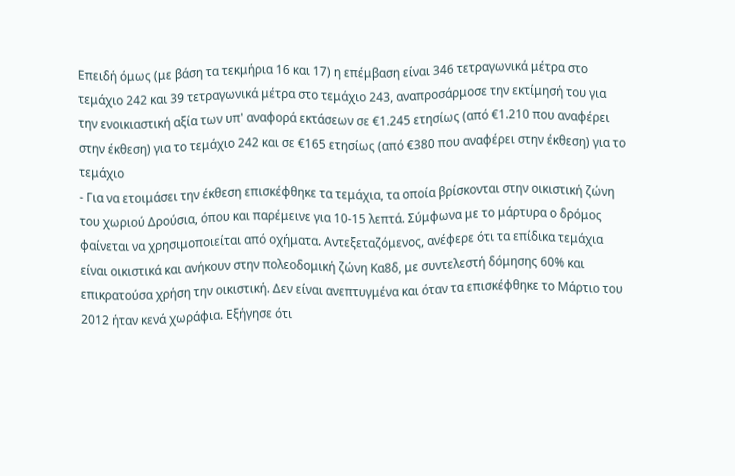Επειδή όμως (με βάση τα τεκμήρια 16 και 17) η επέμβαση είναι 346 τετραγωνικά μέτρα στο τεμάχιο 242 και 39 τετραγωνικά μέτρα στο τεμάχιο 243, αναπροσάρμοσε την εκτίμησή του για την ενοικιαστική αξία των υπ' αναφορά εκτάσεων σε €1.245 ετησίως (από €1.210 που αναφέρει στην έκθεση) για το τεμάχιο 242 και σε €165 ετησίως (από €380 που αναφέρει στην έκθεση) για το τεμάχιο
- Για να ετοιμάσει την έκθεση επισκέφθηκε τα τεμάχια, τα οποία βρίσκονται στην οικιστική ζώνη του χωριού Δρούσια, όπου και παρέμεινε για 10-15 λεπτά. Σύμφωνα με το μάρτυρα ο δρόμος φαίνεται να χρησιμοποιείται από οχήματα. Αντεξεταζόμενος, ανέφερε ότι τα επίδικα τεμάχια είναι οικιστικά και ανήκουν στην πολεοδομική ζώνη Κα8δ, με συντελεστή δόμησης 60% και επικρατούσα χρήση την οικιστική. Δεν είναι ανεπτυγμένα και όταν τα επισκέφθηκε το Μάρτιο του 2012 ήταν κενά χωράφια. Εξήγησε ότι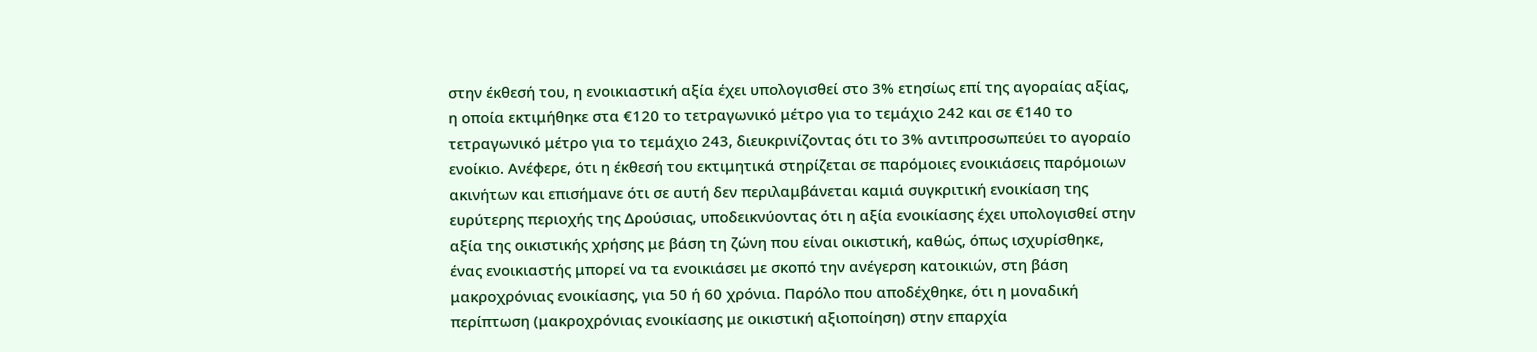στην έκθεσή του, η ενοικιαστική αξία έχει υπολογισθεί στο 3% ετησίως επί της αγοραίας αξίας, η οποία εκτιμήθηκε στα €120 το τετραγωνικό μέτρο για το τεμάχιο 242 και σε €140 το τετραγωνικό μέτρο για το τεμάχιο 243, διευκρινίζοντας ότι το 3% αντιπροσωπεύει το αγοραίο ενοίκιο. Ανέφερε, ότι η έκθεσή του εκτιμητικά στηρίζεται σε παρόμοιες ενοικιάσεις παρόμοιων ακινήτων και επισήμανε ότι σε αυτή δεν περιλαμβάνεται καμιά συγκριτική ενοικίαση της ευρύτερης περιοχής της Δρούσιας, υποδεικνύοντας ότι η αξία ενοικίασης έχει υπολογισθεί στην αξία της οικιστικής χρήσης με βάση τη ζώνη που είναι οικιστική, καθώς, όπως ισχυρίσθηκε, ένας ενοικιαστής μπορεί να τα ενοικιάσει με σκοπό την ανέγερση κατοικιών, στη βάση μακροχρόνιας ενοικίασης, για 50 ή 60 χρόνια. Παρόλο που αποδέχθηκε, ότι η μοναδική περίπτωση (μακροχρόνιας ενοικίασης με οικιστική αξιοποίηση) στην επαρχία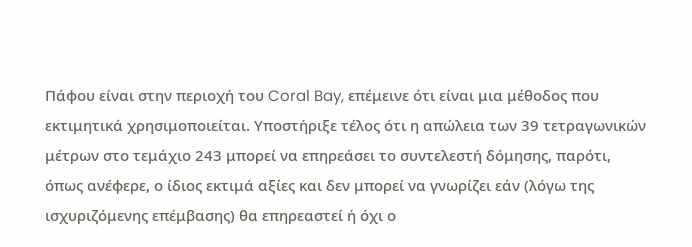Πάφου είναι στην περιοχή του Coral Bay, επέμεινε ότι είναι μια μέθοδος που εκτιμητικά χρησιμοποιείται. Υποστήριξε τέλος ότι η απώλεια των 39 τετραγωνικών μέτρων στο τεμάχιο 243 μπορεί να επηρεάσει το συντελεστή δόμησης, παρότι, όπως ανέφερε, ο ίδιος εκτιμά αξίες και δεν μπορεί να γνωρίζει εάν (λόγω της ισχυριζόμενης επέμβασης) θα επηρεαστεί ή όχι ο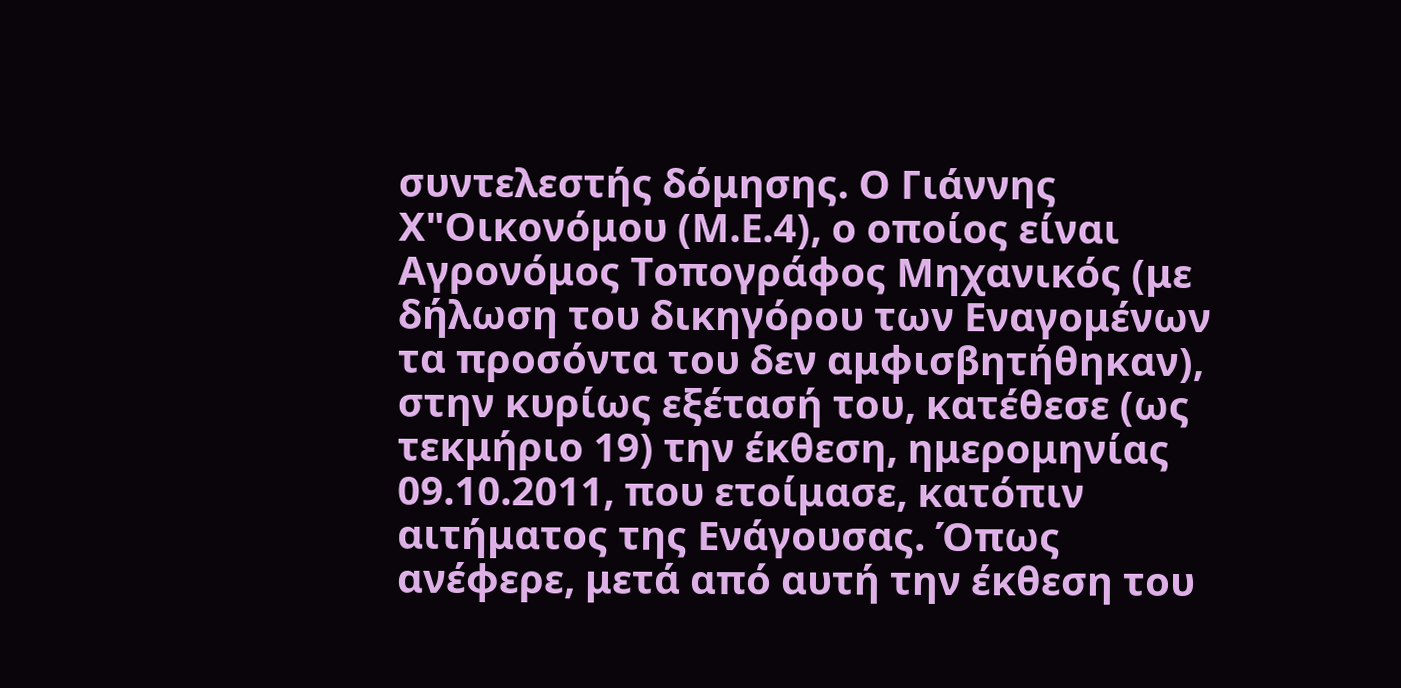συντελεστής δόμησης. Ο Γιάννης Χ"Οικονόμου (Μ.Ε.4), ο οποίος είναι Αγρονόμος Τοπογράφος Μηχανικός (με δήλωση του δικηγόρου των Εναγομένων τα προσόντα του δεν αμφισβητήθηκαν), στην κυρίως εξέτασή του, κατέθεσε (ως τεκμήριο 19) την έκθεση, ημερομηνίας 09.10.2011, που ετοίμασε, κατόπιν αιτήματος της Ενάγουσας. Όπως ανέφερε, μετά από αυτή την έκθεση του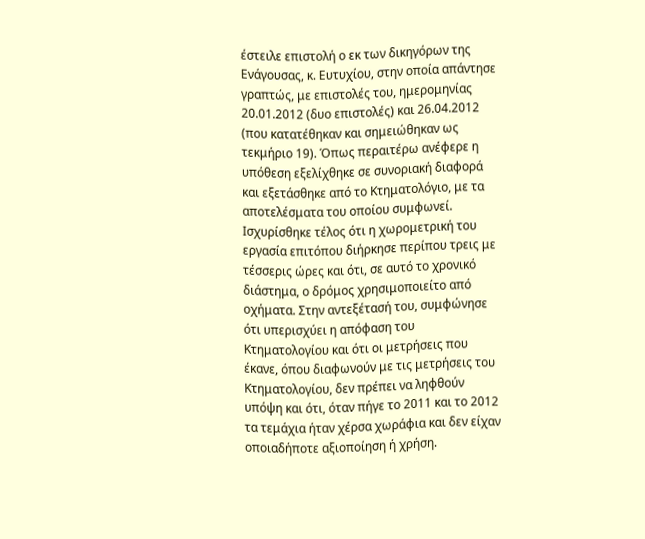έστειλε επιστολή ο εκ των δικηγόρων της Ενάγουσας, κ. Ευτυχίου, στην οποία απάντησε γραπτώς, με επιστολές του, ημερομηνίας 20.01.2012 (δυο επιστολές) και 26.04.2012 (που κατατέθηκαν και σημειώθηκαν ως τεκμήριο 19). Όπως περαιτέρω ανέφερε η υπόθεση εξελίχθηκε σε συνοριακή διαφορά και εξετάσθηκε από το Κτηματολόγιο, με τα αποτελέσματα του οποίου συμφωνεί. Ισχυρίσθηκε τέλος ότι η χωρομετρική του εργασία επιτόπου διήρκησε περίπου τρεις με τέσσερις ώρες και ότι, σε αυτό το χρονικό διάστημα, ο δρόμος χρησιμοποιείτο από οχήματα. Στην αντεξέτασή του, συμφώνησε ότι υπερισχύει η απόφαση του Κτηματολογίου και ότι οι μετρήσεις που έκανε, όπου διαφωνούν με τις μετρήσεις του Κτηματολογίου, δεν πρέπει να ληφθούν υπόψη και ότι, όταν πήγε το 2011 και το 2012 τα τεμάχια ήταν χέρσα χωράφια και δεν είχαν οποιαδήποτε αξιοποίηση ή χρήση.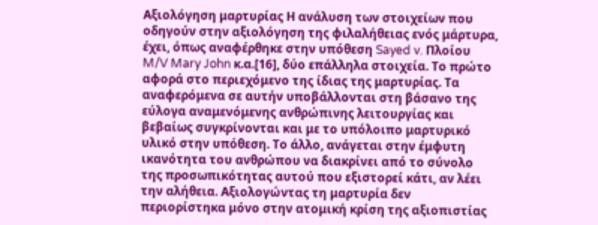Αξιολόγηση μαρτυρίας Η ανάλυση των στοιχείων που οδηγούν στην αξιολόγηση της φιλαλήθειας ενός μάρτυρα, έχει, όπως αναφέρθηκε στην υπόθεση Sayed v. Πλοίου M/V Mary John κ.α.[16], δύο επάλληλα στοιχεία. Το πρώτο αφορά στο περιεχόμενο της ίδιας της μαρτυρίας. Τα αναφερόμενα σε αυτήν υποβάλλονται στη βάσανο της εύλογα αναμενόμενης ανθρώπινης λειτουργίας και βεβαίως συγκρίνονται και με το υπόλοιπο μαρτυρικό υλικό στην υπόθεση. Το άλλο, ανάγεται στην έμφυτη ικανότητα του ανθρώπου να διακρίνει από το σύνολο της προσωπικότητας αυτού που εξιστορεί κάτι, αν λέει την αλήθεια. Αξιολογώντας τη μαρτυρία δεν περιορίστηκα μόνο στην ατομική κρίση της αξιοπιστίας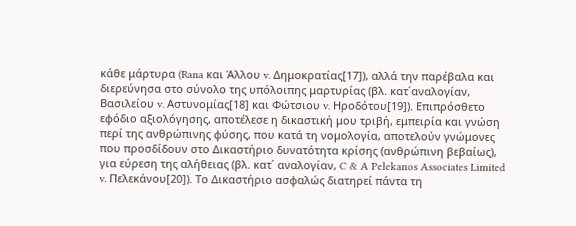κάθε μάρτυρα (Rana και Άλλου v. Δημοκρατίας[17]), αλλά την παρέβαλα και διερεύνησα στο σύνολο της υπόλοιπης μαρτυρίας (βλ. κατ΄αναλογίαν, Βασιλείου v. Αστυνομίας[18] και Φώτσιου v. Ηροδότου[19]). Επιπρόσθετο εφόδιο αξιολόγησης, αποτέλεσε η δικαστική μου τριβή, εμπειρία και γνώση περί της ανθρώπινης φύσης, που κατά τη νομολογία, αποτελούν γνώμονες που προσδίδουν στο Δικαστήριο δυνατότητα κρίσης (ανθρώπινη βεβαίως), για εύρεση της αλήθειας (βλ. κατ΄ αναλογίαν, C & A Pelekanos Associates Limited v. Πελεκάνου[20]). Το Δικαστήριο ασφαλώς διατηρεί πάντα τη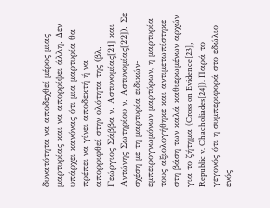δυνατότητα να αποδεχθεί μέρος μιας μαρτυρίας και να απορρίψει άλλη. Δεν υπάρχει κανόνας ότι μια μαρτυρία θα πρέπει να γίνει αποδεκτή ή να απορριφθεί στην ολότητα της (βλ. Γεώργιος Σάββα ν. Αστυνομίας[21] και Αντώνης Σωτηρίου ν. Αστυνομίας[22]). Σε σχέση με τη μαρτυρία ειδικών-εμπειρογνωμόνων μαρτύρων, η μαρτυρία τους αξιολογήθηκε και αντιμετωπίστηκε στη βάση των καλά καθιερωμένων αρχών για το ζήτημα (Cross on Evidence[23], Republic v. Chacholiades[24]). Παρά το γεγονός ότι η συμπεριφορά στο εδώλιο ενός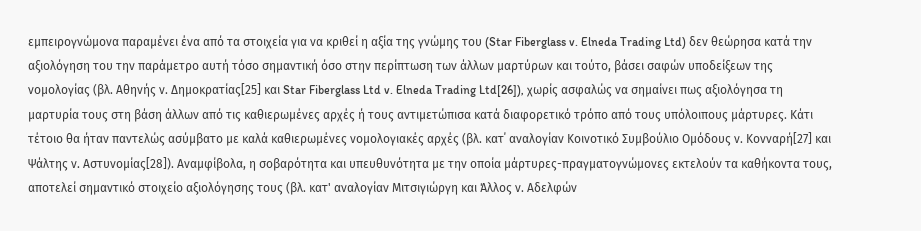εμπειρογνώμονα παραμένει ένα από τα στοιχεία για να κριθεί η αξία της γνώμης του (Star Fiberglass v. Elneda Trading Ltd) δεν θεώρησα κατά την αξιολόγηση του την παράμετρο αυτή τόσο σημαντική όσο στην περίπτωση των άλλων μαρτύρων και τούτο, βάσει σαφών υποδείξεων της νομολογίας (βλ. Αθηνής ν. Δημοκρατίας[25] και Star Fiberglass Ltd v. Elneda Trading Ltd[26]), χωρίς ασφαλώς να σημαίνει πως αξιολόγησα τη μαρτυρία τους στη βάση άλλων από τις καθιερωμένες αρχές ή τους αντιμετώπισα κατά διαφορετικό τρόπο από τους υπόλοιπους μάρτυρες. Κάτι τέτοιο θα ήταν παντελώς ασύμβατο με καλά καθιερωμένες νομολογιακές αρχές (βλ. κατ΄ αναλογίαν Κοινοτικό Συμβούλιο Ομόδους ν. Κονναρή[27] και Ψάλτης ν. Αστυνομίας[28]). Αναμφίβολα, η σοβαρότητα και υπευθυνότητα με την οποία μάρτυρες-πραγματογνώμονες εκτελούν τα καθήκοντα τους, αποτελεί σημαντικό στοιχείο αξιολόγησης τους (βλ. κατ' αναλογίαν Μιτσιγιώργη και Άλλος ν. Αδελφών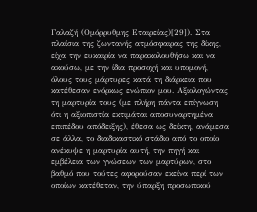Γαλαζή (Ομόρρυθμης Εταιρείας)[29]). Στα πλαίσια της ζωντανής ατμόσφαιρας της δίκης, είχα την ευκαιρία να παρακολουθήσω και να ακούσω, με την ίδια προσοχή και υπομονή, όλους τους μάρτυρες κατά τη διάρκεια που κατέθεσαν ενόρκως ενώπιον μου. Αξιολογώντας τη μαρτυρία τους (με πλήρη πάντα επίγνωση ότι η αξιοπιστία εκτιμάται αποσυναρτημένα επιπέδου απόδειξης), έθεσα ως δείκτη, ανάμεσα σε άλλα, το διαδικαστικό στάδιο από το οποίο ανέκυψε η μαρτυρία αυτή, την πηγή και εμβέλεια των γνώσεων των μαρτύρων, στο βαθμό που τούτες αφορούσαν εκείνα περί των οποίων κατέθεταν, την ύπαρξη προσωπικού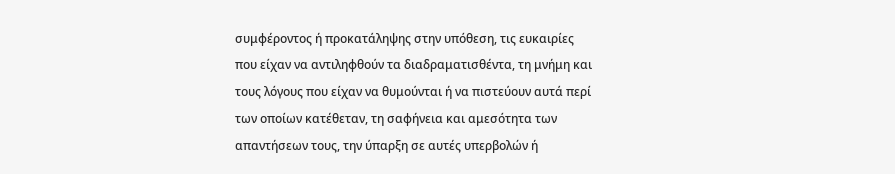συμφέροντος ή προκατάληψης στην υπόθεση, τις ευκαιρίες που είχαν να αντιληφθούν τα διαδραματισθέντα, τη μνήμη και τους λόγους που είχαν να θυμούνται ή να πιστεύουν αυτά περί των οποίων κατέθεταν, τη σαφήνεια και αμεσότητα των απαντήσεων τους, την ύπαρξη σε αυτές υπερβολών ή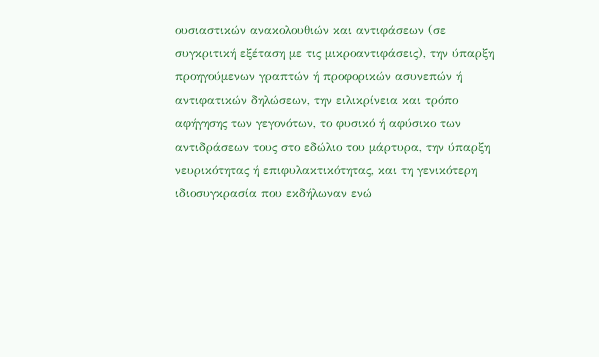ουσιαστικών ανακολουθιών και αντιφάσεων (σε συγκριτική εξέταση με τις μικροαντιφάσεις), την ύπαρξη προηγούμενων γραπτών ή προφορικών ασυνεπών ή αντιφατικών δηλώσεων, την ειλικρίνεια και τρόπο αφήγησης των γεγονότων, το φυσικό ή αφύσικο των αντιδράσεων τους στο εδώλιο του μάρτυρα, την ύπαρξη νευρικότητας ή επιφυλακτικότητας, και τη γενικότερη ιδιοσυγκρασία που εκδήλωναν ενώ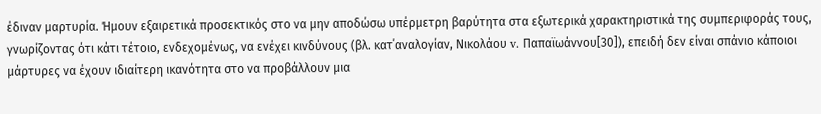έδιναν μαρτυρία. Ήμουν εξαιρετικά προσεκτικός στο να μην αποδώσω υπέρμετρη βαρύτητα στα εξωτερικά χαρακτηριστικά της συμπεριφοράς τους, γνωρίζοντας ότι κάτι τέτοιο, ενδεχομένως, να ενέχει κινδύνους (βλ. κατ΄αναλογίαν, Νικολάου v. Παπαϊωάννου[30]), επειδή δεν είναι σπάνιο κάποιοι μάρτυρες να έχουν ιδιαίτερη ικανότητα στο να προβάλλουν μια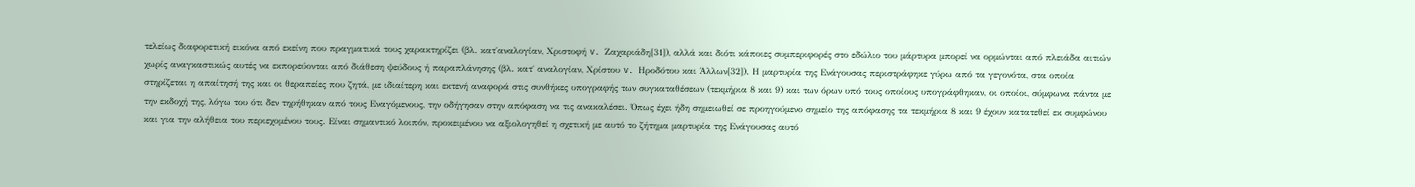τελείως διαφορετική εικόνα από εκείνη που πραγματικά τους χαρακτηρίζει (βλ. κατ΄αναλογίαν, Χριστοφή v. Ζαχαριάδη[31]), αλλά και διότι κάποιες συμπεριφορές στο εδώλιο του μάρτυρα μπορεί να ορμώνται από πλειάδα αιτιών χωρίς αναγκαστικώς αυτές να εκπορεύονται από διάθεση ψεύδους ή παραπλάνησης (βλ. κατ΄ αναλογίαν, Χρίστου v. Ηροδότου και Άλλων[32]). Η μαρτυρία της Ενάγουσας περιστράφηκε γύρω από τα γεγονότα, στα οποία στηρίζεται η απαίτησή της και οι θεραπείες που ζητά, με ιδιαίτερη και εκτενή αναφορά στις συνθήκες υπογραφής των συγκαταθέσεων (τεκμήρια 8 και 9) και των όρων υπό τους οποίους υπογράφθηκαν, οι οποίοι, σύμφωνα πάντα με την εκδοχή της, λόγω του ότι δεν τηρήθηκαν από τους Εναγόμενους, την οδήγησαν στην απόφαση να τις ανακαλέσει. Όπως έχει ήδη σημειωθεί σε προηγούμενο σημείο της απόφασης τα τεκμήρια 8 και 9 έχουν κατατεθεί εκ συμφώνου και για την αλήθεια του περιεχομένου τους. Είναι σημαντικό λοιπόν, προκειμένου να αξιολογηθεί η σχετική με αυτό το ζήτημα μαρτυρία της Ενάγουσας αυτό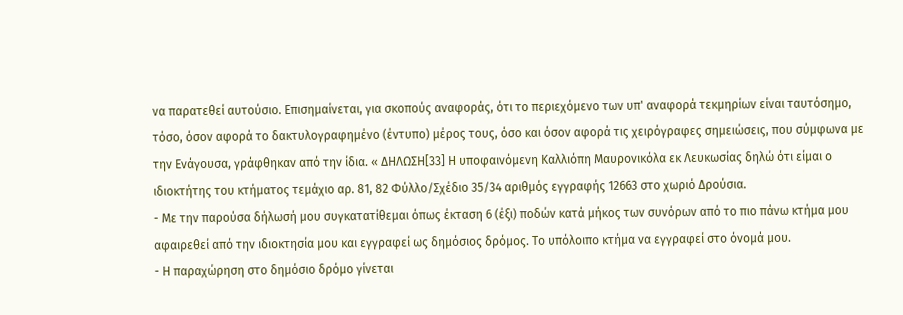να παρατεθεί αυτούσιο. Επισημαίνεται, για σκοπούς αναφοράς, ότι το περιεχόμενο των υπ' αναφορά τεκμηρίων είναι ταυτόσημο, τόσο, όσον αφορά το δακτυλογραφημένο (έντυπο) μέρος τους, όσο και όσον αφορά τις χειρόγραφες σημειώσεις, που σύμφωνα με την Ενάγουσα, γράφθηκαν από την ίδια. « ΔΗΛΩΣΗ[33] Η υποφαινόμενη Καλλιόπη Μαυρονικόλα εκ Λευκωσίας δηλώ ότι είμαι ο ιδιοκτήτης του κτήματος τεμάχιο αρ. 81, 82 Φύλλο/Σχέδιο 35/34 αριθμός εγγραφής 12663 στο χωριό Δρούσια.
- Με την παρούσα δήλωσή μου συγκατατίθεμαι όπως έκταση 6 (έξι) ποδών κατά μήκος των συνόρων από το πιο πάνω κτήμα μου αφαιρεθεί από την ιδιοκτησία μου και εγγραφεί ως δημόσιος δρόμος. Το υπόλοιπο κτήμα να εγγραφεί στο όνομά μου.
- Η παραχώρηση στο δημόσιο δρόμο γίνεται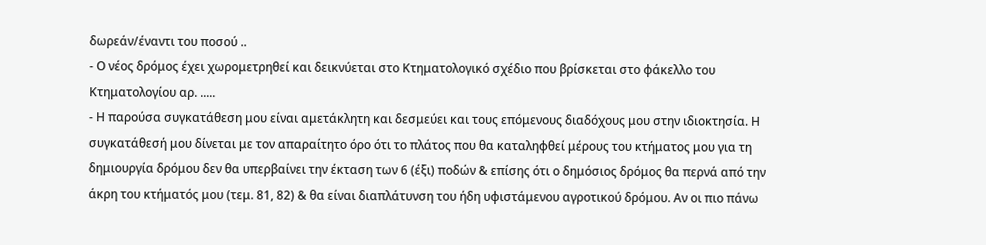δωρεάν/έναντι του ποσού ..
- Ο νέος δρόμος έχει χωρομετρηθεί και δεικνύεται στο Κτηματολογικό σχέδιο που βρίσκεται στο φάκελλο του Κτηματολογίου αρ. .....
- Η παρούσα συγκατάθεση μου είναι αμετάκλητη και δεσμεύει και τους επόμενους διαδόχους μου στην ιδιοκτησία. Η συγκατάθεσή μου δίνεται με τον απαραίτητο όρο ότι το πλάτος που θα καταληφθεί μέρους του κτήματος μου για τη δημιουργία δρόμου δεν θα υπερβαίνει την έκταση των 6 (έξι) ποδών & επίσης ότι ο δημόσιος δρόμος θα περνά από την άκρη του κτήματός μου (τεμ. 81, 82) & θα είναι διαπλάτυνση του ήδη υφιστάμενου αγροτικού δρόμου. Αν οι πιο πάνω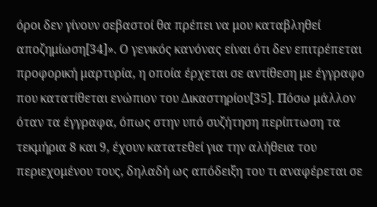όροι δεν γίνουν σεβαστοί θα πρέπει να μου καταβληθεί αποζημίωση[34]». Ο γενικός κανόνας είναι ότι δεν επιτρέπεται προφορική μαρτυρία, η οποία έρχεται σε αντίθεση με έγγραφο που κατατίθεται ενώπιον του Δικαστηρίου[35]. Πόσω μάλλον όταν τα έγγραφα, όπως στην υπό συζήτηση περίπτωση τα τεκμήρια 8 και 9, έχουν κατατεθεί για την αλήθεια του περιεχομένου τους, δηλαδή ως απόδειξη του τι αναφέρεται σε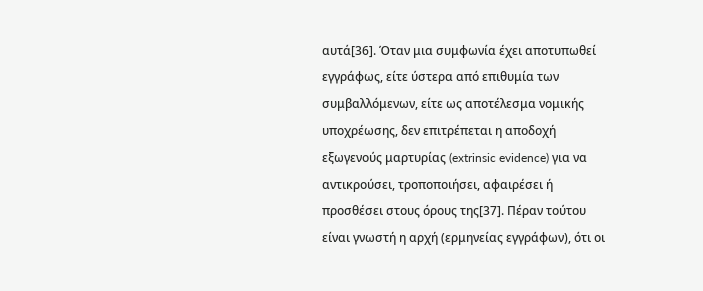αυτά[36]. Όταν μια συμφωνία έχει αποτυπωθεί εγγράφως, είτε ύστερα από επιθυμία των συμβαλλόμενων, είτε ως αποτέλεσμα νομικής υποχρέωσης, δεν επιτρέπεται η αποδοχή εξωγενούς μαρτυρίας (extrinsic evidence) για να αντικρούσει, τροποποιήσει, αφαιρέσει ή προσθέσει στους όρους της[37]. Πέραν τούτου είναι γνωστή η αρχή (ερμηνείας εγγράφων), ότι οι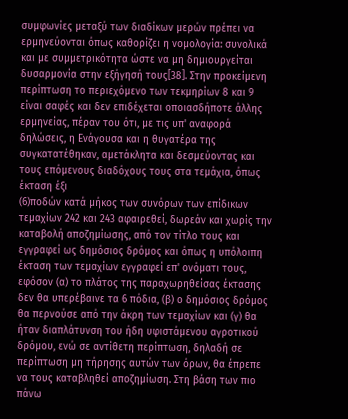συμφωνίες μεταξύ των διαδίκων μερών πρέπει να ερμηνεύονται όπως καθορίζει η νομολογία: συνολικά και με συμμετρικότητα ώστε να μη δημιουργείται δυσαρμονία στην εξήγησή τους[38]. Στην προκείμενη περίπτωση το περιεχόμενο των τεκμηρίων 8 και 9 είναι σαφές και δεν επιδέχεται οποιασδήποτε άλλης ερμηνείας, πέραν του ότι, με τις υπ' αναφορά δηλώσεις, η Ενάγουσα και η θυγατέρα της συγκατατέθηκαν, αμετάκλητα και δεσμεύοντας και τους επόμενους διαδόχους τους στα τεμάχια, όπως έκταση έξι
(6)ποδών κατά μήκος των συνόρων των επίδικων τεμαχίων 242 και 243 αφαιρεθεί, δωρεάν και χωρίς την καταβολή αποζημίωσης, από τον τίτλο τους και εγγραφεί ως δημόσιος δρόμος και όπως η υπόλοιπη έκταση των τεμαχίων εγγραφεί επ' ονόματι τους, εφόσον (α) το πλάτος της παραχωρηθείσας έκτασης δεν θα υπερέβαινε τα 6 πόδια, (β) ο δημόσιος δρόμος θα περνούσε από την άκρη των τεμαχίων και (γ) θα ήταν διαπλάτυνση του ήδη υφιστάμενου αγροτικού δρόμου, ενώ σε αντίθετη περίπτωση, δηλαδή σε περίπτωση μη τήρησης αυτών των όρων, θα έπρεπε να τους καταβληθεί αποζημίωση. Στη βάση των πιο πάνω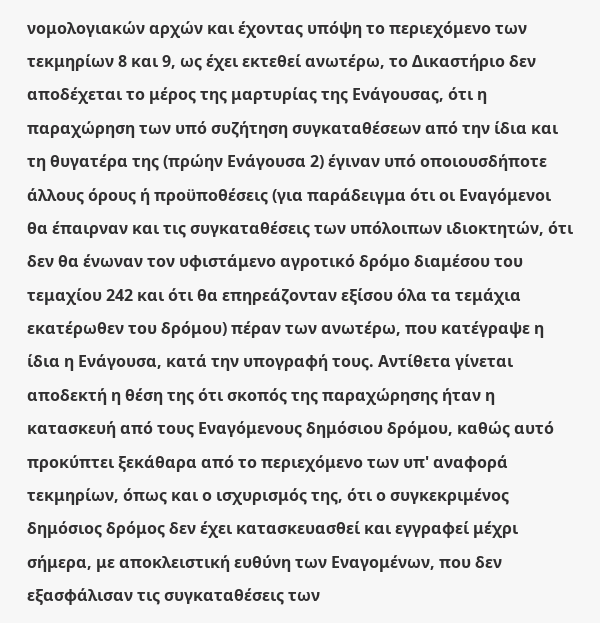νομολογιακών αρχών και έχοντας υπόψη το περιεχόμενο των τεκμηρίων 8 και 9, ως έχει εκτεθεί ανωτέρω, το Δικαστήριο δεν αποδέχεται το μέρος της μαρτυρίας της Ενάγουσας, ότι η παραχώρηση των υπό συζήτηση συγκαταθέσεων από την ίδια και τη θυγατέρα της (πρώην Ενάγουσα 2) έγιναν υπό οποιουσδήποτε άλλους όρους ή προϋποθέσεις (για παράδειγμα ότι οι Εναγόμενοι θα έπαιρναν και τις συγκαταθέσεις των υπόλοιπων ιδιοκτητών, ότι δεν θα ένωναν τον υφιστάμενο αγροτικό δρόμο διαμέσου του τεμαχίου 242 και ότι θα επηρεάζονταν εξίσου όλα τα τεμάχια εκατέρωθεν του δρόμου) πέραν των ανωτέρω, που κατέγραψε η ίδια η Ενάγουσα, κατά την υπογραφή τους. Αντίθετα γίνεται αποδεκτή η θέση της ότι σκοπός της παραχώρησης ήταν η κατασκευή από τους Εναγόμενους δημόσιου δρόμου, καθώς αυτό προκύπτει ξεκάθαρα από το περιεχόμενο των υπ' αναφορά τεκμηρίων, όπως και ο ισχυρισμός της, ότι ο συγκεκριμένος δημόσιος δρόμος δεν έχει κατασκευασθεί και εγγραφεί μέχρι σήμερα, με αποκλειστική ευθύνη των Εναγομένων, που δεν εξασφάλισαν τις συγκαταθέσεις των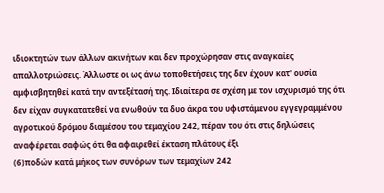ιδιοκτητών των άλλων ακινήτων και δεν προχώρησαν στις αναγκαίες απαλλοτριώσεις. Άλλωστε οι ως άνω τοποθετήσεις της δεν έχουν κατ' ουσία αμφισβητηθεί κατά την αντεξέτασή της. Ιδιαίτερα σε σχέση με τον ισχυρισμό της ότι δεν είχαν συγκατατεθεί να ενωθούν τα δυο άκρα του υφιστάμενου εγγεγραμμένου αγροτικού δρόμου διαμέσου του τεμαχίου 242, πέραν του ότι στις δηλώσεις αναφέρεται σαφώς ότι θα αφαιρεθεί έκταση πλάτους έξι
(6)ποδών κατά μήκος των συνόρων των τεμαχίων 242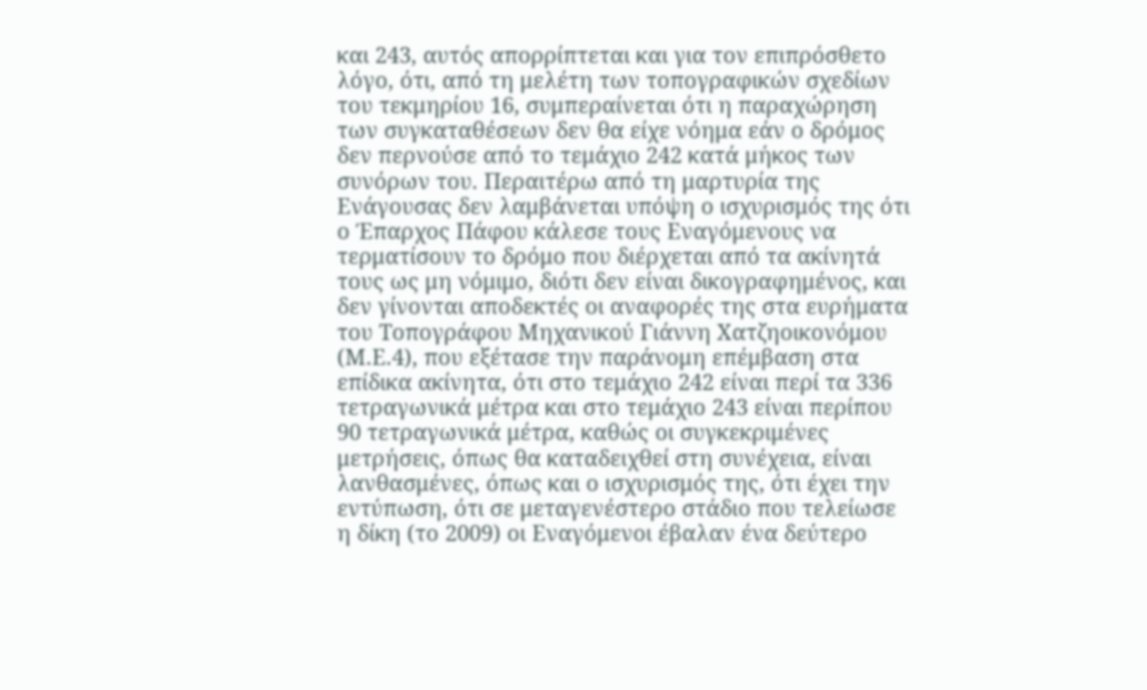και 243, αυτός απορρίπτεται και για τον επιπρόσθετο λόγο, ότι, από τη μελέτη των τοπογραφικών σχεδίων του τεκμηρίου 16, συμπεραίνεται ότι η παραχώρηση των συγκαταθέσεων δεν θα είχε νόημα εάν ο δρόμος δεν περνούσε από το τεμάχιο 242 κατά μήκος των συνόρων του. Περαιτέρω από τη μαρτυρία της Ενάγουσας δεν λαμβάνεται υπόψη ο ισχυρισμός της ότι ο Έπαρχος Πάφου κάλεσε τους Εναγόμενους να τερματίσουν το δρόμο που διέρχεται από τα ακίνητά τους ως μη νόμιμο, διότι δεν είναι δικογραφημένος, και δεν γίνονται αποδεκτές οι αναφορές της στα ευρήματα του Τοπογράφου Μηχανικού Γιάννη Χατζηοικονόμου (Μ.Ε.4), που εξέτασε την παράνομη επέμβαση στα επίδικα ακίνητα, ότι στο τεμάχιο 242 είναι περί τα 336 τετραγωνικά μέτρα και στο τεμάχιο 243 είναι περίπου 90 τετραγωνικά μέτρα, καθώς οι συγκεκριμένες μετρήσεις, όπως θα καταδειχθεί στη συνέχεια, είναι λανθασμένες, όπως και ο ισχυρισμός της, ότι έχει την εντύπωση, ότι σε μεταγενέστερο στάδιο που τελείωσε η δίκη (το 2009) οι Εναγόμενοι έβαλαν ένα δεύτερο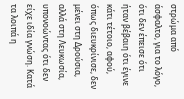στρώμα από άσφαλτο, για το λόγο, ότι δεν έπεισε ότι ήταν βέβαιη ότι έγινε κάτι τέτοιο, αφού, όπως διευκρίνισε, δεν μένει στη Δρούσια, αλλά στη Λευκωσία, υπονοώντας ότι δεν είχε ιδία γνώση. Κατά τα λοιπά η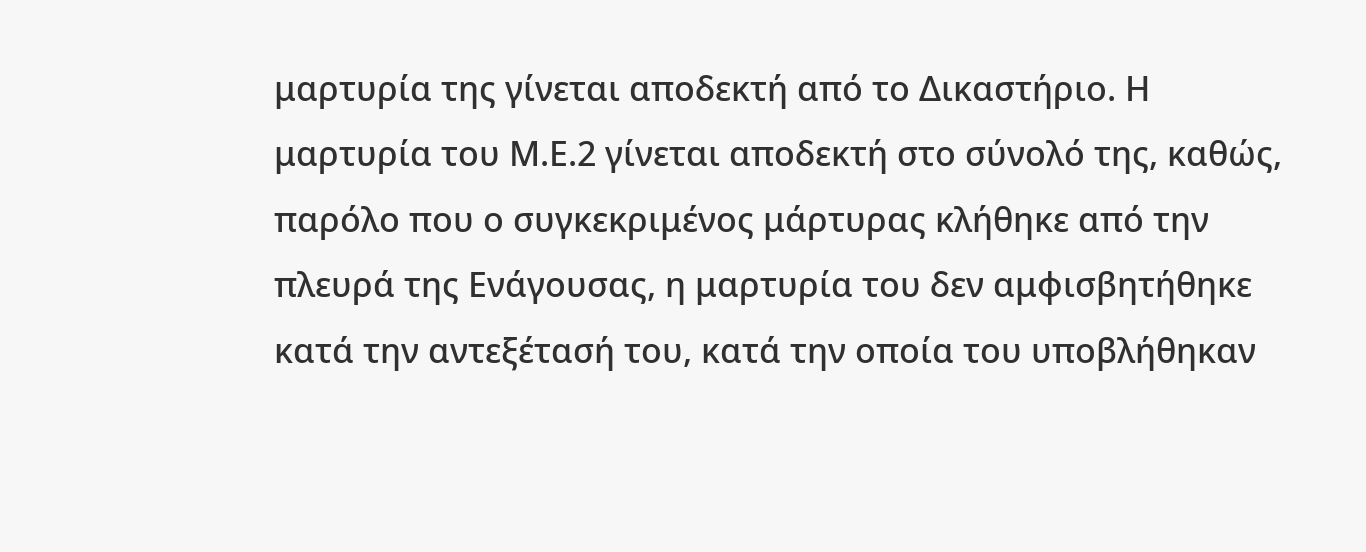μαρτυρία της γίνεται αποδεκτή από το Δικαστήριο. Η μαρτυρία του Μ.Ε.2 γίνεται αποδεκτή στο σύνολό της, καθώς, παρόλο που ο συγκεκριμένος μάρτυρας κλήθηκε από την πλευρά της Ενάγουσας, η μαρτυρία του δεν αμφισβητήθηκε κατά την αντεξέτασή του, κατά την οποία του υποβλήθηκαν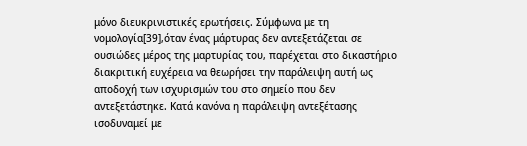μόνο διευκρινιστικές ερωτήσεις. Σύμφωνα με τη νομολογία[39],όταν ένας μάρτυρας δεν αντεξετάζεται σε ουσιώδες μέρος της μαρτυρίας του, παρέχεται στο δικαστήριο διακριτική ευχέρεια να θεωρήσει την παράλειψη αυτή ως αποδοχή των ισχυρισμών του στο σημείο που δεν αντεξετάστηκε. Κατά κανόνα η παράλειψη αντεξέτασης ισοδυναμεί με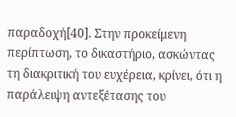παραδοχή[40]. Στην προκείμενη περίπτωση, το δικαστήριο, ασκώντας τη διακριτική του ευχέρεια, κρίνει, ότι η παράλειψη αντεξέτασης του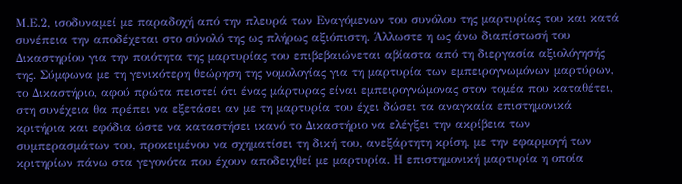Μ.Ε.2, ισοδυναμεί με παραδοχή από την πλευρά των Εναγόμενων του συνόλου της μαρτυρίας του και κατά συνέπεια την αποδέχεται στο σύνολό της ως πλήρως αξιόπιστη. Άλλωστε η ως άνω διαπίστωσή του Δικαστηρίου για την ποιότητα της μαρτυρίας του επιβεβαιώνεται αβίαστα από τη διεργασία αξιολόγησής της. Σύμφωνα με τη γενικότερη θεώρηση της νομολογίας για τη μαρτυρία των εμπειρογνωμόνων μαρτύρων, το Δικαστήριο, αφού πρώτα πειστεί ότι ένας μάρτυρας είναι εμπειρογνώμονας στον τομέα που καταθέτει, στη συνέχεια θα πρέπει να εξετάσει αν με τη μαρτυρία του έχει δώσει τα αναγκαία επιστημονικά κριτήρια και εφόδια ώστε να καταστήσει ικανό το Δικαστήριο να ελέγξει την ακρίβεια των συμπερασμάτων του, προκειμένου να σχηματίσει τη δική του, ανεξάρτητη κρίση, με την εφαρμογή των κριτηρίων πάνω στα γεγονότα που έχουν αποδειχθεί με μαρτυρία. Η επιστημονική μαρτυρία η οποία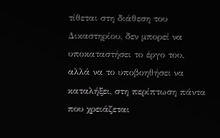τίθεται στη διάθεση του Δικαστηρίου, δεν μπορεί να υποκαταστήσει το έργο του, αλλά να το υποβοηθήσει να καταλήξει, στη περίπτωση πάντα που χρειάζεται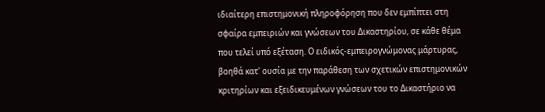ιδιαίτερη επιστημονική πληροφόρηση που δεν εμπίπτει στη σφαίρα εμπειριών και γνώσεων του Δικαστηρίου, σε κάθε θέμα που τελεί υπό εξέταση. Ο ειδικός-εμπειρογνώμονας μάρτυρας, βοηθά κατ' ουσία με την παράθεση των σχετικών επιστημονικών κριτηρίων και εξειδικευμένων γνώσεων του το Δικαστήριο να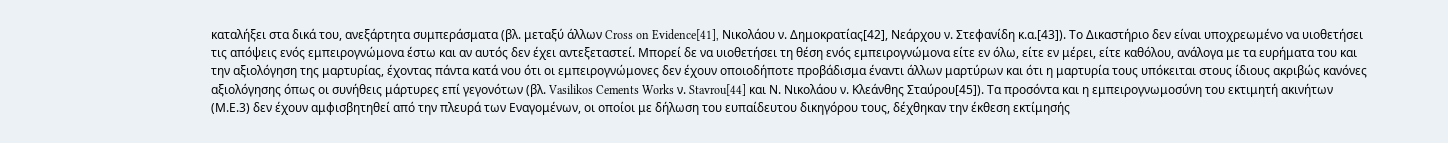καταλήξει στα δικά του, ανεξάρτητα συμπεράσματα (βλ. μεταξύ άλλων Cross on Evidence[41], Νικολάου ν. Δημοκρατίας[42], Νεάρχου ν. Στεφανίδη κ.α.[43]). Το Δικαστήριο δεν είναι υποχρεωμένο να υιοθετήσει τις απόψεις ενός εμπειρογνώμονα έστω και αν αυτός δεν έχει αντεξεταστεί. Μπορεί δε να υιοθετήσει τη θέση ενός εμπειρογνώμονα είτε εν όλω, είτε εν μέρει, είτε καθόλου, ανάλογα με τα ευρήματα του και την αξιολόγηση της μαρτυρίας, έχοντας πάντα κατά νου ότι οι εμπειρογνώμονες δεν έχουν οποιοδήποτε προβάδισμα έναντι άλλων μαρτύρων και ότι η μαρτυρία τους υπόκειται στους ίδιους ακριβώς κανόνες αξιολόγησης όπως οι συνήθεις μάρτυρες επί γεγονότων (βλ. Vasilikos Cements Works ν. Stavrou[44] και Ν. Νικολάου ν. Κλεάνθης Σταύρου[45]). Τα προσόντα και η εμπειρογνωμοσύνη του εκτιμητή ακινήτων (Μ.Ε.3) δεν έχουν αμφισβητηθεί από την πλευρά των Εναγομένων, οι οποίοι με δήλωση του ευπαίδευτου δικηγόρου τους, δέχθηκαν την έκθεση εκτίμησής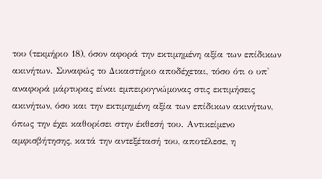του (τεκμήριο 18), όσον αφορά την εκτιμημένη αξία των επίδικων ακινήτων. Συναφώς το Δικαστήριο αποδέχεται, τόσο ότι ο υπ' αναφορά μάρτυρας είναι εμπειρογνώμονας στις εκτιμήσεις ακινήτων, όσο και την εκτιμημένη αξία των επίδικων ακινήτων, όπως την έχει καθορίσει στην έκθεσή του. Αντικείμενο αμφισβήτησης, κατά την αντεξέτασή του, αποτέλεσε, η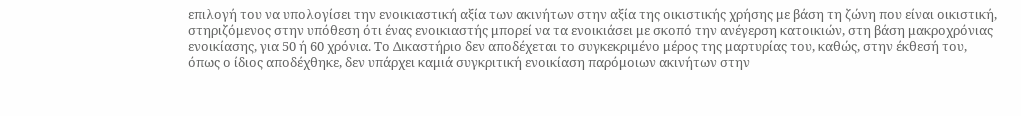επιλογή του να υπολογίσει την ενοικιαστική αξία των ακινήτων στην αξία της οικιστικής χρήσης με βάση τη ζώνη που είναι οικιστική, στηριζόμενος στην υπόθεση ότι ένας ενοικιαστής μπορεί να τα ενοικιάσει με σκοπό την ανέγερση κατοικιών, στη βάση μακροχρόνιας ενοικίασης, για 50 ή 60 χρόνια. Το Δικαστήριο δεν αποδέχεται το συγκεκριμένο μέρος της μαρτυρίας του, καθώς, στην έκθεσή του, όπως ο ίδιος αποδέχθηκε, δεν υπάρχει καμιά συγκριτική ενοικίαση παρόμοιων ακινήτων στην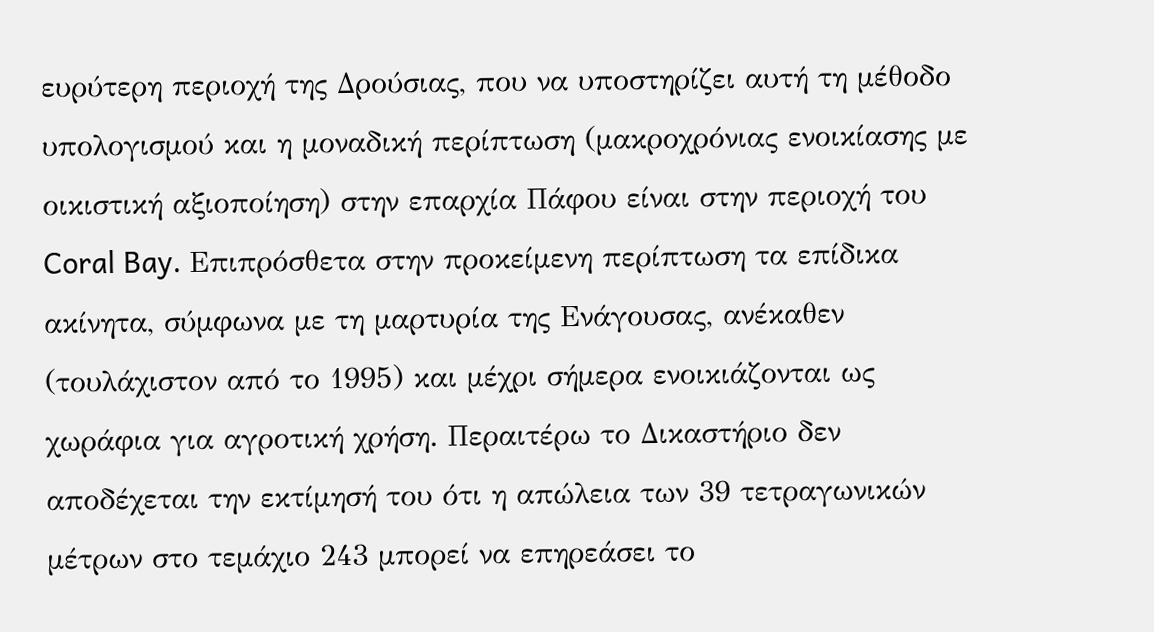ευρύτερη περιοχή της Δρούσιας, που να υποστηρίζει αυτή τη μέθοδο υπολογισμού και η μοναδική περίπτωση (μακροχρόνιας ενοικίασης με οικιστική αξιοποίηση) στην επαρχία Πάφου είναι στην περιοχή του Coral Bay. Επιπρόσθετα στην προκείμενη περίπτωση τα επίδικα ακίνητα, σύμφωνα με τη μαρτυρία της Ενάγουσας, ανέκαθεν (τουλάχιστον από το 1995) και μέχρι σήμερα ενοικιάζονται ως χωράφια για αγροτική χρήση. Περαιτέρω το Δικαστήριο δεν αποδέχεται την εκτίμησή του ότι η απώλεια των 39 τετραγωνικών μέτρων στο τεμάχιο 243 μπορεί να επηρεάσει το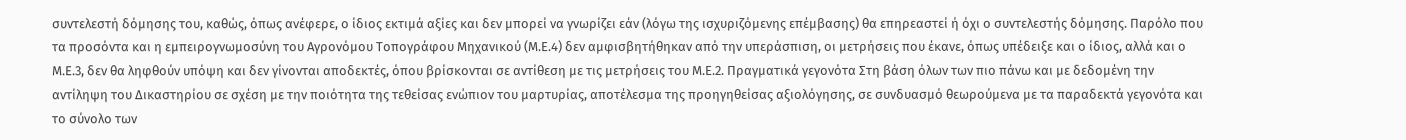συντελεστή δόμησης του, καθώς, όπως ανέφερε, ο ίδιος εκτιμά αξίες και δεν μπορεί να γνωρίζει εάν (λόγω της ισχυριζόμενης επέμβασης) θα επηρεαστεί ή όχι ο συντελεστής δόμησης. Παρόλο που τα προσόντα και η εμπειρογνωμοσύνη του Αγρονόμου Τοπογράφου Μηχανικού (Μ.Ε.4) δεν αμφισβητήθηκαν από την υπεράσπιση, οι μετρήσεις που έκανε, όπως υπέδειξε και ο ίδιος, αλλά και ο Μ.Ε.3, δεν θα ληφθούν υπόψη και δεν γίνονται αποδεκτές, όπου βρίσκονται σε αντίθεση με τις μετρήσεις του Μ.Ε.2. Πραγματικά γεγονότα Στη βάση όλων των πιο πάνω και με δεδομένη την αντίληψη του Δικαστηρίου σε σχέση με την ποιότητα της τεθείσας ενώπιον του μαρτυρίας, αποτέλεσμα της προηγηθείσας αξιολόγησης, σε συνδυασμό θεωρούμενα με τα παραδεκτά γεγονότα και το σύνολο των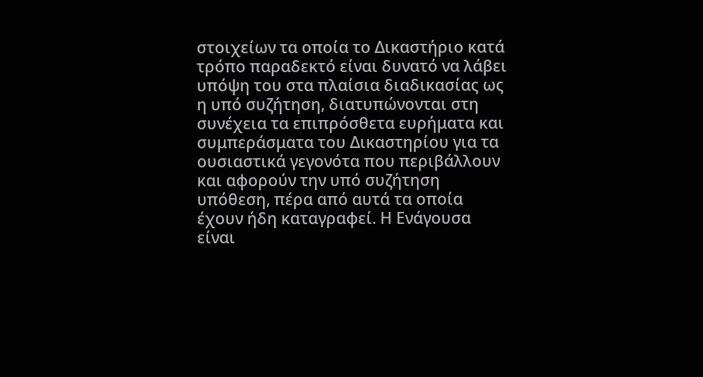στοιχείων τα οποία το Δικαστήριο κατά τρόπο παραδεκτό είναι δυνατό να λάβει υπόψη του στα πλαίσια διαδικασίας ως η υπό συζήτηση, διατυπώνονται στη συνέχεια τα επιπρόσθετα ευρήματα και συμπεράσματα του Δικαστηρίου για τα ουσιαστικά γεγονότα που περιβάλλουν και αφορούν την υπό συζήτηση υπόθεση, πέρα από αυτά τα οποία έχουν ήδη καταγραφεί. Η Ενάγουσα είναι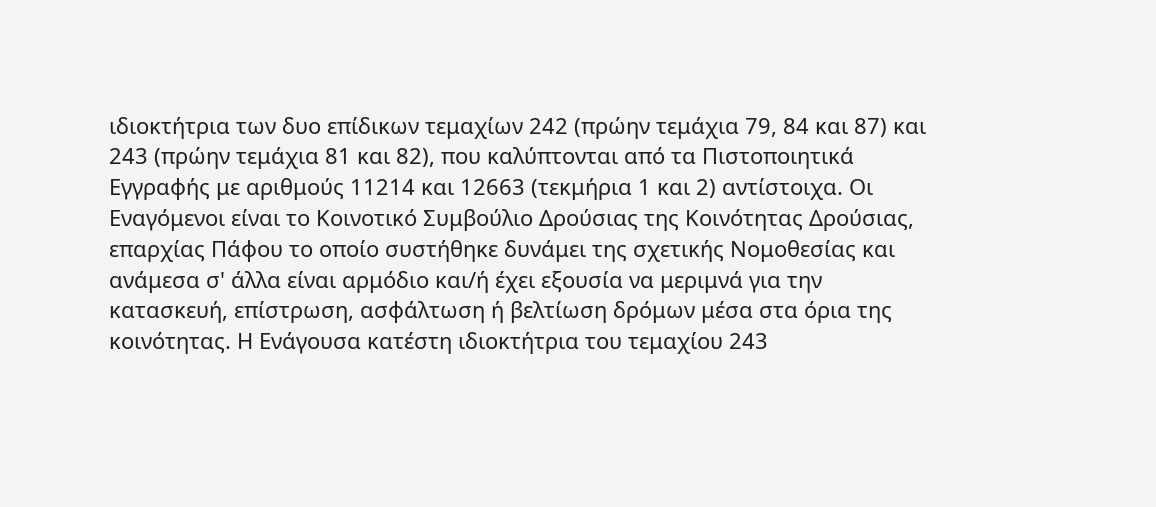ιδιοκτήτρια των δυο επίδικων τεμαχίων 242 (πρώην τεμάχια 79, 84 και 87) και 243 (πρώην τεμάχια 81 και 82), που καλύπτονται από τα Πιστοποιητικά Εγγραφής με αριθμούς 11214 και 12663 (τεκμήρια 1 και 2) αντίστοιχα. Οι Εναγόμενοι είναι το Κοινοτικό Συμβούλιο Δρούσιας της Κοινότητας Δρούσιας, επαρχίας Πάφου το οποίο συστήθηκε δυνάμει της σχετικής Νομοθεσίας και ανάμεσα σ' άλλα είναι αρμόδιο και/ή έχει εξουσία να μεριμνά για την κατασκευή, επίστρωση, ασφάλτωση ή βελτίωση δρόμων μέσα στα όρια της κοινότητας. Η Ενάγουσα κατέστη ιδιοκτήτρια του τεμαχίου 243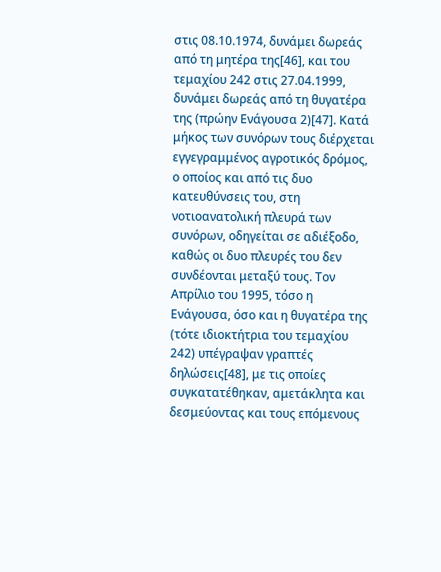στις 08.10.1974, δυνάμει δωρεάς από τη μητέρα της[46], και του τεμαχίου 242 στις 27.04.1999, δυνάμει δωρεάς από τη θυγατέρα της (πρώην Ενάγουσα 2)[47]. Κατά μήκος των συνόρων τους διέρχεται εγγεγραμμένος αγροτικός δρόμος, ο οποίος και από τις δυο κατευθύνσεις του, στη νοτιοανατολική πλευρά των συνόρων, οδηγείται σε αδιέξοδο, καθώς οι δυο πλευρές του δεν συνδέονται μεταξύ τους. Τον Απρίλιο του 1995, τόσο η Ενάγουσα, όσο και η θυγατέρα της (τότε ιδιοκτήτρια του τεμαχίου 242) υπέγραψαν γραπτές δηλώσεις[48], με τις οποίες συγκατατέθηκαν, αμετάκλητα και δεσμεύοντας και τους επόμενους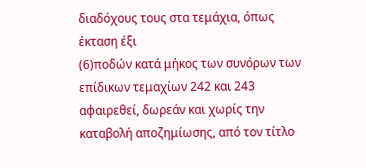διαδόχους τους στα τεμάχια, όπως έκταση έξι
(6)ποδών κατά μήκος των συνόρων των επίδικων τεμαχίων 242 και 243 αφαιρεθεί, δωρεάν και χωρίς την καταβολή αποζημίωσης, από τον τίτλο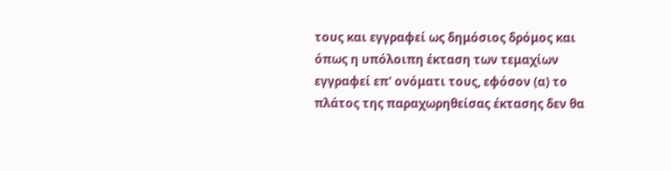τους και εγγραφεί ως δημόσιος δρόμος και όπως η υπόλοιπη έκταση των τεμαχίων εγγραφεί επ' ονόματι τους, εφόσον (α) το πλάτος της παραχωρηθείσας έκτασης δεν θα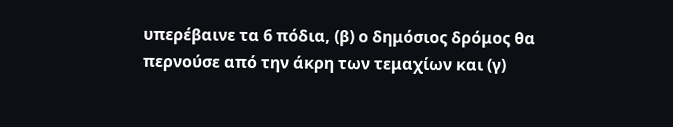υπερέβαινε τα 6 πόδια, (β) ο δημόσιος δρόμος θα περνούσε από την άκρη των τεμαχίων και (γ)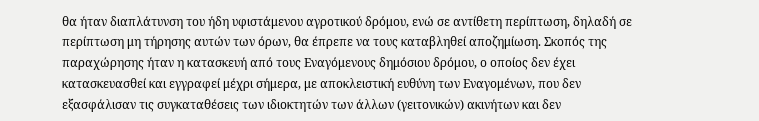θα ήταν διαπλάτυνση του ήδη υφιστάμενου αγροτικού δρόμου, ενώ σε αντίθετη περίπτωση, δηλαδή σε περίπτωση μη τήρησης αυτών των όρων, θα έπρεπε να τους καταβληθεί αποζημίωση. Σκοπός της παραχώρησης ήταν η κατασκευή από τους Εναγόμενους δημόσιου δρόμου, ο οποίος δεν έχει κατασκευασθεί και εγγραφεί μέχρι σήμερα, με αποκλειστική ευθύνη των Εναγομένων, που δεν εξασφάλισαν τις συγκαταθέσεις των ιδιοκτητών των άλλων (γειτονικών) ακινήτων και δεν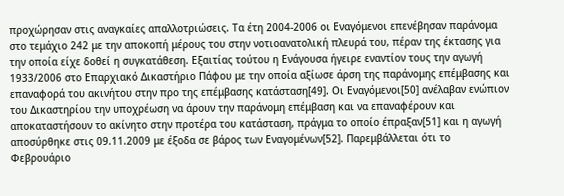προχώρησαν στις αναγκαίες απαλλοτριώσεις. Τα έτη 2004-2006 οι Εναγόμενοι επενέβησαν παράνομα στο τεμάχιο 242 με την αποκοπή μέρους του στην νοτιοανατολική πλευρά του, πέραν της έκτασης για την οποία είχε δοθεί η συγκατάθεση. Εξαιτίας τούτου η Ενάγουσα ήγειρε εναντίον τους την αγωγή 1933/2006 στο Επαρχιακό Δικαστήριο Πάφου με την οποία αξίωσε άρση της παράνομης επέμβασης και επαναφορά του ακινήτου στην προ της επέμβασης κατάσταση[49]. Οι Εναγόμενοι[50] ανέλαβαν ενώπιον του Δικαστηρίου την υποχρέωση να άρουν την παράνομη επέμβαση και να επαναφέρουν και αποκαταστήσουν το ακίνητο στην προτέρα του κατάσταση, πράγμα το οποίο έπραξαν[51] και η αγωγή αποσύρθηκε στις 09.11.2009 με έξοδα σε βάρος των Εναγομένων[52]. Παρεμβάλλεται ότι το Φεβρουάριο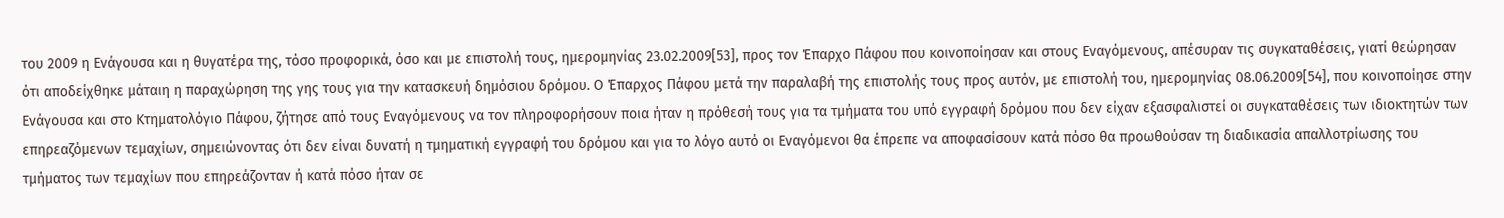του 2009 η Ενάγουσα και η θυγατέρα της, τόσο προφορικά, όσο και με επιστολή τους, ημερομηνίας 23.02.2009[53], προς τον Έπαρχο Πάφου που κοινοποίησαν και στους Εναγόμενους, απέσυραν τις συγκαταθέσεις, γιατί θεώρησαν ότι αποδείχθηκε μάταιη η παραχώρηση της γης τους για την κατασκευή δημόσιου δρόμου. Ο Έπαρχος Πάφου μετά την παραλαβή της επιστολής τους προς αυτόν, με επιστολή του, ημερομηνίας 08.06.2009[54], που κοινοποίησε στην Ενάγουσα και στο Κτηματολόγιο Πάφου, ζήτησε από τους Εναγόμενους να τον πληροφορήσουν ποια ήταν η πρόθεσή τους για τα τμήματα του υπό εγγραφή δρόμου που δεν είχαν εξασφαλιστεί οι συγκαταθέσεις των ιδιοκτητών των επηρεαζόμενων τεμαχίων, σημειώνοντας ότι δεν είναι δυνατή η τμηματική εγγραφή του δρόμου και για το λόγο αυτό οι Εναγόμενοι θα έπρεπε να αποφασίσουν κατά πόσο θα προωθούσαν τη διαδικασία απαλλοτρίωσης του τμήματος των τεμαχίων που επηρεάζονταν ή κατά πόσο ήταν σε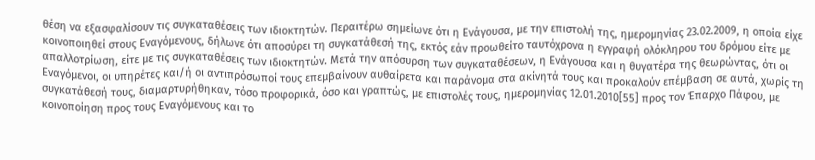θέση να εξασφαλίσουν τις συγκαταθέσεις των ιδιοκτητών. Περαιτέρω σημείωνε ότι η Ενάγουσα, με την επιστολή της, ημερομηνίας 23.02.2009, η οποία είχε κοινοποιηθεί στους Εναγόμενους, δήλωνε ότι αποσύρει τη συγκατάθεσή της, εκτός εάν προωθείτο ταυτόχρονα η εγγραφή ολόκληρου του δρόμου είτε με απαλλοτρίωση, είτε με τις συγκαταθέσεις των ιδιοκτητών. Μετά την απόσυρση των συγκαταθέσεων, η Ενάγουσα και η θυγατέρα της θεωρώντας, ότι οι Εναγόμενοι, οι υπηρέτες και/ή οι αντιπρόσωποί τους επεμβαίνουν αυθαίρετα και παράνομα στα ακίνητά τους και προκαλούν επέμβαση σε αυτά, χωρίς τη συγκατάθεσή τους, διαμαρτυρήθηκαν, τόσο προφορικά, όσο και γραπτώς, με επιστολές τους, ημερομηνίας 12.01.2010[55] προς τον Έπαρχο Πάφου, με κοινοποίηση προς τους Εναγόμενους και το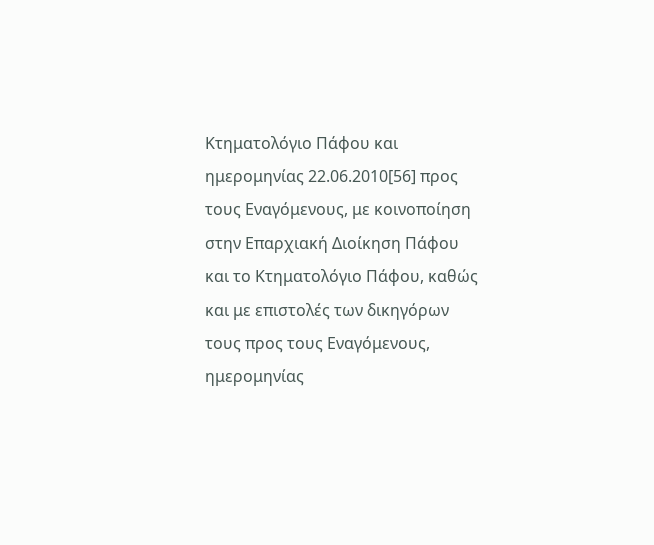Κτηματολόγιο Πάφου και ημερομηνίας 22.06.2010[56] προς τους Εναγόμενους, με κοινοποίηση στην Επαρχιακή Διοίκηση Πάφου και το Κτηματολόγιο Πάφου, καθώς και με επιστολές των δικηγόρων τους προς τους Εναγόμενους, ημερομηνίας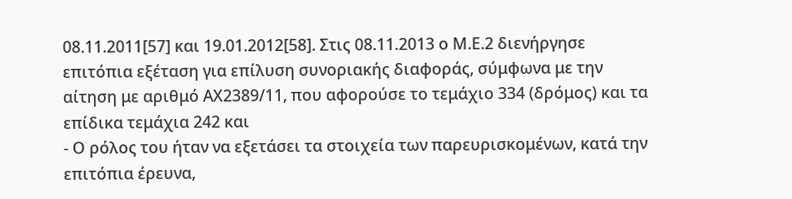08.11.2011[57] και 19.01.2012[58]. Στις 08.11.2013 ο Μ.Ε.2 διενήργησε επιτόπια εξέταση για επίλυση συνοριακής διαφοράς, σύμφωνα με την αίτηση με αριθμό ΑΧ2389/11, που αφορούσε το τεμάχιο 334 (δρόμος) και τα επίδικα τεμάχια 242 και
- Ο ρόλος του ήταν να εξετάσει τα στοιχεία των παρευρισκομένων, κατά την επιτόπια έρευνα,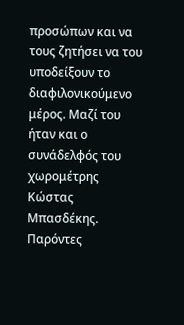προσώπων και να τους ζητήσει να του υποδείξουν το διαφιλονικούμενο μέρος. Μαζί του ήταν και ο συνάδελφός του χωρομέτρης Κώστας Μπασδέκης. Παρόντες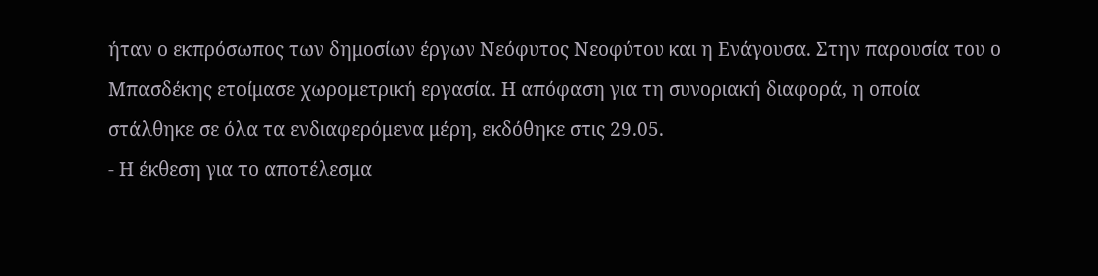ήταν ο εκπρόσωπος των δημοσίων έργων Νεόφυτος Νεοφύτου και η Ενάγουσα. Στην παρουσία του ο Μπασδέκης ετοίμασε χωρομετρική εργασία. Η απόφαση για τη συνοριακή διαφορά, η οποία στάλθηκε σε όλα τα ενδιαφερόμενα μέρη, εκδόθηκε στις 29.05.
- Η έκθεση για το αποτέλεσμα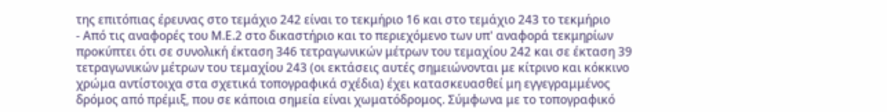της επιτόπιας έρευνας στο τεμάχιο 242 είναι το τεκμήριο 16 και στο τεμάχιο 243 το τεκμήριο
- Από τις αναφορές του Μ.Ε.2 στο δικαστήριο και το περιεχόμενο των υπ' αναφορά τεκμηρίων προκύπτει ότι σε συνολική έκταση 346 τετραγωνικών μέτρων του τεμαχίου 242 και σε έκταση 39 τετραγωνικών μέτρων του τεμαχίου 243 (οι εκτάσεις αυτές σημειώνονται με κίτρινο και κόκκινο χρώμα αντίστοιχα στα σχετικά τοπογραφικά σχέδια) έχει κατασκευασθεί μη εγγεγραμμένος δρόμος από πρέμιξ, που σε κάποια σημεία είναι χωματόδρομος. Σύμφωνα με το τοπογραφικό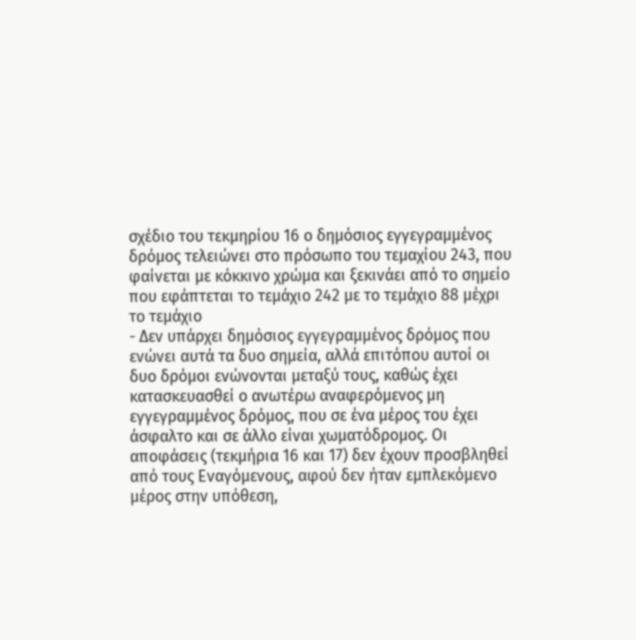σχέδιο του τεκμηρίου 16 ο δημόσιος εγγεγραμμένος δρόμος τελειώνει στο πρόσωπο του τεμαχίου 243, που φαίνεται με κόκκινο χρώμα και ξεκινάει από το σημείο που εφάπτεται το τεμάχιο 242 με το τεμάχιο 88 μέχρι το τεμάχιο
- Δεν υπάρχει δημόσιος εγγεγραμμένος δρόμος που ενώνει αυτά τα δυο σημεία, αλλά επιτόπου αυτοί οι δυο δρόμοι ενώνονται μεταξύ τους, καθώς έχει κατασκευασθεί ο ανωτέρω αναφερόμενος μη εγγεγραμμένος δρόμος, που σε ένα μέρος του έχει άσφαλτο και σε άλλο είναι χωματόδρομος. Οι αποφάσεις (τεκμήρια 16 και 17) δεν έχουν προσβληθεί από τους Εναγόμενους, αφού δεν ήταν εμπλεκόμενο μέρος στην υπόθεση,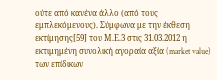ούτε από κανένα άλλο (από τους εμπλεκόμενους). Σύμφωνα με την έκθεση εκτίμησης[59] του Μ.Ε.3 στις 31.03.2012 η εκτιμημένη συνολική αγοραία αξία (market value) των επίδικων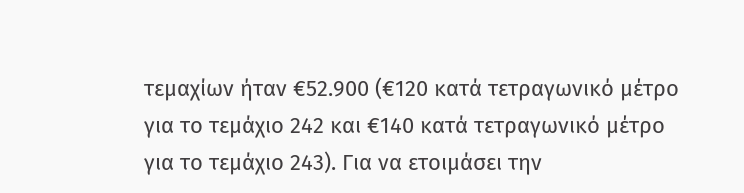τεμαχίων ήταν €52.900 (€120 κατά τετραγωνικό μέτρο για το τεμάχιο 242 και €140 κατά τετραγωνικό μέτρο για το τεμάχιο 243). Για να ετοιμάσει την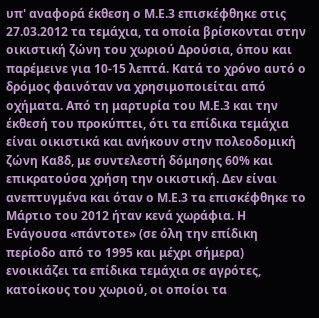υπ' αναφορά έκθεση ο Μ.Ε.3 επισκέφθηκε στις 27.03.2012 τα τεμάχια, τα οποία βρίσκονται στην οικιστική ζώνη του χωριού Δρούσια, όπου και παρέμεινε για 10-15 λεπτά. Κατά το χρόνο αυτό ο δρόμος φαινόταν να χρησιμοποιείται από οχήματα. Από τη μαρτυρία του Μ.Ε.3 και την έκθεσή του προκύπτει, ότι τα επίδικα τεμάχια είναι οικιστικά και ανήκουν στην πολεοδομική ζώνη Κα8δ, με συντελεστή δόμησης 60% και επικρατούσα χρήση την οικιστική. Δεν είναι ανεπτυγμένα και όταν ο Μ.Ε.3 τα επισκέφθηκε το Μάρτιο του 2012 ήταν κενά χωράφια. Η Ενάγουσα «πάντοτε» (σε όλη την επίδικη περίοδο από το 1995 και μέχρι σήμερα) ενοικιάζει τα επίδικα τεμάχια σε αγρότες, κατοίκους του χωριού, οι οποίοι τα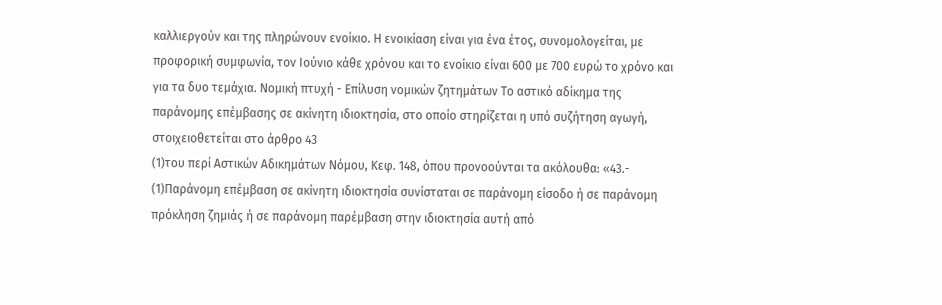καλλιεργούν και της πληρώνουν ενοίκιο. Η ενοικίαση είναι για ένα έτος, συνομολογείται, με προφορική συμφωνία, τον Ιούνιο κάθε χρόνου και το ενοίκιο είναι 600 με 700 ευρώ το χρόνο και για τα δυο τεμάχια. Νομική πτυχή - Επίλυση νομικών ζητημάτων Το αστικό αδίκημα της παράνομης επέμβασης σε ακίνητη ιδιοκτησία, στο οποίο στηρίζεται η υπό συζήτηση αγωγή, στοιχειοθετείται στο άρθρο 43
(1)του περί Αστικών Αδικημάτων Νόμου, Κεφ. 148, όπου προνοούνται τα ακόλουθα: «43.-
(1)Παράνομη επέμβαση σε ακίνητη ιδιοκτησία συνίσταται σε παράνομη είσοδο ή σε παράνομη πρόκληση ζημιάς ή σε παράνομη παρέμβαση στην ιδιοκτησία αυτή από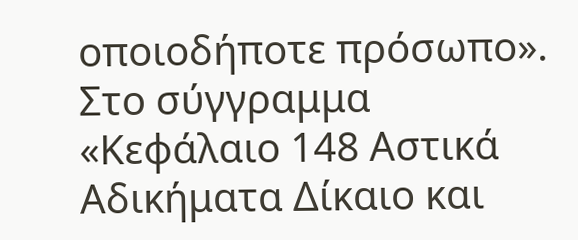οποιοδήποτε πρόσωπο». Στο σύγγραμμα «Κεφάλαιο 148 Αστικά Αδικήματα Δίκαιο και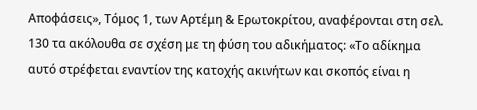Αποφάσεις», Τόμος 1, των Αρτέμη & Ερωτοκρίτου, αναφέρονται στη σελ. 130 τα ακόλουθα σε σχέση με τη φύση του αδικήματος: «Το αδίκημα αυτό στρέφεται εναντίον της κατοχής ακινήτων και σκοπός είναι η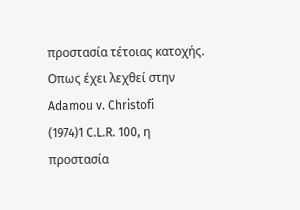προστασία τέτοιας κατοχής. Οπως έχει λεχθεί στην Adamou v. Christofi
(1974)1 C.L.R. 100, η προστασία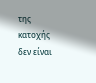της κατοχής δεν είναι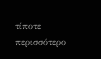τίποτε περισσότερο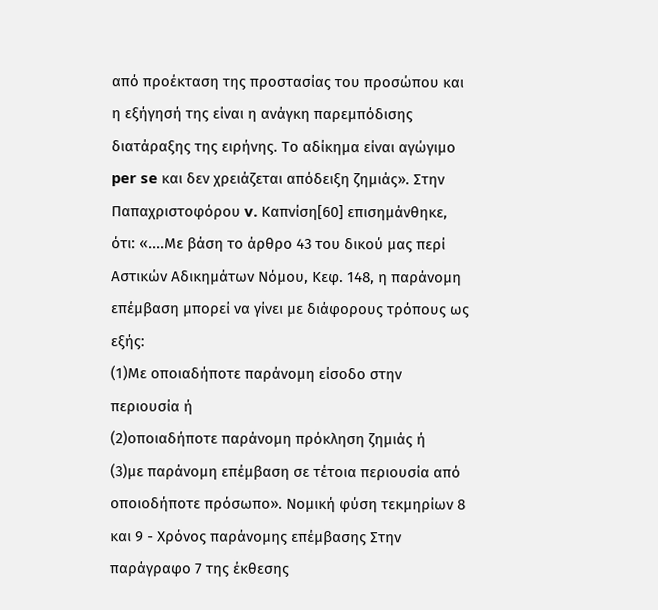από προέκταση της προστασίας του προσώπου και η εξήγησή της είναι η ανάγκη παρεμπόδισης διατάραξης της ειρήνης. Το αδίκημα είναι αγώγιμο per se και δεν χρειάζεται απόδειξη ζημιάς». Στην Παπαχριστοφόρου v. Καπνίση[60] επισημάνθηκε, ότι: «....Με βάση το άρθρο 43 του δικού μας περί Αστικών Αδικημάτων Νόμου, Κεφ. 148, η παράνομη επέμβαση μπορεί να γίνει με διάφορους τρόπους ως εξής:
(1)Με οποιαδήποτε παράνομη είσοδο στην περιουσία ή
(2)οποιαδήποτε παράνομη πρόκληση ζημιάς ή
(3)με παράνομη επέμβαση σε τέτοια περιουσία από οποιοδήποτε πρόσωπο». Νομική φύση τεκμηρίων 8 και 9 - Χρόνος παράνομης επέμβασης Στην παράγραφο 7 της έκθεσης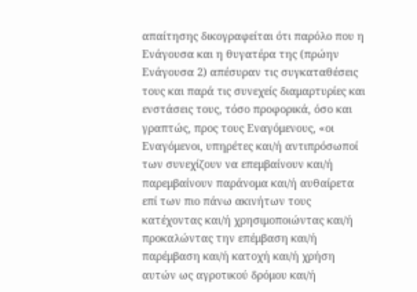απαίτησης δικογραφείται ότι παρόλο που η Ενάγουσα και η θυγατέρα της (πρώην Ενάγουσα 2) απέσυραν τις συγκαταθέσεις τους και παρά τις συνεχείς διαμαρτυρίες και ενστάσεις τους, τόσο προφορικά, όσο και γραπτώς, προς τους Εναγόμενους, «οι Εναγόμενοι, υπηρέτες και/ή αντιπρόσωποί των συνεχίζουν να επεμβαίνουν και/ή παρεμβαίνουν παράνομα και/ή αυθαίρετα επί των πιο πάνω ακινήτων τους κατέχοντας και/ή χρησιμοποιώντας και/ή προκαλώντας την επέμβαση και/ή παρέμβαση και/ή κατοχή και/ή χρήση αυτών ως αγροτικού δρόμου και/ή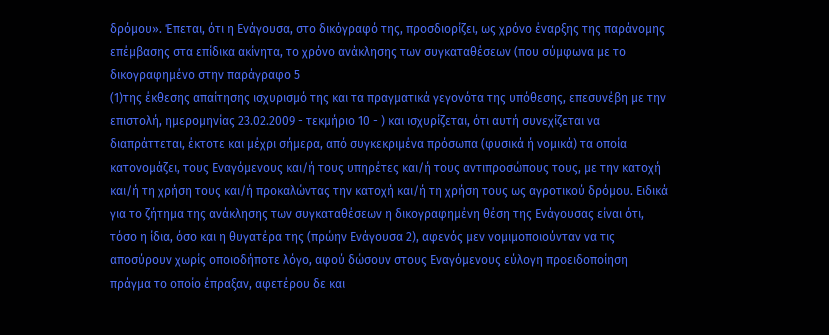δρόμου». Έπεται, ότι η Ενάγουσα, στο δικόγραφό της, προσδιορίζει, ως χρόνο έναρξης της παράνομης επέμβασης στα επίδικα ακίνητα, το χρόνο ανάκλησης των συγκαταθέσεων (που σύμφωνα με το δικογραφημένο στην παράγραφο 5
(1)της έκθεσης απαίτησης ισχυρισμό της και τα πραγματικά γεγονότα της υπόθεσης, επεσυνέβη με την επιστολή, ημερομηνίας 23.02.2009 - τεκμήριο 10 - ) και ισχυρίζεται, ότι αυτή συνεχίζεται να διαπράττεται, έκτοτε και μέχρι σήμερα, από συγκεκριμένα πρόσωπα (φυσικά ή νομικά) τα οποία κατονομάζει, τους Εναγόμενους και/ή τους υπηρέτες και/ή τους αντιπροσώπους τους, με την κατοχή και/ή τη χρήση τους και/ή προκαλώντας την κατοχή και/ή τη χρήση τους ως αγροτικού δρόμου. Ειδικά για το ζήτημα της ανάκλησης των συγκαταθέσεων η δικογραφημένη θέση της Ενάγουσας είναι ότι, τόσο η ίδια, όσο και η θυγατέρα της (πρώην Ενάγουσα 2), αφενός μεν νομιμοποιούνταν να τις αποσύρουν χωρίς οποιοδήποτε λόγο, αφού δώσουν στους Εναγόμενους εύλογη προειδοποίηση πράγμα το οποίο έπραξαν, αφετέρου δε και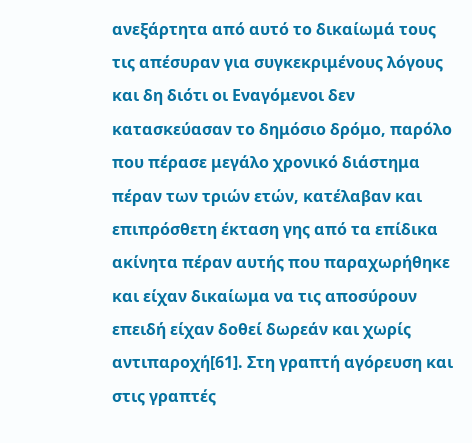ανεξάρτητα από αυτό το δικαίωμά τους τις απέσυραν για συγκεκριμένους λόγους και δη διότι οι Εναγόμενοι δεν κατασκεύασαν το δημόσιο δρόμο, παρόλο που πέρασε μεγάλο χρονικό διάστημα πέραν των τριών ετών, κατέλαβαν και επιπρόσθετη έκταση γης από τα επίδικα ακίνητα πέραν αυτής που παραχωρήθηκε και είχαν δικαίωμα να τις αποσύρουν επειδή είχαν δοθεί δωρεάν και χωρίς αντιπαροχή[61]. Στη γραπτή αγόρευση και στις γραπτές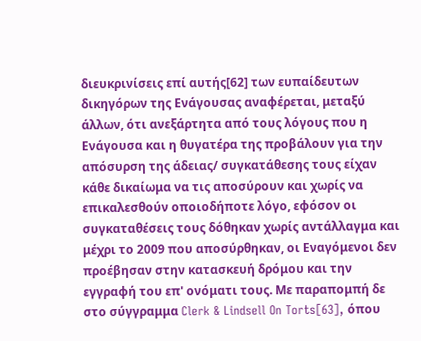διευκρινίσεις επί αυτής[62] των ευπαίδευτων δικηγόρων της Ενάγουσας αναφέρεται, μεταξύ άλλων, ότι ανεξάρτητα από τους λόγους που η Ενάγουσα και η θυγατέρα της προβάλουν για την απόσυρση της άδειας/ συγκατάθεσης τους είχαν κάθε δικαίωμα να τις αποσύρουν και χωρίς να επικαλεσθούν οποιοδήποτε λόγο, εφόσον οι συγκαταθέσεις τους δόθηκαν χωρίς αντάλλαγμα και μέχρι το 2009 που αποσύρθηκαν, οι Εναγόμενοι δεν προέβησαν στην κατασκευή δρόμου και την εγγραφή του επ' ονόματι τους. Με παραπομπή δε στο σύγγραμμα Clerk & Lindsell On Torts[63], όπου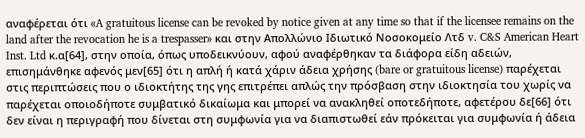αναφέρεται ότι «A gratuitous license can be revoked by notice given at any time so that if the licensee remains on the land after the revocation he is a trespasser» και στην Απολλώνιο Ιδιωτικό Νοσοκομείο Λτδ v. C&S American Heart Inst. Ltd κ.α[64], στην οποία, όπως υποδεικνύουν, αφού αναφέρθηκαν τα διάφορα είδη αδειών, επισημάνθηκε αφενός μεν[65] ότι η απλή ή κατά χάριν άδεια χρήσης (bare or gratuitous license) παρέχεται στις περιπτώσεις που ο ιδιοκτήτης της γης επιτρέπει απλώς την πρόσβαση στην ιδιοκτησία του χωρίς να παρέχεται οποιοδήποτε συμβατικό δικαίωμα και μπορεί να ανακληθεί οποτεδήποτε, αφετέρου δε[66] ότι δεν είναι η περιγραφή που δίνεται στη συμφωνία για να διαπιστωθεί εάν πρόκειται για συμφωνία ή άδεια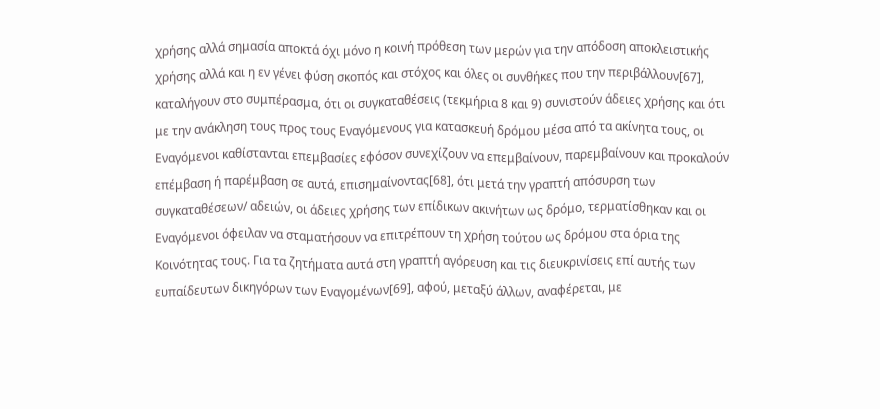χρήσης αλλά σημασία αποκτά όχι μόνο η κοινή πρόθεση των μερών για την απόδοση αποκλειστικής χρήσης αλλά και η εν γένει φύση σκοπός και στόχος και όλες οι συνθήκες που την περιβάλλουν[67], καταλήγουν στο συμπέρασμα, ότι οι συγκαταθέσεις (τεκμήρια 8 και 9) συνιστούν άδειες χρήσης και ότι με την ανάκληση τους προς τους Εναγόμενους για κατασκευή δρόμου μέσα από τα ακίνητα τους, οι Εναγόμενοι καθίστανται επεμβασίες εφόσον συνεχίζουν να επεμβαίνουν, παρεμβαίνουν και προκαλούν επέμβαση ή παρέμβαση σε αυτά, επισημαίνοντας[68], ότι μετά την γραπτή απόσυρση των συγκαταθέσεων/ αδειών, οι άδειες χρήσης των επίδικων ακινήτων ως δρόμο, τερματίσθηκαν και οι Εναγόμενοι όφειλαν να σταματήσουν να επιτρέπουν τη χρήση τούτου ως δρόμου στα όρια της Κοινότητας τους. Για τα ζητήματα αυτά στη γραπτή αγόρευση και τις διευκρινίσεις επί αυτής των ευπαίδευτων δικηγόρων των Εναγομένων[69], αφού, μεταξύ άλλων, αναφέρεται, με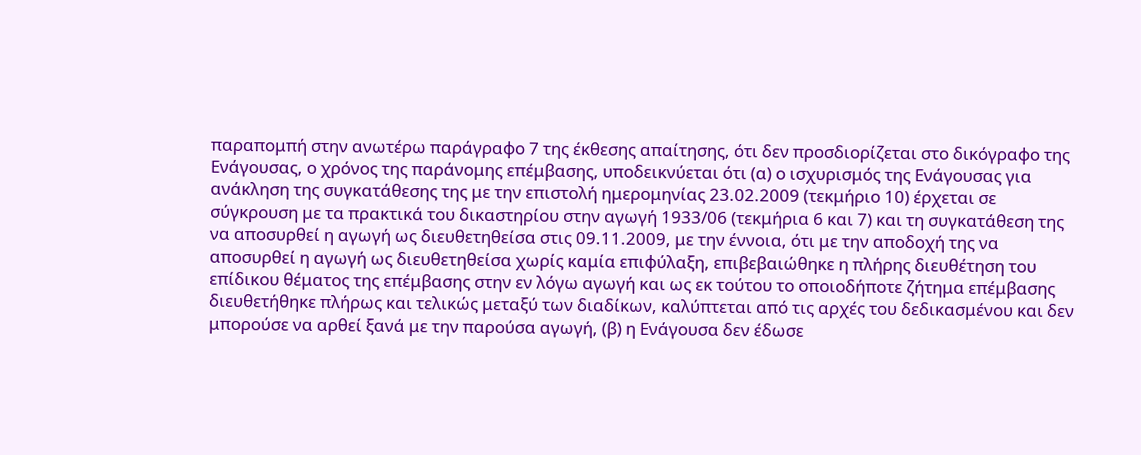παραπομπή στην ανωτέρω παράγραφο 7 της έκθεσης απαίτησης, ότι δεν προσδιορίζεται στο δικόγραφο της Ενάγουσας, ο χρόνος της παράνομης επέμβασης, υποδεικνύεται ότι (α) ο ισχυρισμός της Ενάγουσας για ανάκληση της συγκατάθεσης της με την επιστολή ημερομηνίας 23.02.2009 (τεκμήριο 10) έρχεται σε σύγκρουση με τα πρακτικά του δικαστηρίου στην αγωγή 1933/06 (τεκμήρια 6 και 7) και τη συγκατάθεση της να αποσυρθεί η αγωγή ως διευθετηθείσα στις 09.11.2009, με την έννοια, ότι με την αποδοχή της να αποσυρθεί η αγωγή ως διευθετηθείσα χωρίς καμία επιφύλαξη, επιβεβαιώθηκε η πλήρης διευθέτηση του επίδικου θέματος της επέμβασης στην εν λόγω αγωγή και ως εκ τούτου το οποιοδήποτε ζήτημα επέμβασης διευθετήθηκε πλήρως και τελικώς μεταξύ των διαδίκων, καλύπτεται από τις αρχές του δεδικασμένου και δεν μπορούσε να αρθεί ξανά με την παρούσα αγωγή, (β) η Ενάγουσα δεν έδωσε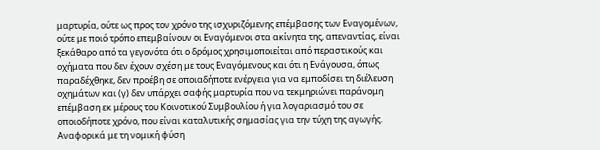μαρτυρία, ούτε ως προς τον χρόνο της ισχυριζόμενης επέμβασης των Εναγομένων, ούτε με ποιό τρόπο επεμβαίνουν οι Εναγόμενοι στα ακίνητα της, απεναντίας, είναι ξεκάθαρο από τα γεγονότα ότι ο δρόμος χρησιμοποιείται από περαστικούς και οχήματα που δεν έχουν σχέση με τους Εναγόμενους και ότι η Ενάγουσα, όπως παραδέχθηκε, δεν προέβη σε οποιαδήποτε ενέργεια για να εμποδίσει τη διέλευση οχημάτων και (γ) δεν υπάρχει σαφής μαρτυρία που να τεκμηριώνει παράνομη επέμβαση εκ μέρους του Κοινοτικού Συμβουλίου ή για λογαριασμό του σε οποιοδήποτε χρόνο, που είναι καταλυτικής σημασίας για την τύχη της αγωγής. Αναφορικά με τη νομική φύση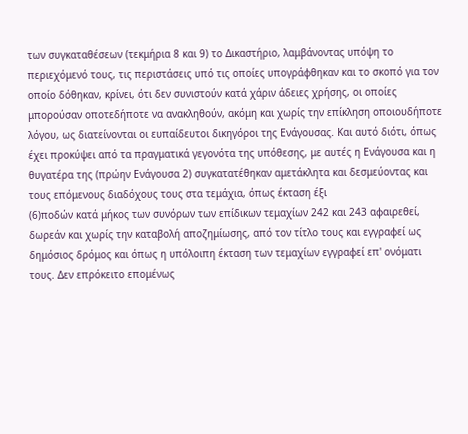των συγκαταθέσεων (τεκμήρια 8 και 9) το Δικαστήριο, λαμβάνοντας υπόψη το περιεχόμενό τους, τις περιστάσεις υπό τις οποίες υπογράφθηκαν και το σκοπό για τον οποίο δόθηκαν, κρίνει, ότι δεν συνιστούν κατά χάριν άδειες χρήσης, οι οποίες μπορούσαν οποτεδήποτε να ανακληθούν, ακόμη και χωρίς την επίκληση οποιουδήποτε λόγου, ως διατείνονται οι ευπαίδευτοι δικηγόροι της Ενάγουσας. Και αυτό διότι, όπως έχει προκύψει από τα πραγματικά γεγονότα της υπόθεσης, με αυτές η Ενάγουσα και η θυγατέρα της (πρώην Ενάγουσα 2) συγκατατέθηκαν αμετάκλητα και δεσμεύοντας και τους επόμενους διαδόχους τους στα τεμάχια, όπως έκταση έξι
(6)ποδών κατά μήκος των συνόρων των επίδικων τεμαχίων 242 και 243 αφαιρεθεί, δωρεάν και χωρίς την καταβολή αποζημίωσης, από τον τίτλο τους και εγγραφεί ως δημόσιος δρόμος και όπως η υπόλοιπη έκταση των τεμαχίων εγγραφεί επ' ονόματι τους. Δεν επρόκειτο επομένως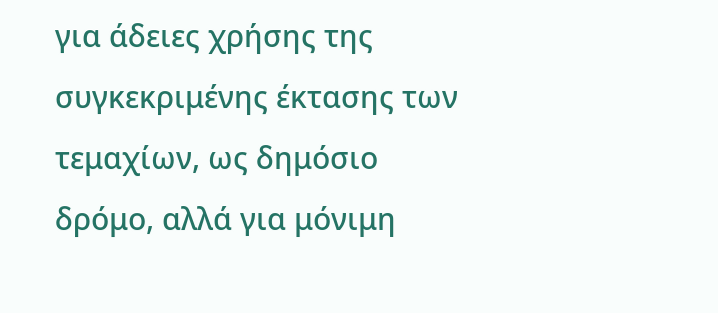για άδειες χρήσης της συγκεκριμένης έκτασης των τεμαχίων, ως δημόσιο δρόμο, αλλά για μόνιμη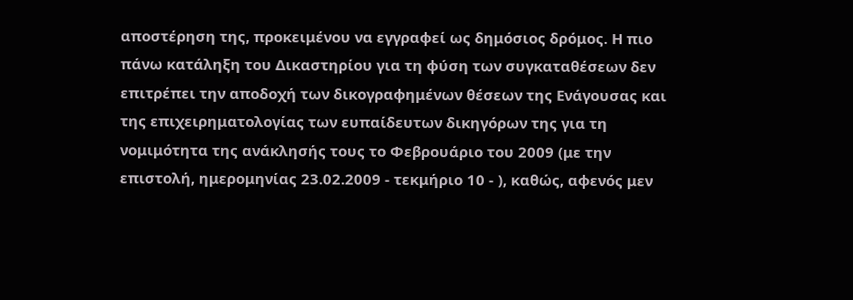αποστέρηση της, προκειμένου να εγγραφεί ως δημόσιος δρόμος. Η πιο πάνω κατάληξη του Δικαστηρίου για τη φύση των συγκαταθέσεων δεν επιτρέπει την αποδοχή των δικογραφημένων θέσεων της Ενάγουσας και της επιχειρηματολογίας των ευπαίδευτων δικηγόρων της για τη νομιμότητα της ανάκλησής τους το Φεβρουάριο του 2009 (με την επιστολή, ημερομηνίας 23.02.2009 - τεκμήριο 10 - ), καθώς, αφενός μεν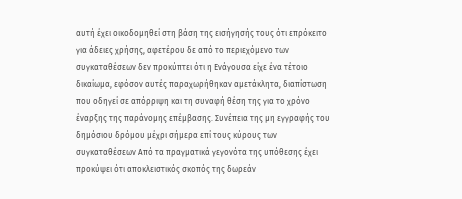αυτή έχει οικοδομηθεί στη βάση της εισήγησής τους ότι επρόκειτο για άδειες χρήσης, αφετέρου δε από το περιεχόμενο των συγκαταθέσεων δεν προκύπτει ότι η Ενάγουσα είχε ένα τέτοιο δικαίωμα, εφόσον αυτές παραχωρήθηκαν αμετάκλητα, διαπίστωση που οδηγεί σε απόρριψη και τη συναφή θέση της για το χρόνο έναρξης της παράνομης επέμβασης. Συνέπεια της μη εγγραφής του δημόσιου δρόμου μέχρι σήμερα επί τους κύρους των συγκαταθέσεων Από τα πραγματικά γεγονότα της υπόθεσης έχει προκύψει ότι αποκλειστικός σκοπός της δωρεάν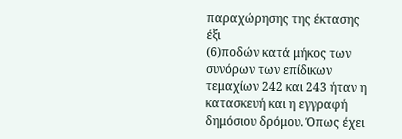παραχώρησης της έκτασης έξι
(6)ποδών κατά μήκος των συνόρων των επίδικων τεμαχίων 242 και 243 ήταν η κατασκευή και η εγγραφή δημόσιου δρόμου. Όπως έχει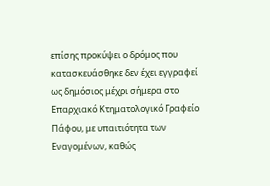επίσης προκύψει ο δρόμος που κατασκευάσθηκε δεν έχει εγγραφεί ως δημόσιος μέχρι σήμερα στο Επαρχιακό Κτηματολογικό Γραφείο Πάφου, με υπαιτιότητα των Εναγομένων, καθώς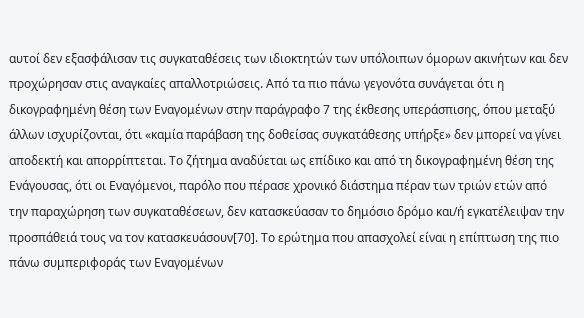αυτοί δεν εξασφάλισαν τις συγκαταθέσεις των ιδιοκτητών των υπόλοιπων όμορων ακινήτων και δεν προχώρησαν στις αναγκαίες απαλλοτριώσεις. Από τα πιο πάνω γεγονότα συνάγεται ότι η δικογραφημένη θέση των Εναγομένων στην παράγραφο 7 της έκθεσης υπεράσπισης, όπου μεταξύ άλλων ισχυρίζονται, ότι «καμία παράβαση της δοθείσας συγκατάθεσης υπήρξε» δεν μπορεί να γίνει αποδεκτή και απορρίπτεται. Το ζήτημα αναδύεται ως επίδικο και από τη δικογραφημένη θέση της Ενάγουσας, ότι οι Εναγόμενοι, παρόλο που πέρασε χρονικό διάστημα πέραν των τριών ετών από την παραχώρηση των συγκαταθέσεων, δεν κατασκεύασαν το δημόσιο δρόμο και/ή εγκατέλειψαν την προσπάθειά τους να τον κατασκευάσουν[70]. Το ερώτημα που απασχολεί είναι η επίπτωση της πιο πάνω συμπεριφοράς των Εναγομένων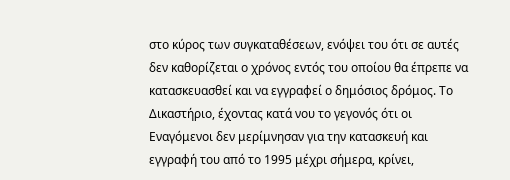στο κύρος των συγκαταθέσεων, ενόψει του ότι σε αυτές δεν καθορίζεται ο χρόνος εντός του οποίου θα έπρεπε να κατασκευασθεί και να εγγραφεί ο δημόσιος δρόμος. Το Δικαστήριο, έχοντας κατά νου το γεγονός ότι οι Εναγόμενοι δεν μερίμνησαν για την κατασκευή και εγγραφή του από το 1995 μέχρι σήμερα, κρίνει,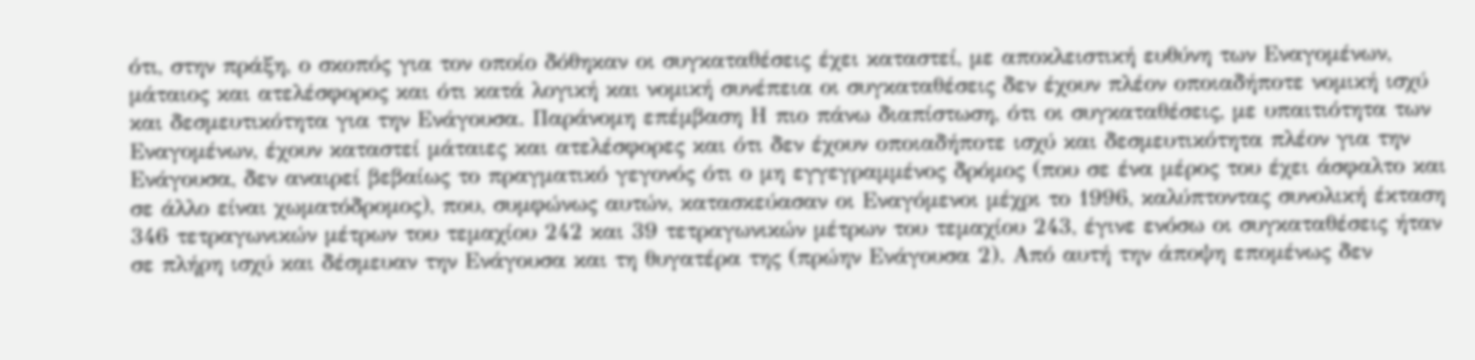ότι, στην πράξη, ο σκοπός για τον οποίο δόθηκαν οι συγκαταθέσεις έχει καταστεί, με αποκλειστική ευθύνη των Εναγομένων, μάταιος και ατελέσφορος και ότι κατά λογική και νομική συνέπεια οι συγκαταθέσεις δεν έχουν πλέον οποιαδήποτε νομική ισχύ και δεσμευτικότητα για την Ενάγουσα. Παράνομη επέμβαση Η πιο πάνω διαπίστωση, ότι οι συγκαταθέσεις, με υπαιτιότητα των Εναγομένων, έχουν καταστεί μάταιες και ατελέσφορες και ότι δεν έχουν οποιαδήποτε ισχύ και δεσμευτικότητα πλέον για την Ενάγουσα, δεν αναιρεί βεβαίως το πραγματικό γεγονός ότι ο μη εγγεγραμμένος δρόμος (που σε ένα μέρος του έχει άσφαλτο και σε άλλο είναι χωματόδρομος), που, συμφώνως αυτών, κατασκεύασαν οι Εναγόμενοι μέχρι το 1996, καλύπτοντας συνολική έκταση 346 τετραγωνικών μέτρων του τεμαχίου 242 και 39 τετραγωνικών μέτρων του τεμαχίου 243, έγινε ενόσω οι συγκαταθέσεις ήταν σε πλήρη ισχύ και δέσμευαν την Ενάγουσα και τη θυγατέρα της (πρώην Ενάγουσα 2). Από αυτή την άποψη επομένως δεν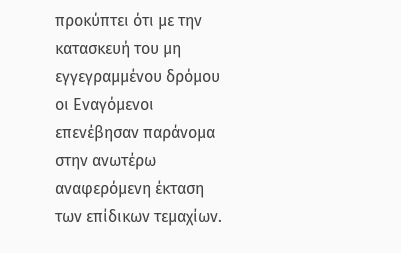προκύπτει ότι με την κατασκευή του μη εγγεγραμμένου δρόμου οι Εναγόμενοι επενέβησαν παράνομα στην ανωτέρω αναφερόμενη έκταση των επίδικων τεμαχίων.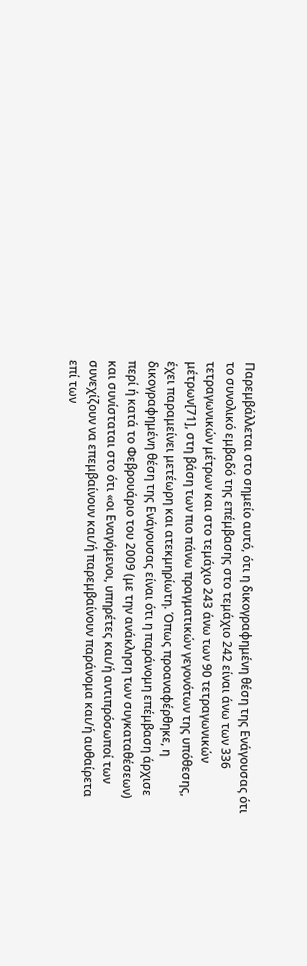Παρεμβάλλεται στο σημείο αυτό, ότι η δικογραφημένη θέση της Ενάγουσας ότι το συνολικό εμβαδό της επέμβασης στο τεμάχιο 242 είναι άνω των 336 τετραγωνικών μέτρων και στο τεμάχιο 243 άνω των 90 τετραγωνικών μέτρων[71], στη βάση των πιο πάνω πραγματικών γεγονότων της υπόθεσης, έχει παραμείνει μετέωρη και ατεκμηρίωτη. Όπως προαναφέρθηκε, η δικογραφημένη θέση της Ενάγουσας είναι ότι η παράνομη επέμβαση άρχισε περί ή κατά το Φεβρουάριο του 2009 (με την ανάκληση των συγκαταθέσεων) και συνίσταται στο ότι «οι Εναγόμενοι, υπηρέτες και/ή αντιπρόσωποί των συνεχίζουν να επεμβαίνουν και/ή παρεμβαίνουν παράνομα και/ή αυθαίρετα επί των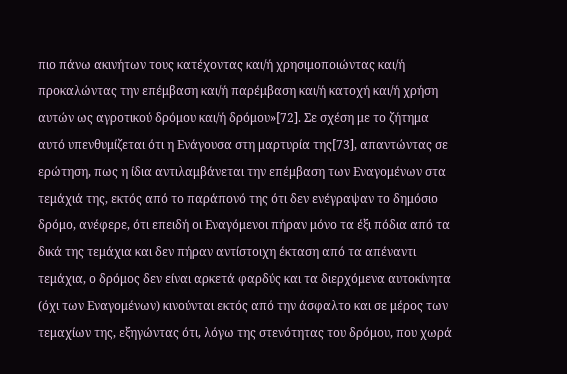πιο πάνω ακινήτων τους κατέχοντας και/ή χρησιμοποιώντας και/ή προκαλώντας την επέμβαση και/ή παρέμβαση και/ή κατοχή και/ή χρήση αυτών ως αγροτικού δρόμου και/ή δρόμου»[72]. Σε σχέση με το ζήτημα αυτό υπενθυμίζεται ότι η Ενάγουσα στη μαρτυρία της[73], απαντώντας σε ερώτηση, πως η ίδια αντιλαμβάνεται την επέμβαση των Εναγομένων στα τεμάχιά της, εκτός από το παράπονό της ότι δεν ενέγραψαν το δημόσιο δρόμο, ανέφερε, ότι επειδή οι Εναγόμενοι πήραν μόνο τα έξι πόδια από τα δικά της τεμάχια και δεν πήραν αντίστοιχη έκταση από τα απέναντι τεμάχια, ο δρόμος δεν είναι αρκετά φαρδύς και τα διερχόμενα αυτοκίνητα (όχι των Εναγομένων) κινούνται εκτός από την άσφαλτο και σε μέρος των τεμαχίων της, εξηγώντας ότι, λόγω της στενότητας του δρόμου, που χωρά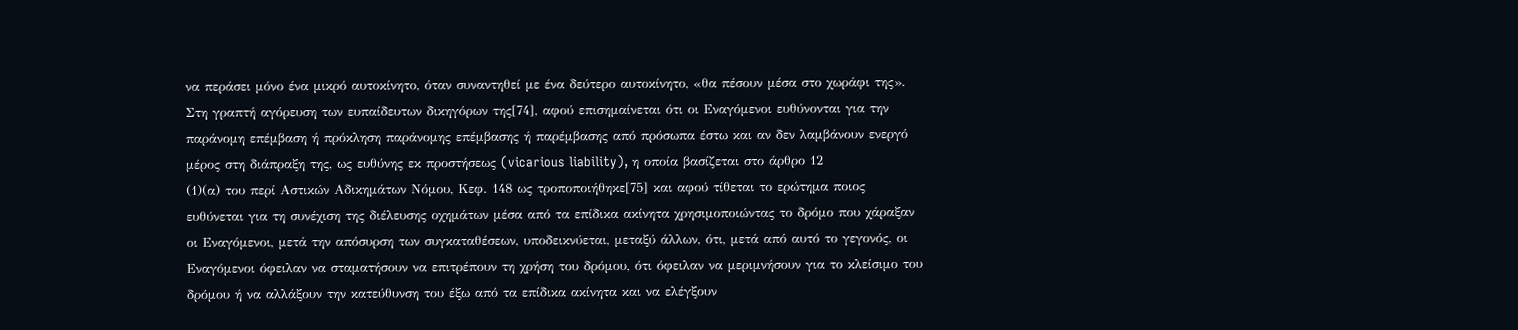να περάσει μόνο ένα μικρό αυτοκίνητο, όταν συναντηθεί με ένα δεύτερο αυτοκίνητο, «θα πέσουν μέσα στο χωράφι της». Στη γραπτή αγόρευση των ευπαίδευτων δικηγόρων της[74], αφού επισημαίνεται ότι οι Εναγόμενοι ευθύνονται για την παράνομη επέμβαση ή πρόκληση παράνομης επέμβασης ή παρέμβασης από πρόσωπα έστω και αν δεν λαμβάνουν ενεργό μέρος στη διάπραξη της, ως ευθύνης εκ προστήσεως (vicarious liability), η οποία βασίζεται στο άρθρο 12
(1)(α) του περί Αστικών Αδικημάτων Νόμου, Κεφ. 148 ως τροποποιήθηκε[75] και αφού τίθεται το ερώτημα ποιος ευθύνεται για τη συνέχιση της διέλευσης οχημάτων μέσα από τα επίδικα ακίνητα χρησιμοποιώντας το δρόμο που χάραξαν οι Εναγόμενοι, μετά την απόσυρση των συγκαταθέσεων, υποδεικνύεται, μεταξύ άλλων, ότι, μετά από αυτό το γεγονός, οι Εναγόμενοι όφειλαν να σταματήσουν να επιτρέπουν τη χρήση του δρόμου, ότι όφειλαν να μεριμνήσουν για το κλείσιμο του δρόμου ή να αλλάξουν την κατεύθυνση του έξω από τα επίδικα ακίνητα και να ελέγξουν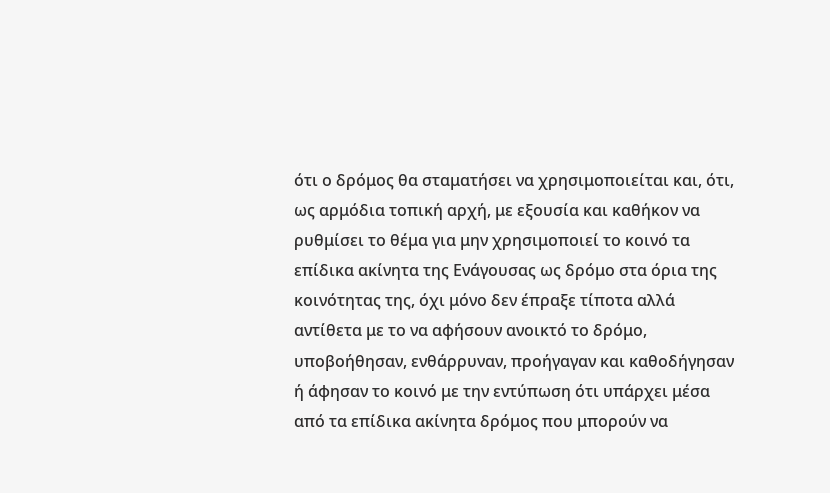ότι ο δρόμος θα σταματήσει να χρησιμοποιείται και, ότι, ως αρμόδια τοπική αρχή, με εξουσία και καθήκον να ρυθμίσει το θέμα για μην χρησιμοποιεί το κοινό τα επίδικα ακίνητα της Ενάγουσας ως δρόμο στα όρια της κοινότητας της, όχι μόνο δεν έπραξε τίποτα αλλά αντίθετα με το να αφήσουν ανοικτό το δρόμο, υποβοήθησαν, ενθάρρυναν, προήγαγαν και καθοδήγησαν ή άφησαν το κοινό με την εντύπωση ότι υπάρχει μέσα από τα επίδικα ακίνητα δρόμος που μπορούν να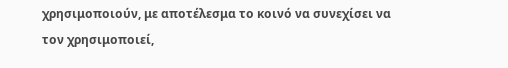χρησιμοποιούν, με αποτέλεσμα το κοινό να συνεχίσει να τον χρησιμοποιεί,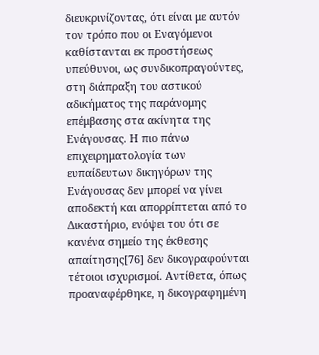διευκρινίζοντας, ότι είναι με αυτόν τον τρόπο που οι Εναγόμενοι καθίστανται εκ προστήσεως υπεύθυνοι, ως συνδικοπραγούντες, στη διάπραξη του αστικού αδικήματος της παράνομης επέμβασης στα ακίνητα της Ενάγουσας. Η πιο πάνω επιχειρηματολογία των ευπαίδευτων δικηγόρων της Ενάγουσας δεν μπορεί να γίνει αποδεκτή και απορρίπτεται από το Δικαστήριο, ενόψει του ότι σε κανένα σημείο της έκθεσης απαίτησης[76] δεν δικογραφούνται τέτοιοι ισχυρισμοί. Αντίθετα, όπως προαναφέρθηκε, η δικογραφημένη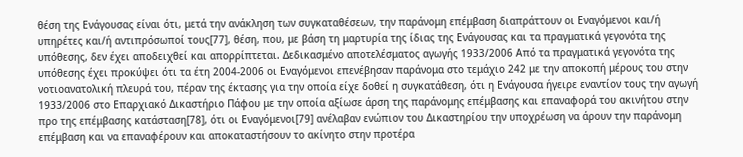θέση της Ενάγουσας είναι ότι, μετά την ανάκληση των συγκαταθέσεων, την παράνομη επέμβαση διαπράττουν οι Εναγόμενοι και/ή υπηρέτες και/ή αντιπρόσωποί τους[77], θέση, που, με βάση τη μαρτυρία της ίδιας της Ενάγουσας και τα πραγματικά γεγονότα της υπόθεσης, δεν έχει αποδειχθεί και απορρίπτεται. Δεδικασμένο αποτελέσματος αγωγής 1933/2006 Από τα πραγματικά γεγονότα της υπόθεσης έχει προκύψει ότι τα έτη 2004-2006 οι Εναγόμενοι επενέβησαν παράνομα στο τεμάχιο 242 με την αποκοπή μέρους του στην νοτιοανατολική πλευρά του, πέραν της έκτασης για την οποία είχε δοθεί η συγκατάθεση, ότι η Ενάγουσα ήγειρε εναντίον τους την αγωγή 1933/2006 στο Επαρχιακό Δικαστήριο Πάφου με την οποία αξίωσε άρση της παράνομης επέμβασης και επαναφορά του ακινήτου στην προ της επέμβασης κατάσταση[78], ότι οι Εναγόμενοι[79] ανέλαβαν ενώπιον του Δικαστηρίου την υποχρέωση να άρουν την παράνομη επέμβαση και να επαναφέρουν και αποκαταστήσουν το ακίνητο στην προτέρα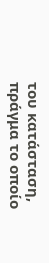του κατάσταση, πράγμα το οποίο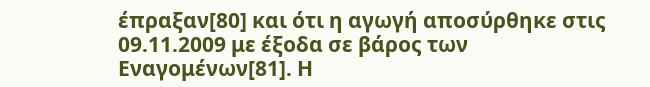έπραξαν[80] και ότι η αγωγή αποσύρθηκε στις 09.11.2009 με έξοδα σε βάρος των Εναγομένων[81]. Η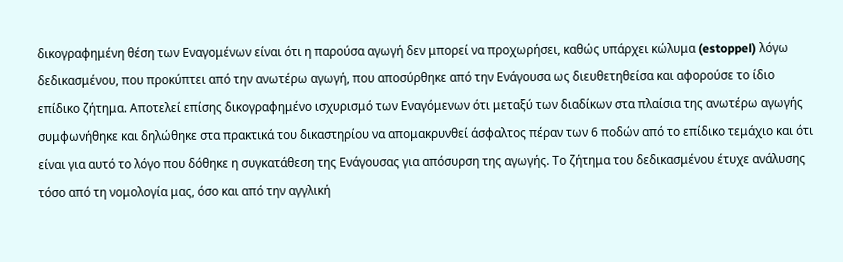δικογραφημένη θέση των Εναγομένων είναι ότι η παρούσα αγωγή δεν μπορεί να προχωρήσει, καθώς υπάρχει κώλυμα (estoppel) λόγω δεδικασμένου, που προκύπτει από την ανωτέρω αγωγή, που αποσύρθηκε από την Ενάγουσα ως διευθετηθείσα και αφορούσε το ίδιο επίδικο ζήτημα. Αποτελεί επίσης δικογραφημένο ισχυρισμό των Εναγόμενων ότι μεταξύ των διαδίκων στα πλαίσια της ανωτέρω αγωγής συμφωνήθηκε και δηλώθηκε στα πρακτικά του δικαστηρίου να απομακρυνθεί άσφαλτος πέραν των 6 ποδών από το επίδικο τεμάχιο και ότι είναι για αυτό το λόγο που δόθηκε η συγκατάθεση της Ενάγουσας για απόσυρση της αγωγής. Το ζήτημα του δεδικασμένου έτυχε ανάλυσης τόσο από τη νομολογία μας, όσο και από την αγγλική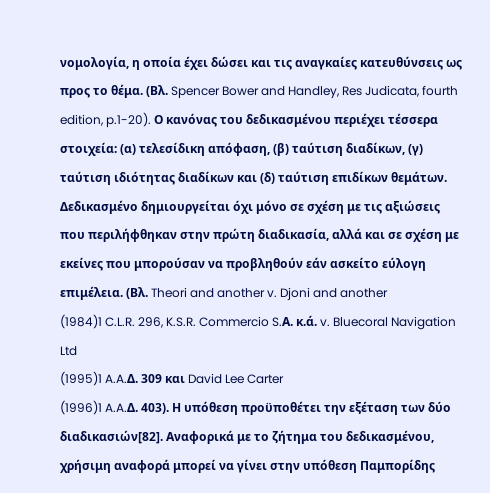νομολογία, η οποία έχει δώσει και τις αναγκαίες κατευθύνσεις ως προς το θέμα. (Βλ. Spencer Bower and Handley, Res Judicata, fourth edition, p.1-20). Ο κανόνας του δεδικασμένου περιέχει τέσσερα στοιχεία: (α) τελεσίδικη απόφαση, (β) ταύτιση διαδίκων, (γ) ταύτιση ιδιότητας διαδίκων και (δ) ταύτιση επιδίκων θεμάτων. Δεδικασμένο δημιουργείται όχι μόνο σε σχέση με τις αξιώσεις που περιλήφθηκαν στην πρώτη διαδικασία, αλλά και σε σχέση με εκείνες που μπορούσαν να προβληθούν εάν ασκείτο εύλογη επιμέλεια. (Βλ. Theori and another v. Djoni and another
(1984)1 C.L.R. 296, K.S.R. Commercio S.Α. κ.ά. v. Bluecoral Navigation Ltd
(1995)1 A.A.Δ. 309 και David Lee Carter
(1996)1 A.A.Δ. 403). Η υπόθεση προϋποθέτει την εξέταση των δύο διαδικασιών[82]. Αναφορικά με το ζήτημα του δεδικασμένου, χρήσιμη αναφορά μπορεί να γίνει στην υπόθεση Παμπορίδης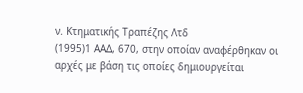ν. Κτηματικής Τραπέζης Λτδ
(1995)1 ΑΑΔ, 670, στην οποίαν αναφέρθηκαν οι αρχές με βάση τις οποίες δημιουργείται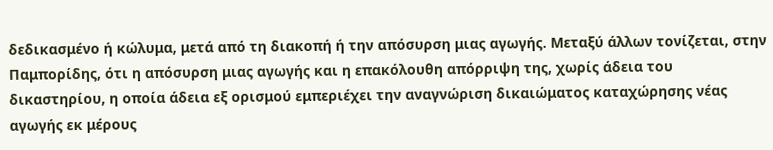δεδικασμένο ή κώλυμα, μετά από τη διακοπή ή την απόσυρση μιας αγωγής. Μεταξύ άλλων τονίζεται, στην Παμπορίδης, ότι η απόσυρση μιας αγωγής και η επακόλουθη απόρριψη της, χωρίς άδεια του δικαστηρίου, η οποία άδεια εξ ορισμού εμπεριέχει την αναγνώριση δικαιώματος καταχώρησης νέας αγωγής εκ μέρους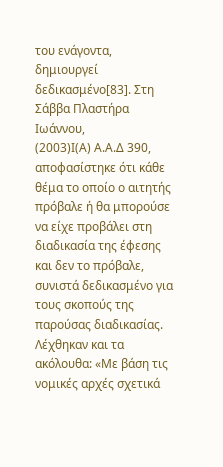του ενάγοντα, δημιουργεί δεδικασμένο[83]. Στη Σάββα Πλαστήρα Ιωάννου,
(2003)Ι(Α) Α.Α.Δ 390, αποφασίστηκε ότι κάθε θέμα το οποίο ο αιτητής πρόβαλε ή θα μπορούσε να είχε προβάλει στη διαδικασία της έφεσης και δεν το πρόβαλε, συνιστά δεδικασμένο για τους σκοπούς της παρούσας διαδικασίας. Λέχθηκαν και τα ακόλουθα: «Με βάση τις νομικές αρχές σχετικά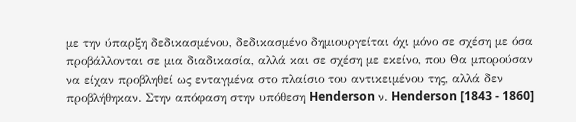με την ύπαρξη δεδικασμένου, δεδικασμένο δημιουργείται όχι μόνο σε σχέση με όσα προβάλλονται σε μια διαδικασία, αλλά και σε σχέση με εκείνο, που Θα μπορούσαν να είχαν προβληθεί ως ενταγμένα στο πλαίσιο του αντικειμένου της, αλλά δεν προβλήθηκαν. Στην απόφαση στην υπόθεση Henderson ν. Henderson [1843 - 1860]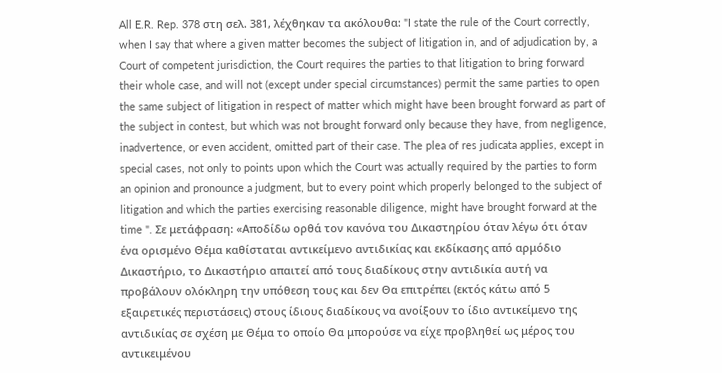All E.R. Rep. 378 στη σελ. 381, λέχθηκαν τα ακόλουθα: "I state the rule of the Court correctly, when I say that where a given matter becomes the subject of litigation in, and of adjudication by, a Court of competent jurisdiction, the Court requires the parties to that litigation to bring forward their whole case, and will not (except under special circumstances) permit the same parties to open the same subject of litigation in respect of matter which might have been brought forward as part of the subject in contest, but which was not brought forward only because they have, from negligence, inadvertence, or even accident, omitted part of their case. The plea of res judicata applies, except in special cases, not only to points upon which the Court was actually required by the parties to form an opinion and pronounce a judgment, but to every point which properly belonged to the subject of litigation and which the parties exercising reasonable diligence, might have brought forward at the time ". Σε μετάφραση: «Αποδίδω ορθά τον κανόνα του Δικαστηρίου όταν λέγω ότι όταν ένα ορισμένο Θέμα καθίσταται αντικείμενο αντιδικίας και εκδίκασης από αρμόδιο Δικαστήριο, το Δικαστήριο απαιτεί από τους διαδίκους στην αντιδικία αυτή να προβάλουν ολόκληρη την υπόθεση τους και δεν Θα επιτρέπει (εκτός κάτω από 5 εξαιρετικές περιστάσεις) στους ίδιους διαδίκους να ανοίξουν το ίδιο αντικείμενο της αντιδικίας σε σχέση με Θέμα το οποίο Θα μπορούσε να είχε προβληθεί ως μέρος του αντικειμένου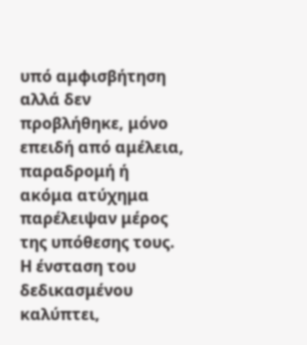υπό αμφισβήτηση αλλά δεν προβλήθηκε, μόνο επειδή από αμέλεια, παραδρομή ή ακόμα ατύχημα παρέλειψαν μέρος της υπόθεσης τους. Η ένσταση του δεδικασμένου καλύπτει,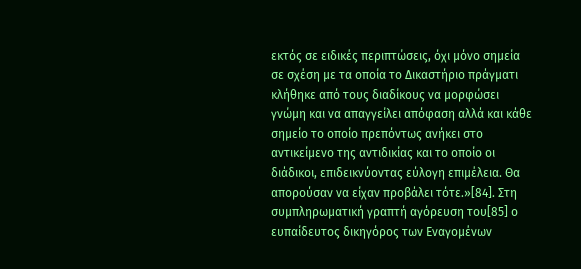εκτός σε ειδικές περιπτώσεις, όχι μόνο σημεία σε σχέση με τα οποία το Δικαστήριο πράγματι κλήθηκε από τους διαδίκους να μορφώσει γνώμη και να απαγγείλει απόφαση αλλά και κάθε σημείο το οποίο πρεπόντως ανήκει στο αντικείμενο της αντιδικίας και το οποίο οι διάδικοι, επιδεικνύοντας εύλογη επιμέλεια. Θα απορούσαν να είχαν προβάλει τότε.»[84]. Στη συμπληρωματική γραπτή αγόρευση του[85] ο ευπαίδευτος δικηγόρος των Εναγομένων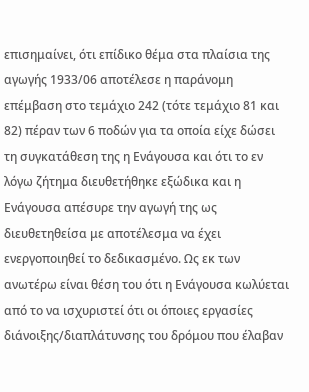επισημαίνει, ότι επίδικο θέμα στα πλαίσια της αγωγής 1933/06 αποτέλεσε η παράνομη επέμβαση στο τεμάχιο 242 (τότε τεμάχιο 81 και 82) πέραν των 6 ποδών για τα οποία είχε δώσει τη συγκατάθεση της η Ενάγουσα και ότι το εν λόγω ζήτημα διευθετήθηκε εξώδικα και η Ενάγουσα απέσυρε την αγωγή της ως διευθετηθείσα με αποτέλεσμα να έχει ενεργοποιηθεί το δεδικασμένο. Ως εκ των ανωτέρω είναι θέση του ότι η Ενάγουσα κωλύεται από το να ισχυριστεί ότι οι όποιες εργασίες διάνοιξης/διαπλάτυνσης του δρόμου που έλαβαν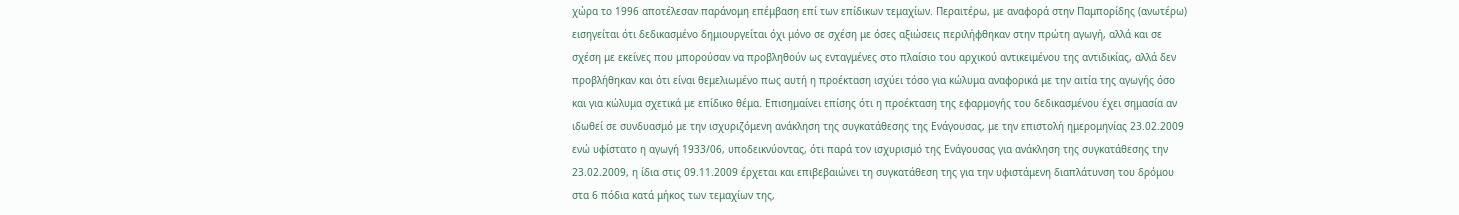χώρα το 1996 αποτέλεσαν παράνομη επέμβαση επί των επίδικων τεμαχίων. Περαιτέρω, με αναφορά στην Παμπορίδης (ανωτέρω) εισηγείται ότι δεδικασμένο δημιουργείται όχι μόνο σε σχέση με όσες αξιώσεις περιλήφθηκαν στην πρώτη αγωγή, αλλά και σε σχέση με εκείνες που μπορούσαν να προβληθούν ως ενταγμένες στο πλαίσιο του αρχικού αντικειμένου της αντιδικίας, αλλά δεν προβλήθηκαν και ότι είναι θεμελιωμένο πως αυτή η προέκταση ισχύει τόσο για κώλυμα αναφορικά με την αιτία της αγωγής όσο και για κώλυμα σχετικά με επίδικο θέμα. Επισημαίνει επίσης ότι η προέκταση της εφαρμογής του δεδικασμένου έχει σημασία αν ιδωθεί σε συνδυασμό με την ισχυριζόμενη ανάκληση της συγκατάθεσης της Ενάγουσας, με την επιστολή ημερομηνίας 23.02.2009 ενώ υφίστατο η αγωγή 1933/06, υποδεικνύοντας, ότι παρά τον ισχυρισμό της Ενάγουσας για ανάκληση της συγκατάθεσης την 23.02.2009, η ίδια στις 09.11.2009 έρχεται και επιβεβαιώνει τη συγκατάθεση της για την υφιστάμενη διαπλάτυνση του δρόμου στα 6 πόδια κατά μήκος των τεμαχίων της,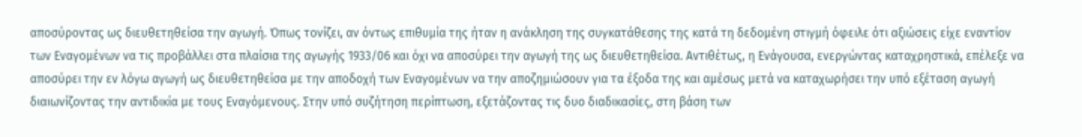αποσύροντας ως διευθετηθείσα την αγωγή. Όπως τονίζει, αν όντως επιθυμία της ήταν η ανάκληση της συγκατάθεσης της κατά τη δεδομένη στιγμή όφειλε ότι αξιώσεις είχε εναντίον των Εναγομένων να τις προβάλλει στα πλαίσια της αγωγής 1933/06 και όχι να αποσύρει την αγωγή της ως διευθετηθείσα. Αντιθέτως, η Ενάγουσα, ενεργώντας καταχρηστικά, επέλεξε να αποσύρει την εν λόγω αγωγή ως διευθετηθείσα με την αποδοχή των Εναγομένων να την αποζημιώσουν για τα έξοδα της και αμέσως μετά να καταχωρήσει την υπό εξέταση αγωγή διαιωνίζοντας την αντιδικία με τους Εναγόμενους. Στην υπό συζήτηση περίπτωση, εξετάζοντας τις δυο διαδικασίες, στη βάση των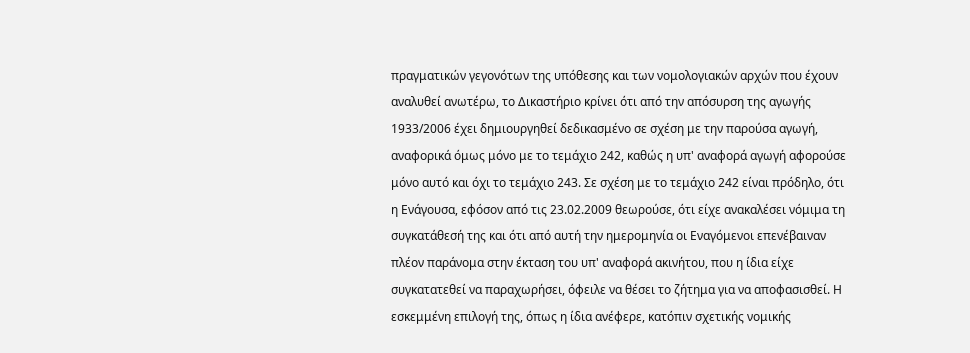πραγματικών γεγονότων της υπόθεσης και των νομολογιακών αρχών που έχουν αναλυθεί ανωτέρω, το Δικαστήριο κρίνει ότι από την απόσυρση της αγωγής 1933/2006 έχει δημιουργηθεί δεδικασμένο σε σχέση με την παρούσα αγωγή, αναφορικά όμως μόνο με το τεμάχιο 242, καθώς η υπ' αναφορά αγωγή αφορούσε μόνο αυτό και όχι το τεμάχιο 243. Σε σχέση με το τεμάχιο 242 είναι πρόδηλο, ότι η Ενάγουσα, εφόσον από τις 23.02.2009 θεωρούσε, ότι είχε ανακαλέσει νόμιμα τη συγκατάθεσή της και ότι από αυτή την ημερομηνία οι Εναγόμενοι επενέβαιναν πλέον παράνομα στην έκταση του υπ' αναφορά ακινήτου, που η ίδια είχε συγκατατεθεί να παραχωρήσει, όφειλε να θέσει το ζήτημα για να αποφασισθεί. Η εσκεμμένη επιλογή της, όπως η ίδια ανέφερε, κατόπιν σχετικής νομικής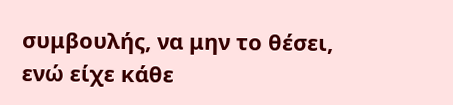συμβουλής, να μην το θέσει, ενώ είχε κάθε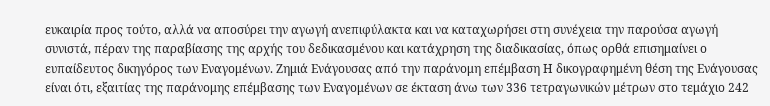ευκαιρία προς τούτο, αλλά να αποσύρει την αγωγή ανεπιφύλακτα και να καταχωρήσει στη συνέχεια την παρούσα αγωγή συνιστά, πέραν της παραβίασης της αρχής του δεδικασμένου και κατάχρηση της διαδικασίας, όπως ορθά επισημαίνει ο ευπαίδευτος δικηγόρος των Εναγομένων. Ζημιά Ενάγουσας από την παράνομη επέμβαση Η δικογραφημένη θέση της Ενάγουσας είναι ότι, εξαιτίας της παράνομης επέμβασης των Εναγομένων σε έκταση άνω των 336 τετραγωνικών μέτρων στο τεμάχιο 242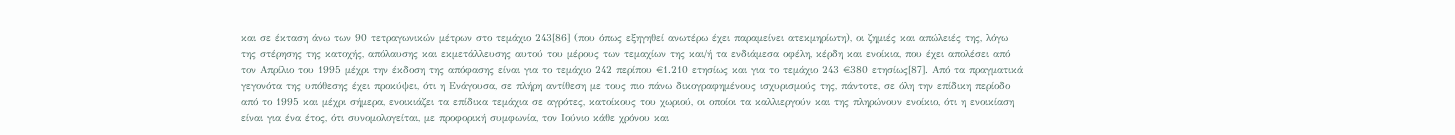και σε έκταση άνω των 90 τετραγωνικών μέτρων στο τεμάχιο 243[86] (που όπως εξηγηθεί ανωτέρω έχει παραμείνει ατεκμηρίωτη), οι ζημιές και απώλειές της, λόγω της στέρησης της κατοχής, απόλαυσης και εκμετάλλευσης αυτού του μέρους των τεμαχίων της και/ή τα ενδιάμεσα οφέλη, κέρδη και ενοίκια, που έχει απολέσει από τον Απρίλιο του 1995 μέχρι την έκδοση της απόφασης είναι για το τεμάχιο 242 περίπου €1.210 ετησίως και για το τεμάχιο 243 €380 ετησίως[87]. Από τα πραγματικά γεγονότα της υπόθεσης έχει προκύψει, ότι η Ενάγουσα, σε πλήρη αντίθεση με τους πιο πάνω δικογραφημένους ισχυρισμούς της, πάντοτε, σε όλη την επίδικη περίοδο από το 1995 και μέχρι σήμερα, ενοικιάζει τα επίδικα τεμάχια σε αγρότες, κατοίκους του χωριού, οι οποίοι τα καλλιεργούν και της πληρώνουν ενοίκιο, ότι η ενοικίαση είναι για ένα έτος, ότι συνομολογείται, με προφορική συμφωνία, τον Ιούνιο κάθε χρόνου και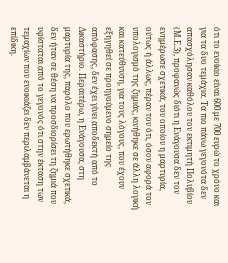ότι το ενοίκιο είναι 600 με 700 ευρώ το χρόνο και για τα δυο τεμάχια. Τα πιο πάνω γεγονότα δεν απασχόλησαν καθόλου τον εκτιμητή Πολυβίου (Μ.Ε.3), προφανώς διότι η Ενάγουσα δεν τον ενημέρωσε σχετικά, του οποίου η μαρτυρία, ούτως ή άλλως, πέραν του ότι, όσον αφορά τον υπολογισμό της ζημιάς, κινήθηκε σε άλλη λογική και κατεύθυνση, για τους λόγους, που έχουν εξηγηθεί σε προηγούμενο σημείο της απόφασης, δεν έχει γίνει αποδεκτή από το Δικαστήριο. Περαιτέρω, η Ενάγουσα, στη μαρτυρία της, παρόλο που ερωτήθηκε σχετικά, δεν ήταν σε θέση να προσδιορίσει τη ζημιά που υφίσταται από το γεγονός ότι στην έκταση των τεμαχίων που ενοικιάζει δεν περιλαμβάνεται η επίδικη.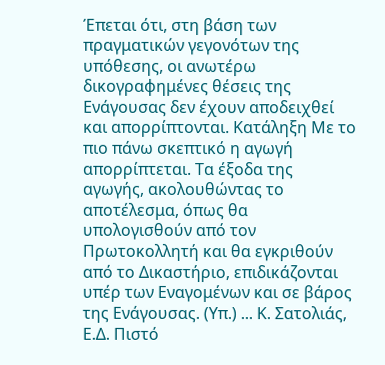Έπεται ότι, στη βάση των πραγματικών γεγονότων της υπόθεσης, οι ανωτέρω δικογραφημένες θέσεις της Ενάγουσας δεν έχουν αποδειχθεί και απορρίπτονται. Κατάληξη Με το πιο πάνω σκεπτικό η αγωγή απορρίπτεται. Τα έξοδα της αγωγής, ακολουθώντας το αποτέλεσμα, όπως θα υπολογισθούν από τον Πρωτοκολλητή και θα εγκριθούν από το Δικαστήριο, επιδικάζονται υπέρ των Εναγομένων και σε βάρος της Ενάγουσας. (Υπ.) ... Κ. Σατολιάς, Ε.Δ. Πιστό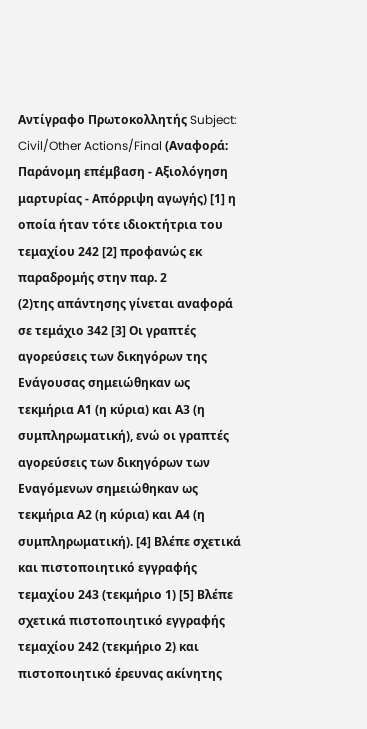Αντίγραφο Πρωτοκολλητής Subject: Civil/Other Actions/Final (Αναφορά: Παράνομη επέμβαση - Αξιολόγηση μαρτυρίας - Απόρριψη αγωγής) [1] η οποία ήταν τότε ιδιοκτήτρια του τεμαχίου 242 [2] προφανώς εκ παραδρομής στην παρ. 2
(2)της απάντησης γίνεται αναφορά σε τεμάχιο 342 [3] Οι γραπτές αγορεύσεις των δικηγόρων της Ενάγουσας σημειώθηκαν ως τεκμήρια Α1 (η κύρια) και Α3 (η συμπληρωματική), ενώ οι γραπτές αγορεύσεις των δικηγόρων των Εναγόμενων σημειώθηκαν ως τεκμήρια Α2 (η κύρια) και Α4 (η συμπληρωματική). [4] Βλέπε σχετικά και πιστοποιητικό εγγραφής τεμαχίου 243 (τεκμήριο 1) [5] Βλέπε σχετικά πιστοποιητικό εγγραφής τεμαχίου 242 (τεκμήριο 2) και πιστοποιητικό έρευνας ακίνητης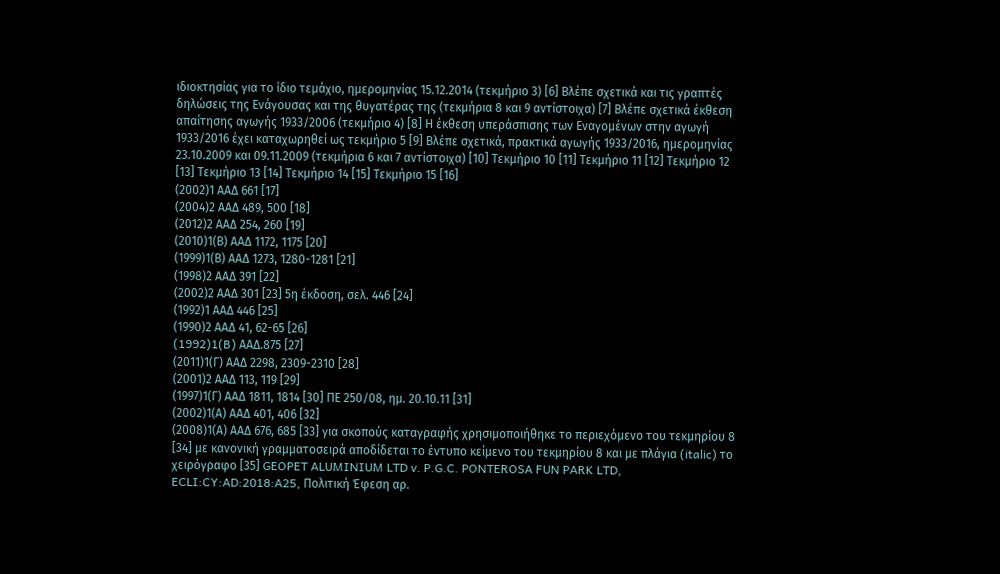ιδιοκτησίας για το ίδιο τεμάχιο, ημερομηνίας 15.12.2014 (τεκμήριο 3) [6] Βλέπε σχετικά και τις γραπτές δηλώσεις της Ενάγουσας και της θυγατέρας της (τεκμήρια 8 και 9 αντίστοιχα) [7] Βλέπε σχετικά έκθεση απαίτησης αγωγής 1933/2006 (τεκμήριο 4) [8] Η έκθεση υπεράσπισης των Εναγομένων στην αγωγή 1933/2016 έχει καταχωρηθεί ως τεκμήριο 5 [9] Βλέπε σχετικά, πρακτικά αγωγής 1933/2016, ημερομηνίας 23.10.2009 και 09.11.2009 (τεκμήρια 6 και 7 αντίστοιχα) [10] Τεκμήριο 10 [11] Τεκμήριο 11 [12] Τεκμήριο 12 [13] Τεκμήριο 13 [14] Τεκμήριο 14 [15] Τεκμήριο 15 [16]
(2002)1 ΑΑΔ 661 [17]
(2004)2 ΑΑΔ 489, 500 [18]
(2012)2 ΑΑΔ 254, 260 [19]
(2010)1(Β) ΑΑΔ 1172, 1175 [20]
(1999)1(Β) ΑΑΔ 1273, 1280-1281 [21]
(1998)2 ΑΑΔ 391 [22]
(2002)2 ΑΑΔ 301 [23] 5η έκδοση, σελ. 446 [24]
(1992)1 ΑΑΔ 446 [25]
(1990)2 ΑΑΔ 41, 62-65 [26]
(1992)1(B) AAΔ.875 [27]
(2011)1(Γ) ΑΑΔ 2298, 2309-2310 [28]
(2001)2 ΑΑΔ 113, 119 [29]
(1997)1(Γ) ΑΑΔ 1811, 1814 [30] ΠΕ 250/08, ημ. 20.10.11 [31]
(2002)1(Α) ΑΑΔ 401, 406 [32]
(2008)1(Α) ΑΑΔ 676, 685 [33] για σκοπούς καταγραφής χρησιμοποιήθηκε το περιεχόμενο του τεκμηρίου 8 [34] με κανονική γραμματοσειρά αποδίδεται το έντυπο κείμενο του τεκμηρίου 8 και με πλάγια (italic) το χειρόγραφο [35] GEOPET ALUMINIUM LTD v. P.G.C. PONTEROSA FUN PARK LTD, ECLI:CY:AD:2018:A25, Πολιτική Έφεση αρ.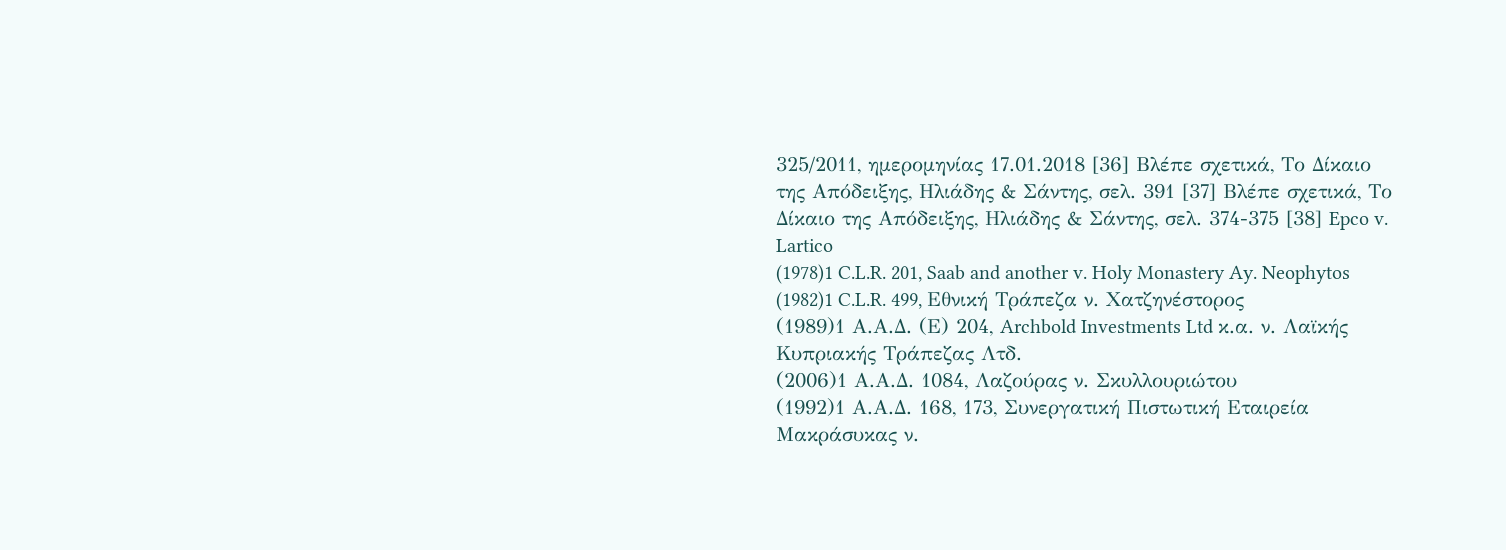325/2011, ημερομηνίας 17.01.2018 [36] Βλέπε σχετικά, Το Δίκαιο της Απόδειξης, Ηλιάδης & Σάντης, σελ. 391 [37] Βλέπε σχετικά, Το Δίκαιο της Απόδειξης, Ηλιάδης & Σάντης, σελ. 374-375 [38] Epco v. Lartico
(1978)1 C.L.R. 201, Saab and another v. Holy Monastery Ay. Neophytos
(1982)1 C.L.R. 499, Εθνική Τράπεζα ν. Χατζηνέστορος
(1989)1 Α.Α.Δ. (Ε) 204, Archbold Investments Ltd κ.α. ν. Λαϊκής Κυπριακής Τράπεζας Λτδ.
(2006)1 Α.Α.Δ. 1084, Λαζούρας ν. Σκυλλουριώτου
(1992)1 Α.Α.Δ. 168, 173, Συνεργατική Πιστωτική Εταιρεία Μακράσυκας ν.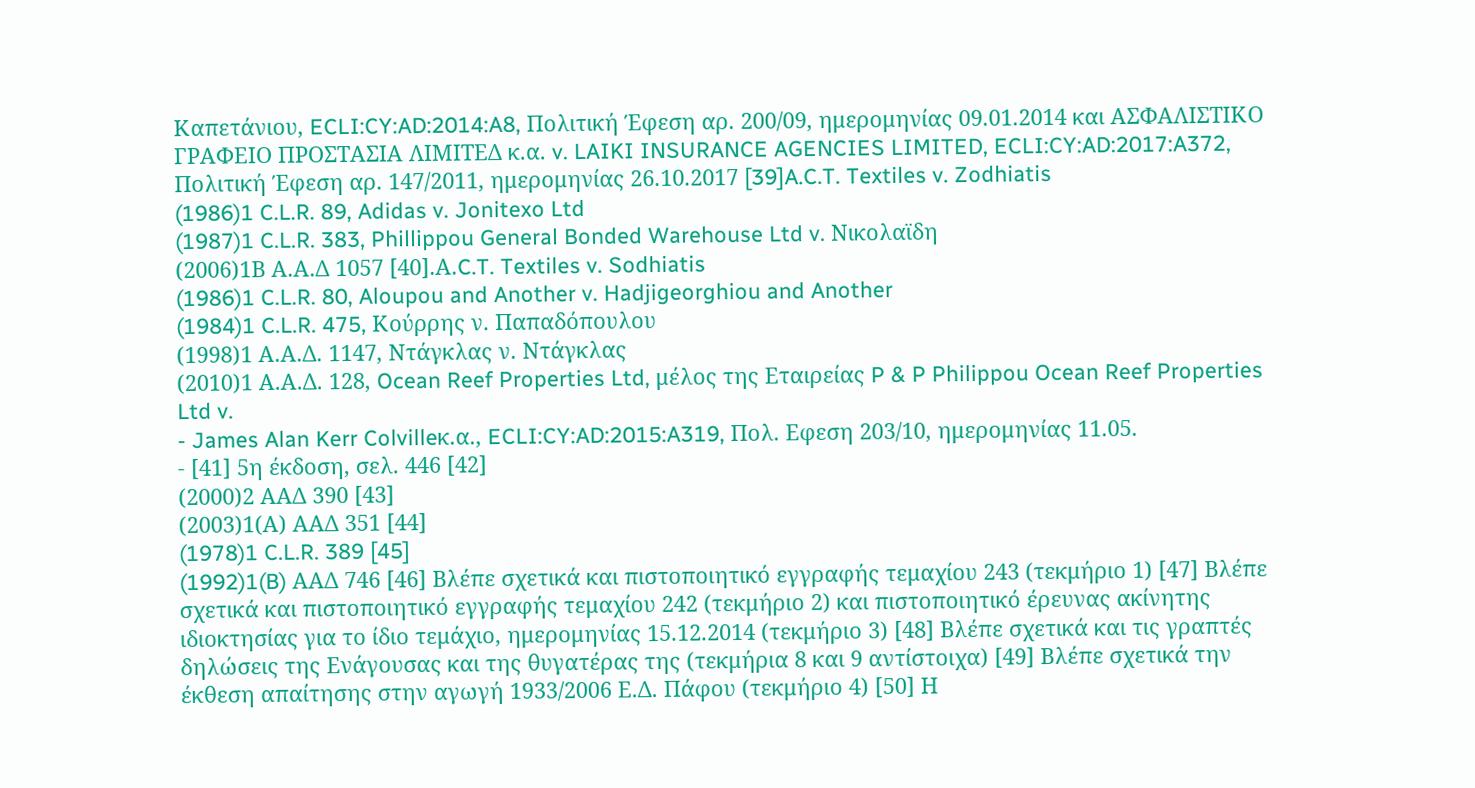Καπετάνιου, ECLI:CY:AD:2014:A8, Πολιτική Έφεση αρ. 200/09, ημερομηνίας 09.01.2014 και ΑΣΦΑΛΙΣΤΙΚΟ ΓΡΑΦΕΙΟ ΠΡΟΣΤΑΣΙΑ ΛΙΜΙΤΕΔ κ.α. v. LAIKI INSURANCE AGENCIES LIMITED, ECLI:CY:AD:2017:A372, Πολιτική Έφεση αρ. 147/2011, ημερομηνίας 26.10.2017 [39]A.C.T. Textiles v. Zodhiatis
(1986)1 C.L.R. 89, Adidas v. Jonitexo Ltd
(1987)1 C.L.R. 383, Phillippou General Bonded Warehouse Ltd v. Νικολαϊδη
(2006)1Β Α.Α.Δ 1057 [40].Α.C.T. Textiles v. Sodhiatis
(1986)1 C.L.R. 80, Aloupou and Another v. Hadjigeorghiou and Another
(1984)1 C.L.R. 475, Κούρρης ν. Παπαδόπουλου
(1998)1 Α.Α.Δ. 1147, Ντάγκλας ν. Ντάγκλας
(2010)1 Α.Α.Δ. 128, Ocean Reef Properties Ltd, μέλος της Εταιρείας P & P Philippou Ocean Reef Properties Ltd v.
- James Alan Kerr Colvilleκ.α., ECLI:CY:AD:2015:A319, Πολ. Εφεση 203/10, ημερομηνίας 11.05.
- [41] 5η έκδοση, σελ. 446 [42]
(2000)2 ΑΑΔ 390 [43]
(2003)1(Α) ΑΑΔ 351 [44]
(1978)1 C.L.R. 389 [45]
(1992)1(B) ΑΑΔ 746 [46] Βλέπε σχετικά και πιστοποιητικό εγγραφής τεμαχίου 243 (τεκμήριο 1) [47] Βλέπε σχετικά και πιστοποιητικό εγγραφής τεμαχίου 242 (τεκμήριο 2) και πιστοποιητικό έρευνας ακίνητης ιδιοκτησίας για το ίδιο τεμάχιο, ημερομηνίας 15.12.2014 (τεκμήριο 3) [48] Βλέπε σχετικά και τις γραπτές δηλώσεις της Ενάγουσας και της θυγατέρας της (τεκμήρια 8 και 9 αντίστοιχα) [49] Βλέπε σχετικά την έκθεση απαίτησης στην αγωγή 1933/2006 Ε.Δ. Πάφου (τεκμήριο 4) [50] Η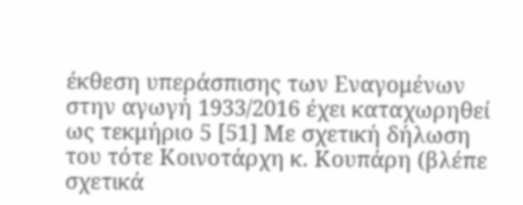έκθεση υπεράσπισης των Εναγομένων στην αγωγή 1933/2016 έχει καταχωρηθεί ως τεκμήριο 5 [51] Με σχετική δήλωση του τότε Κοινοτάρχη κ. Κουπάρη (βλέπε σχετικά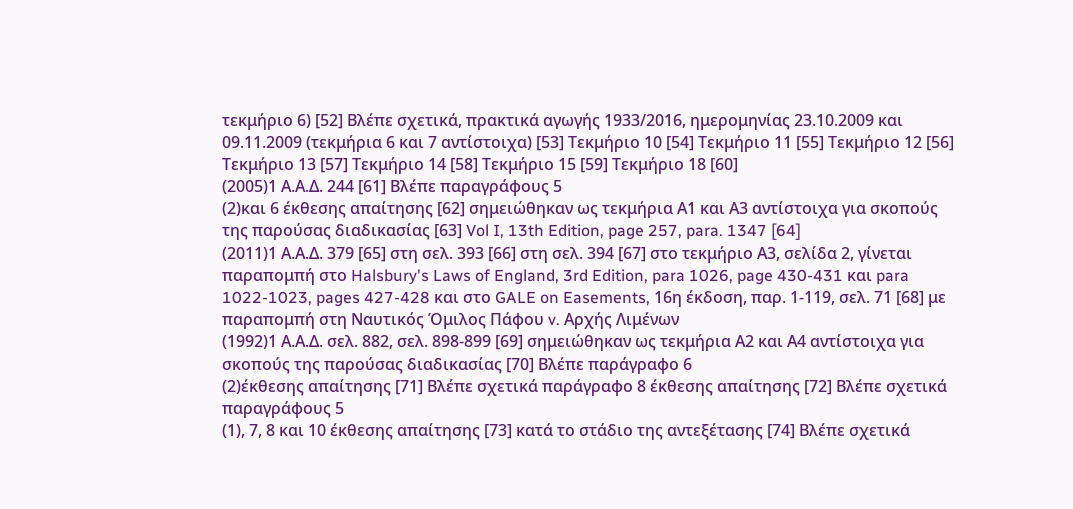τεκμήριο 6) [52] Βλέπε σχετικά, πρακτικά αγωγής 1933/2016, ημερομηνίας 23.10.2009 και 09.11.2009 (τεκμήρια 6 και 7 αντίστοιχα) [53] Τεκμήριο 10 [54] Τεκμήριο 11 [55] Τεκμήριο 12 [56] Τεκμήριο 13 [57] Τεκμήριο 14 [58] Τεκμήριο 15 [59] Τεκμήριο 18 [60]
(2005)1 Α.Α.Δ. 244 [61] Βλέπε παραγράφους 5
(2)και 6 έκθεσης απαίτησης [62] σημειώθηκαν ως τεκμήρια Α1 και Α3 αντίστοιχα για σκοπούς της παρούσας διαδικασίας [63] Vol I, 13th Edition, page 257, para. 1347 [64]
(2011)1 Α.Α.Δ. 379 [65] στη σελ. 393 [66] στη σελ. 394 [67] στο τεκμήριο Α3, σελίδα 2, γίνεται παραπομπή στο Halsbury's Laws of England, 3rd Edition, para 1026, page 430-431 και para 1022-1023, pages 427-428 και στο GALE on Easements, 16η έκδοση, παρ. 1-119, σελ. 71 [68] με παραπομπή στη Ναυτικός Όμιλος Πάφου v. Αρχής Λιμένων
(1992)1 Α.Α.Δ. σελ. 882, σελ. 898-899 [69] σημειώθηκαν ως τεκμήρια Α2 και Α4 αντίστοιχα για σκοπούς της παρούσας διαδικασίας [70] Βλέπε παράγραφο 6
(2)έκθεσης απαίτησης [71] Βλέπε σχετικά παράγραφο 8 έκθεσης απαίτησης [72] Βλέπε σχετικά παραγράφους 5
(1), 7, 8 και 10 έκθεσης απαίτησης [73] κατά το στάδιο της αντεξέτασης [74] Βλέπε σχετικά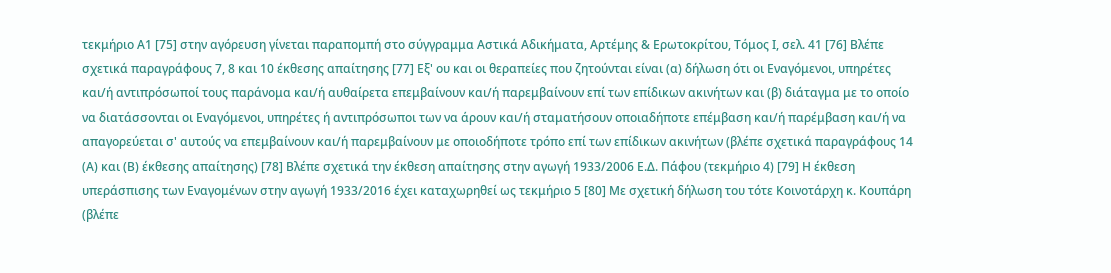τεκμήριο Α1 [75] στην αγόρευση γίνεται παραπομπή στο σύγγραμμα Αστικά Αδικήματα, Αρτέμης & Ερωτοκρίτου, Τόμος Ι, σελ. 41 [76] Βλέπε σχετικά παραγράφους 7, 8 και 10 έκθεσης απαίτησης [77] Εξ' ου και οι θεραπείες που ζητούνται είναι (α) δήλωση ότι οι Εναγόμενοι, υπηρέτες και/ή αντιπρόσωποί τους παράνομα και/ή αυθαίρετα επεμβαίνουν και/ή παρεμβαίνουν επί των επίδικων ακινήτων και (β) διάταγμα με το οποίο να διατάσσονται οι Εναγόμενοι, υπηρέτες ή αντιπρόσωποι των να άρουν και/ή σταματήσουν οποιαδήποτε επέμβαση και/ή παρέμβαση και/ή να απαγορεύεται σ' αυτούς να επεμβαίνουν και/ή παρεμβαίνουν με οποιοδήποτε τρόπο επί των επίδικων ακινήτων (βλέπε σχετικά παραγράφους 14 (Α) και (Β) έκθεσης απαίτησης) [78] Βλέπε σχετικά την έκθεση απαίτησης στην αγωγή 1933/2006 Ε.Δ. Πάφου (τεκμήριο 4) [79] Η έκθεση υπεράσπισης των Εναγομένων στην αγωγή 1933/2016 έχει καταχωρηθεί ως τεκμήριο 5 [80] Με σχετική δήλωση του τότε Κοινοτάρχη κ. Κουπάρη (βλέπε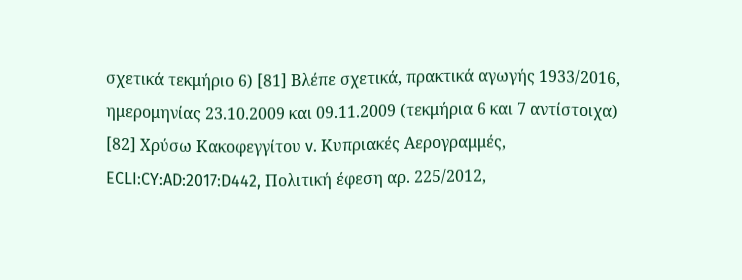σχετικά τεκμήριο 6) [81] Βλέπε σχετικά, πρακτικά αγωγής 1933/2016, ημερομηνίας 23.10.2009 και 09.11.2009 (τεκμήρια 6 και 7 αντίστοιχα) [82] Χρύσω Κακοφεγγίτου v. Κυπριακές Αερογραμμές, ECLI:CY:AD:2017:D442, Πολιτική έφεση αρ. 225/2012,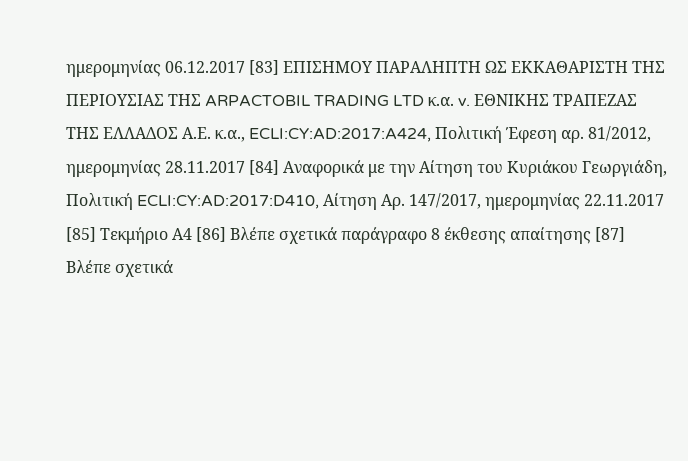ημερομηνίας 06.12.2017 [83] ΕΠΙΣΗΜΟΥ ΠΑΡΑΛΗΠΤΗ ΩΣ ΕΚΚΑΘΑΡΙΣΤΗ ΤΗΣ ΠΕΡΙΟΥΣΙΑΣ ΤΗΣ ARPACTOBIL TRADING LTD κ.α. v. ΕΘΝΙΚΗΣ ΤΡΑΠΕΖΑΣ ΤΗΣ ΕΛΛΑΔΟΣ Α.Ε. κ.α., ECLI:CY:AD:2017:A424, Πολιτική Έφεση αρ. 81/2012, ημερομηνίας 28.11.2017 [84] Αναφορικά με την Αίτηση του Κυριάκου Γεωργιάδη, Πολιτική ECLI:CY:AD:2017:D410, Αίτηση Αρ. 147/2017, ημερομηνίας 22.11.2017 [85] Τεκμήριο Α4 [86] Βλέπε σχετικά παράγραφο 8 έκθεσης απαίτησης [87] Βλέπε σχετικά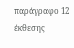παράγραφο 12 έκθεσης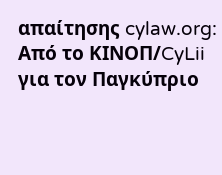απαίτησης cylaw.org: Από το ΚΙΝOΠ/CyLii για τον Παγκύπριο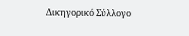Δικηγορικό Σύλλογο